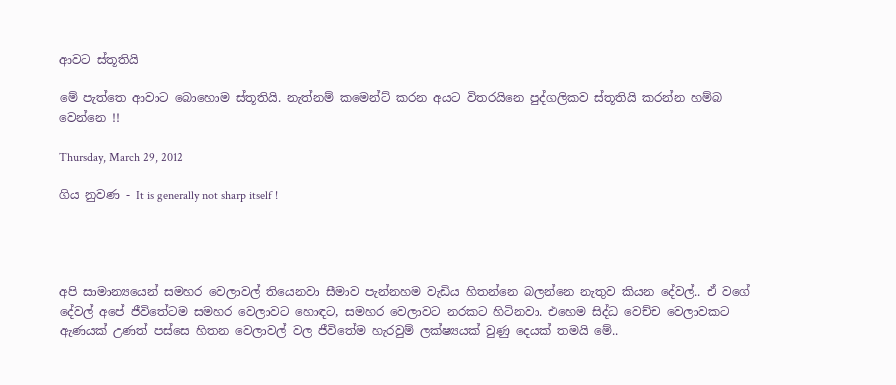ආවට ස්තූතියි

මේ පැත්තෙ ආවාට බොහොම ස්තූතියි. නැත්නම් කමෙන්ට් කරන අයට විතරයිනෙ පුද්ගලිකව ස්තූතියි කරන්න හම්බ වෙන්නෙ !!

Thursday, March 29, 2012

ගිය නුවණ - It is generally not sharp itself !




අපි සාමාන්‍යයෙන් සමහර වෙලාවල් තියෙනවා සීමාව පැන්නහම වැඩිය හිතන්නෙ බලන්නෙ නැතුව කියන දේවල්.. ඒ වගේ දේවල් අපේ ජීවිතේටම සමහර වෙලාවට හොඳට, සමහර වෙලාවට නරකට හිටිනවා. එහෙම සිද්ධ වෙච්ච වෙලාවකට ඇණයක් උණත් පස්සෙ හිතන වෙලාවල් වල ජීවිතේම හැරවුම් ලක්ෂ්‍යයක් වුණු දෙයක් තමයි මේ..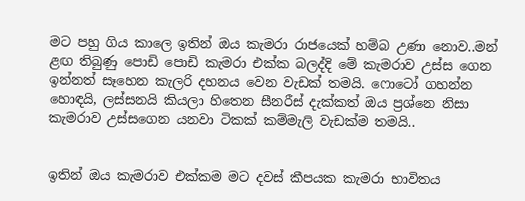මට පහු ගිය කාලෙ ඉතින් ඔය කැමරා රාජයෙක් හම්බ උණා නොව..මන් ළඟ තිබුණු පොඩි පොඩි කැමරා එක්ක බලද්දි මේ කැමරාව උස්ස ගෙන ඉන්නත් සෑහෙන කැලරි දහනය වෙන වැඩක් තමයි. ෆොටෝ ගහන්න හොඳයි, ලස්සනයි කියලා හිතෙන සීනරීස් දැක්කත් ඔය ප්‍රශ්නෙ නිසා කැමරාව උස්සගෙන යනවා ටිකක් කම්මැලි වැඩක්ම තමයි..


ඉතින් ඔය කැමරාව එක්කම මට දවස් කීපයක කැමරා භාවිතය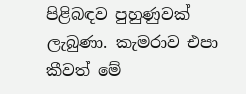පිළිබඳව පුහුණුවක් ලැබුණා. කැමරාව එපා කීවත් මේ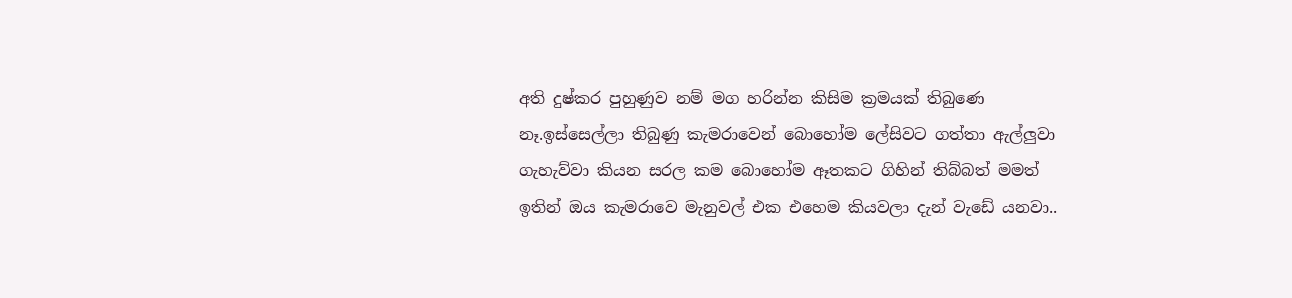අති දුෂ්කර පුහුණුව නම් මග හරින්න කිසිම ක්‍රමයක් තිබුණෙ නෑ.ඉස්සෙල්ලා තිබුණු කැමරාවෙන් බොහෝම ලේසිවට ගත්තා ඇල්ලුවා ගැහැව්වා කියන සරල කම බොහෝම ඈතකට ගිහින් තිබ්බත් මමත් ඉතින් ඔය කැමරාවෙ මැනුවල් එක එහෙම කියවලා දැන් වැඩේ යනවා..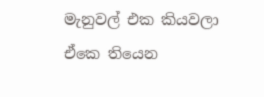මැනුවල් එක කියවලා ඒකෙ තියෙන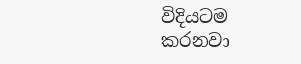විදියටම කරනවා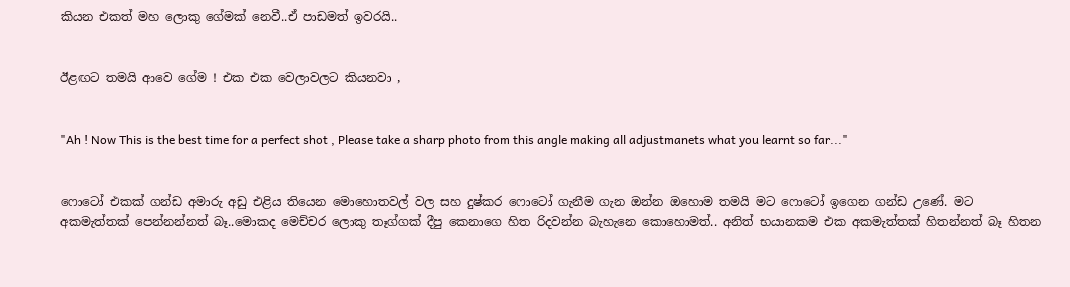කියන එකත් මහ ලොකු ගේමක් නෙවී..ඒ පාඩමත් ඉවරයි..


ඊළඟට තමයි ආවෙ ගේම ! එක එක වෙලාවලට කියනවා ,


"Ah ! Now This is the best time for a perfect shot , Please take a sharp photo from this angle making all adjustmanets what you learnt so far..."


ෆොටෝ එකක් ගන්ඩ අමාරු අඩු එළිය තියෙන මොහොතවල් වල සහ දුෂ්කර ෆොටෝ ගැනීම ගැන ඔන්න ඔහොම තමයි මට ෆොටෝ ඉගෙන ගන්ඩ උණේ. මට අකමැත්තක් පෙන්නන්නත් බෑ..මොකද මෙච්චර ලොකු තෑග්ගක් දීපු කෙනාගෙ හිත රිදවන්න බැහැනෙ කොහොමත්.. අනිත් භයානකම එක අකමැත්තක් හිතන්නත් බෑ හිතන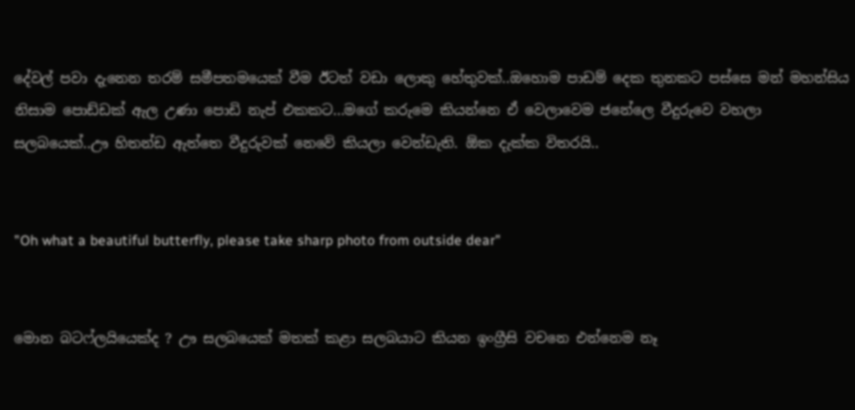දේවල් පවා දැනෙන තරම් සමීපතමයෙක් වීම ඊටත් වඩා ලොකු හේතුවක්..ඔහොම පාඩම් දෙක තුනකට පස්සෙ මන් මහන්සිය නිසාම පොඩ්ඩක් ඇල උණා පොඩි නැප් එකකට...මගේ කරුමෙ කියන්නෙ ඒ වෙලාවෙම ජනේලෙ වීදුරුවෙ වහලා සලබයෙක්..ඌ හිතන්ඩ ඇත්තෙ වීදුරුවක් නෙවේ කියලා වෙන්ඩැති. ඕක දැක්ක විතරයි..


"Oh what a beautiful butterfly, please take sharp photo from outside dear"


මොන බටෆ්ලයියෙක්ද ? ඌ සලබයෙක් මතක් කළා සලබයාට කියන ඉංග්‍රීසි වචනෙ එන්නෙම නෑ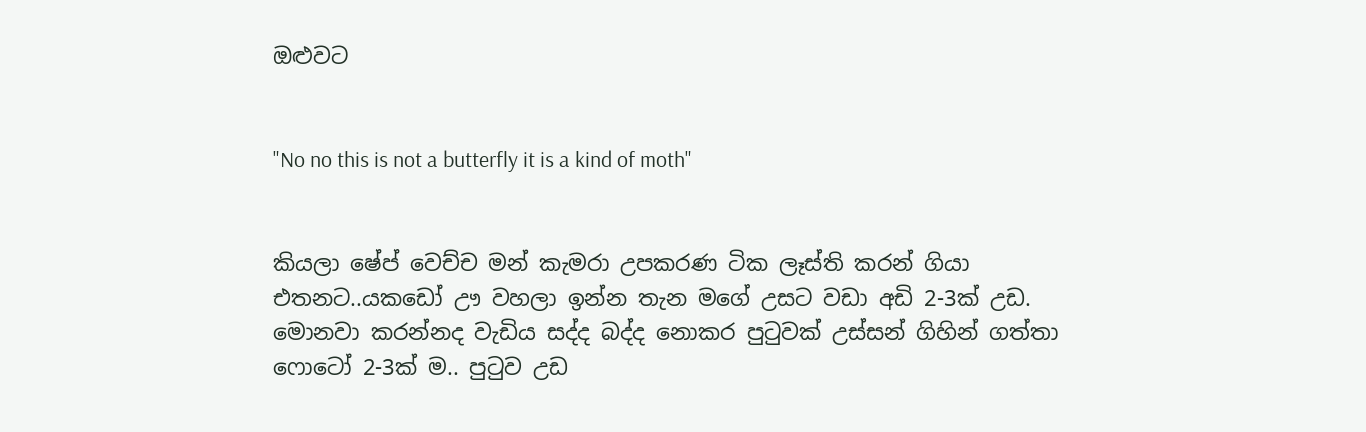ඔළුවට


"No no this is not a butterfly it is a kind of moth"


කියලා ෂේප් වෙච්ච මන් කැමරා උපකරණ ටික ලෑස්ති කරන් ගියා එතනට..යකඩෝ ඌ වහලා ඉන්න තැන මගේ උසට වඩා අඩි 2-3ක් උඩ. මොනවා කරන්නද වැඩිය සද්ද බද්ද නොකර පුටුවක් උස්සන් ගිහින් ගත්තා ෆොටෝ 2-3ක් ම.. පුටුව උඩ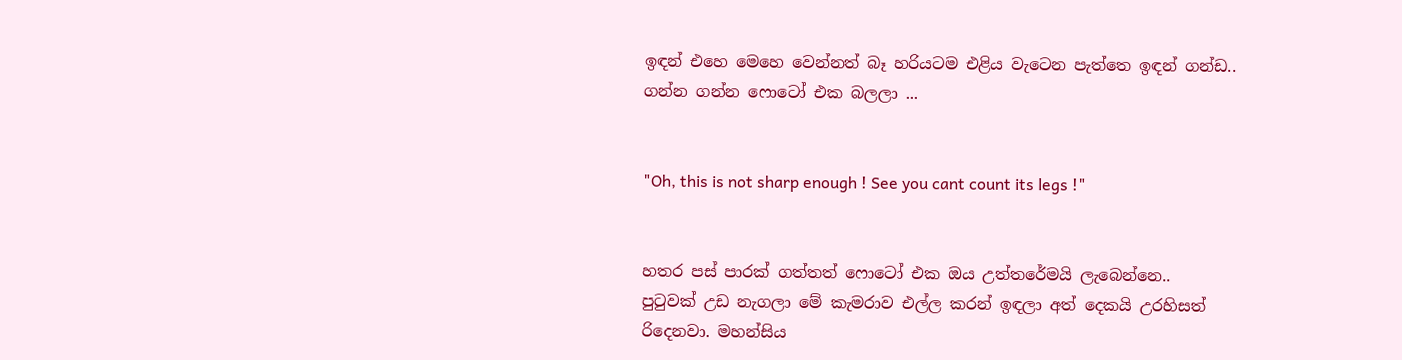ඉඳන් එහෙ මෙහෙ වෙන්නත් බෑ හරියටම එළිය වැටෙන පැත්තෙ ඉඳන් ගන්ඩ..
ගන්න ගන්න ෆොටෝ එක බලලා ...


"Oh, this is not sharp enough ! See you cant count its legs !"


හතර පස් පාරක් ගත්තත් ෆොටෝ එක ඔය උත්තරේමයි ලැබෙන්නෙ..
පුටුවක් උඩ නැගලා මේ කැමරාව එල්ල කරන් ඉඳලා අත් දෙකයි උරහිසත් රිදෙනවා. මහන්සිය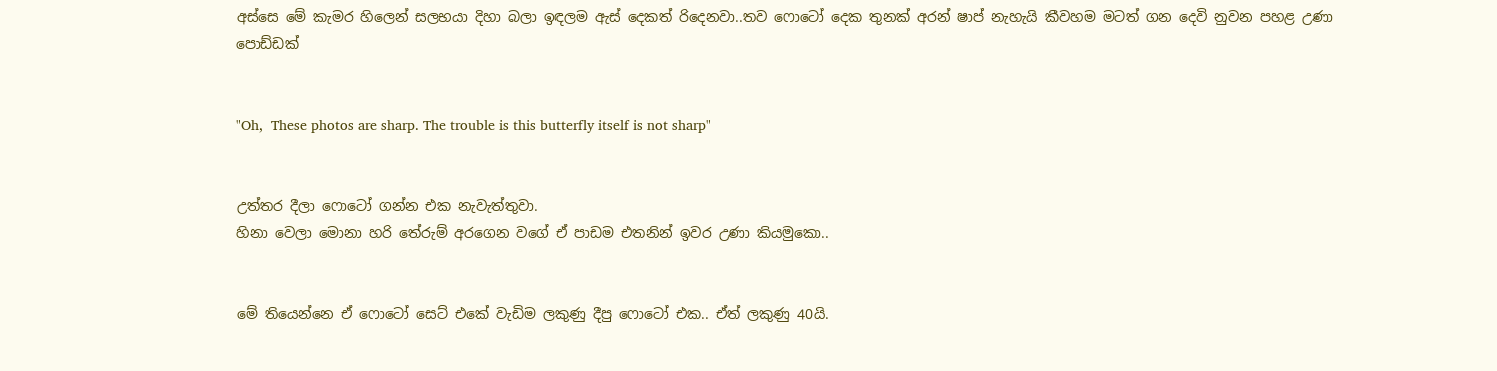අස්සෙ මේ කැමර හිලෙන් සලභයා දිහා බලා ඉඳලම ඇස් දෙකත් රිදෙනවා..තව ෆොටෝ දෙක තුනක් අරන් ෂාප් නැහැයි කීවහම මටත් ගන දෙවි නුවන පහළ උණා පොඩ්ඩක්


"Oh,  These photos are sharp. The trouble is this butterfly itself is not sharp"


උත්තර දීලා ෆොටෝ ගන්න එක නැවැත්තුවා.
හිනා වෙලා මොනා හරි තේරුම් අරගෙන වගේ ඒ පාඩම එතනින් ඉවර උණා කියමුකො..


මේ තියෙන්නෙ ඒ ෆොටෝ සෙට් එකේ වැඩිම ලකුණු දීපු ෆොටෝ එක.. ඒත් ලකුණු 40යි.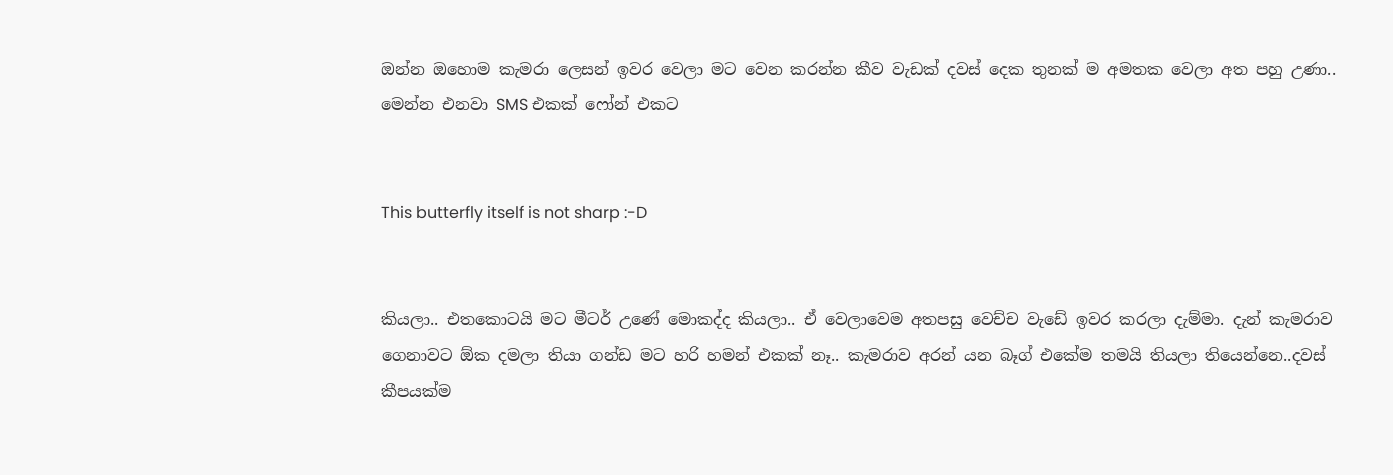ඔන්න ඔහොම කැමරා ලෙසන් ඉවර වෙලා මට වෙන කරන්න කීව වැඩක් දවස් දෙක තුනක් ම අමතක වෙලා අත පහු උණා.. මෙන්න එනවා SMS එකක් ෆෝන් එකට


This butterfly itself is not sharp :-D


කියලා.. එතකොටයි මට මීටර් උණේ මොකද්ද කියලා.. ඒ වෙලාවෙම අතපසු වෙච්ච වැඩේ ඉවර කරලා දැම්මා. දැන් කැමරාව ගෙනාවට ඕක දමලා තියා ගන්ඩ මට හරි හමන් එකක් නෑ.. කැමරාව අරන් යන බෑග් එකේම තමයි තියලා තියෙන්නෙ..දවස් කීපයක්ම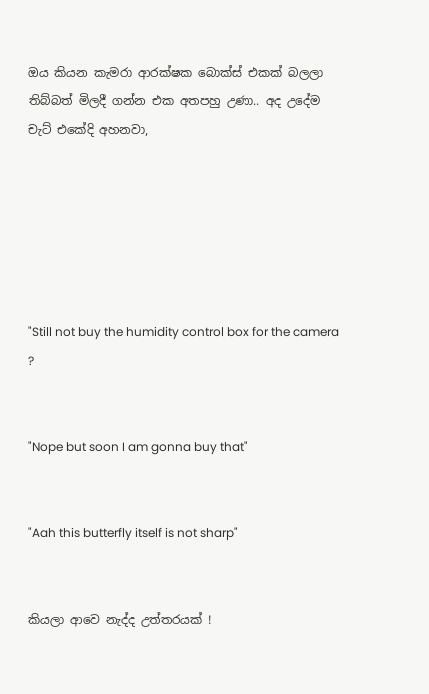ඔය කියන කැමරා ආරක්ෂක බොක්ස් එකක් බලලා තිබ්බත් මිලදී ගන්න එක අතපහු උණා.. අද උදේම චැට් එකේදි අහනවා,






"Still not buy the humidity control box for the camera ?


"Nope but soon I am gonna buy that"


"Aah this butterfly itself is not sharp"


කියලා ආවෙ නැද්ද උත්තරයක් !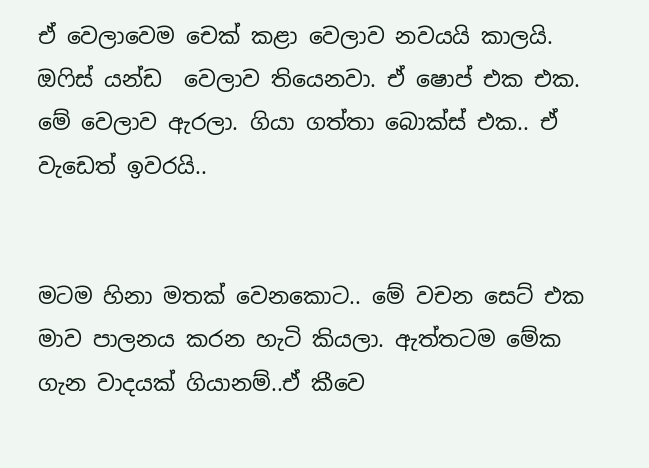ඒ වෙලාවෙම චෙක් කළා වෙලාව නවයයි කාලයි. ඔෆිස් යන්ඩ  වෙලාව තියෙනවා. ඒ ෂොප් එක එක. මේ වෙලාව ඇරලා. ගියා ගත්තා බොක්ස් එක.. ඒ වැඩෙත් ඉවරයි..


මටම හිනා මතක් වෙනකොට.. මේ වචන සෙට් එක මාව පාලනය කරන හැටි කියලා. ඇත්තටම මේක ගැන වාදයක් ගියානම්..ඒ කීවෙ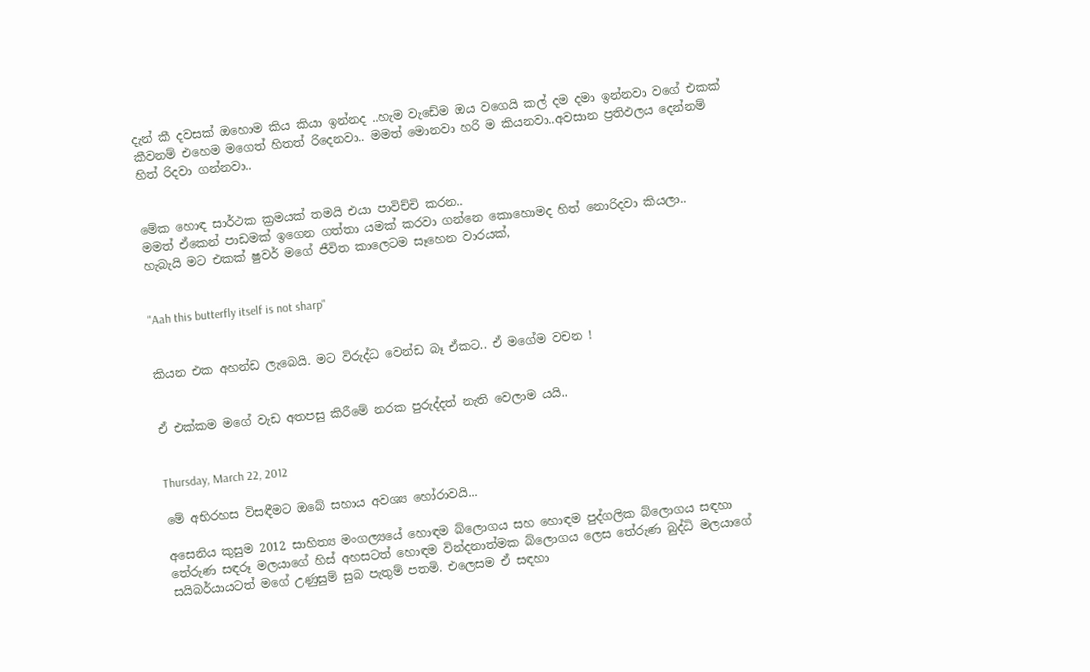දැන් කී දවසක් ඔහොම කිය කියා ඉන්නද ..හැම වැඩේම ඔය වගෙයි කල් දම දමා ඉන්නවා වගේ එකක් කීවනම් එහෙම මගෙත් හිතත් රිදෙනවා.. මමත් මොනවා හරි ම කියනවා..අවසාන ප්‍රතිඵලය දෙන්නම් හිත් රිදවා ගන්නවා..


මේක හොඳ සාර්ථක ක්‍රමයක් තමයි එයා පාවිච්චි කරන..
මමත් ඒකෙන් පාඩමක් ඉගෙන ගත්තා යමක් කරවා ගන්නෙ කොහොමද හිත් නොරිදවා කියලා..
හැබැයි මට එකක් ෂුවර් මගේ ජීවිත කාලෙටම සෑහෙන වාරයක්,


"Aah this butterfly itself is not sharp"


කියන එක අහන්ඩ ලැබෙයි. මට විරුද්ධ වෙන්ඩ බෑ ඒකට.. ඒ මගේම වචන !


ඒ එක්කම මගේ වැඩ අතපසු කිරීමේ නරක පුරුද්දත් නැති වෙලාම යයි..


Thursday, March 22, 2012

මේ අභිරහස විසඳීමට ඔබේ සහාය අවශ්‍ය හෝරාවයි...

අසෙනිය කුසුම 2012 සාහිත්‍ය මංගල්‍යයේ හොඳම බ්ලොගය සහ හොඳම පුද්ගලික බ්ලොගය සඳහා තේරුණ සඳරූ මලයාගේ හිස් අහසටත් හොඳම වින්දනාත්මක බ්ලොගය ලෙස තේරුණ බුද්ධි මලයාගේ සයිබර්යායටත් මගේ උණුසුම් සුබ පැතුම් පතමි. එලෙසම ඒ සඳහා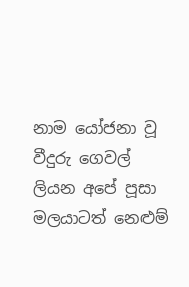නාම යෝජනා වූ වීදුරු ගෙවල් ලියන අපේ පූසා මලයාටත් නෙළුම්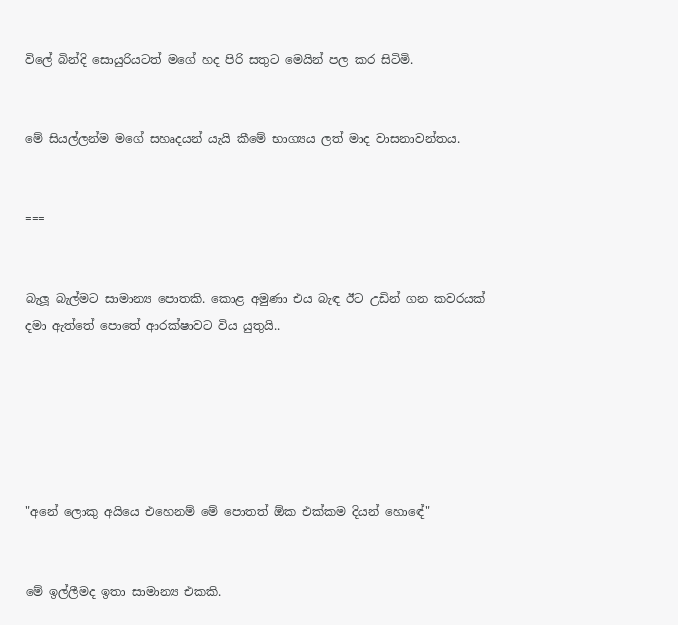විලේ බින්දි සොයුරියටත් මගේ හද පිරි සතුට මෙයින් පල කර සිටිමි.


මේ සියල්ලන්ම මගේ සහෘදයන් යැයි කීමේ භාග්‍යය ලත් මාද වාසනාවන්තය.


===


බැලූ බැල්මට සාමාන්‍ය පොතකි. කොළ අමුණා එය බැඳ ඊට උඩින් ගන කවරයක් දමා ඇත්තේ පොතේ ආරක්ෂාවට විය යුතුයි..






"අනේ ලොකු අයියෙ එහෙනම් මේ පොතත් ඕක එක්කම දියන් හොඳේ"


මේ ඉල්ලීමද ඉතා සාමාන්‍ය එකකි.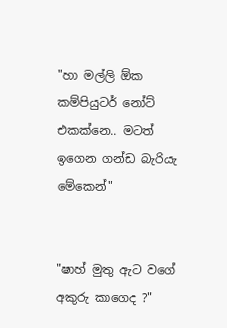"හා මල්ලි ඕක කම්පියුටර් නෝට් එකක්නෙ.. මටත් ඉගෙන ගන්ඩ බැරියැ මේකෙන්"


"ෂාහ් මුතු ඇට වගේ අකුරු කාගෙද ?"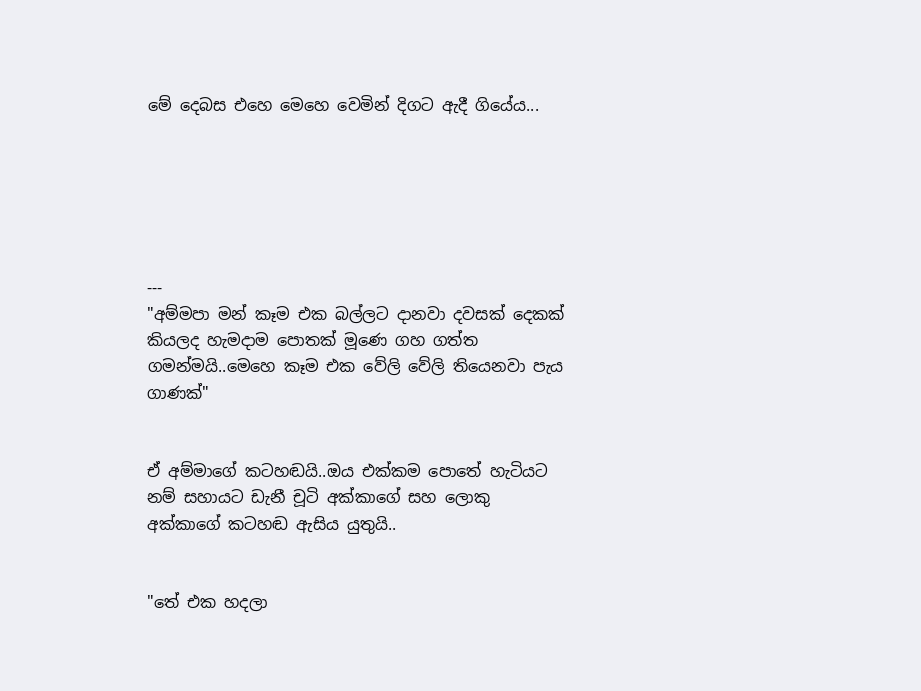මේ දෙබස එහෙ මෙහෙ වෙමින් දිගට ඇදී ගියේය...






---
"අම්මපා මන් කෑම එක බල්ලට දානවා දවසක් දෙකක් කියලද හැමදාම පොතක් මූණෙ ගහ ගත්ත ගමන්මයි..මෙහෙ කෑම එක වේලි වේලි තියෙනවා පැය ගාණක්"


ඒ අම්මාගේ කටහඬයි..ඔය එක්කම පොතේ හැටියට නම් සහායට ඩැනී චූටි අක්කාගේ සහ ලොකු අක්කාගේ කටහඬ ඇසිය යුතුයි..


"තේ එක හදලා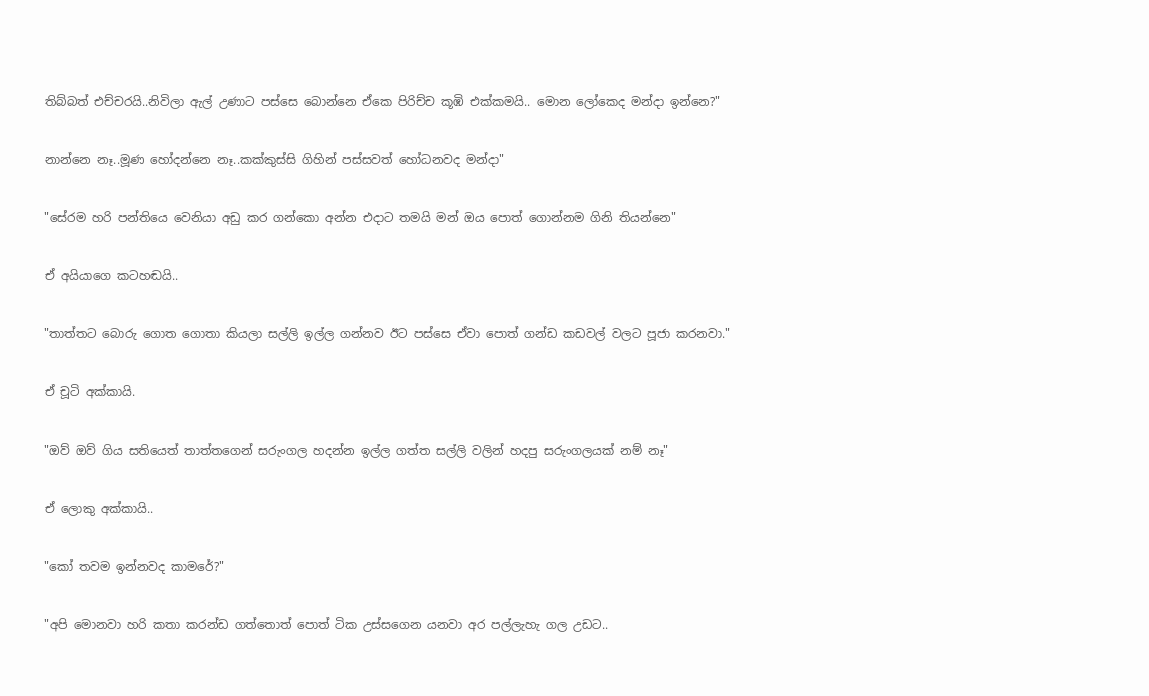තිබ්බත් එච්චරයි..නිවිලා ඇල් උණාට පස්සෙ බොන්නෙ ඒකෙ පිරිච්ච කූඹි එක්කමයි.. මොන ලෝකෙද මන්දා ඉන්නෙ?"


නාන්නෙ නෑ..මූණ හෝදන්නෙ නෑ..කක්කුස්සි ගිහින් පස්සවත් හෝධනවද මන්දා"


"සේරම හරි පන්තියෙ වෙනියා අඩු කර ගන්කො අන්න එදාට තමයි මන් ඔය පොත් ගොන්නම ගිනි තියන්නෙ"


ඒ අයියාගෙ කටහඬයි..


"තාත්තට බොරු ගොත ගොතා කියලා සල්ලි ඉල්ල ගන්නව ඊට පස්සෙ ඒවා පොත් ගන්ඩ කඩවල් වලට පූජා කරනවා."


ඒ චූටි අක්කායි.


"ඔව් ඔව් ගිය සතියෙත් තාත්තගෙන් සරුංගල හදන්න ඉල්ල ගත්ත සල්ලි වලින් හදපු සරුංගලයක් නම් නෑ"


ඒ ලොකු අක්කායි..


"කෝ තවම ඉන්නවද කාමරේ?"


"අපි මොනවා හරි කතා කරන්ඩ ගත්තොත් පොත් ටික උස්සගෙන යනවා අර පල්ලැහැ ගල උඩට..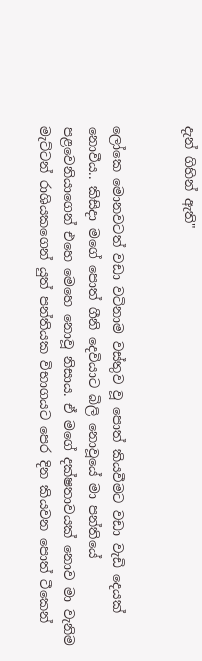දැන් ගිහින් ඇති"


ලෝකෙ මොනවටත් වඩා වටිනාම වස්තුව වූ පොත් කියවීමට වඩා වැඩි දෙයක් නොවීය.. කිසිදා මගේ පොත් ගීනි දෙවියාට බිලි නොවූයේ මා පන්තියේ පළවෙනියාගෙන් එහෙ මෙහෙ නොවූ නිසාය. ඒ මගේ දක්ෂතාවයක් නොව මා වැනිම මැට්ටන් රාශියකගෙන් යුත් පන්තියක විභාගයට පෙර දින කියවන පොත් ටීකෙන්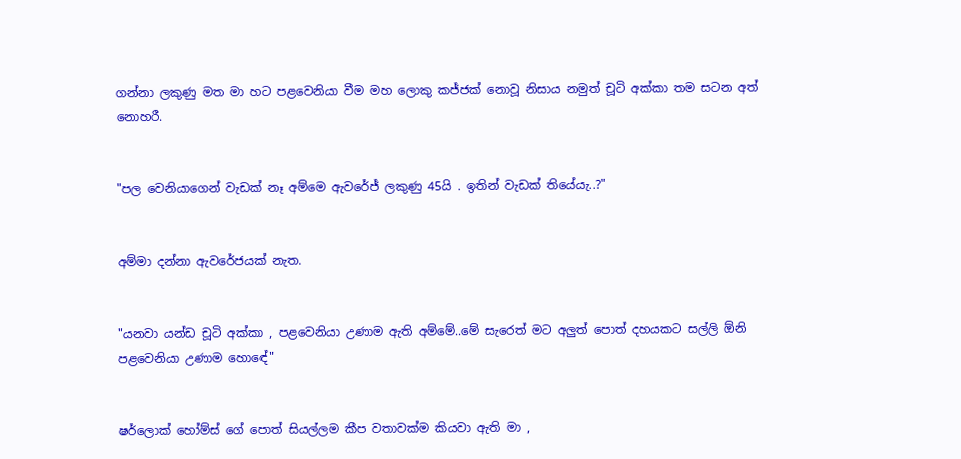ගන්නා ලකුණු මත මා හට පළවෙනියා වීම මහ ලොකු කජ්ජක් නොවූ නිසාය නමුත් චූටි අක්කා තම සටන අත් නොහරී.


"පල වෙනියාගෙන් වැඩක් නෑ අම්මෙ ඇවරේජ් ලකුණු 45යි . ඉතින් වැඩක් තියේයැ..?"


අම්මා දන්නා ඇවරේජයක් නැත.


"යනවා යන්ඩ චූටි අක්කා , පළවෙනියා උණාම ඇති අම්මේ..මේ සැරෙත් මට අලුත් පොත් දහයකට සල්ලි ඕනි පළවෙනියා උණාම හොඳේ"


ෂර්ලොක් හෝම්ස් ගේ පොත් සියල්ලම කීප වතාවක්ම කියවා ඇති මා ,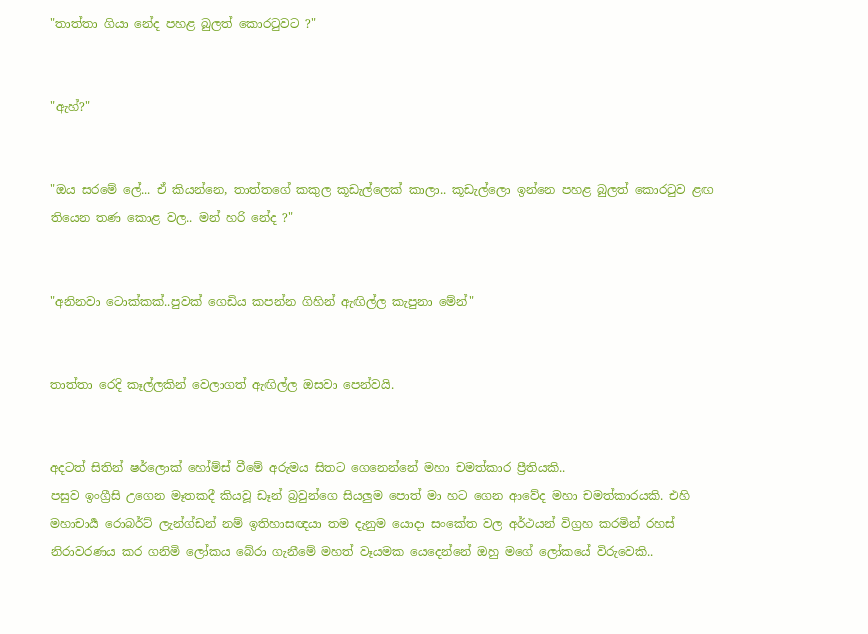"තාත්තා ගියා නේද පහළ බුලත් කොරටුවට ?"


"ඇහ්?"


"ඔය සරමේ ලේ... ඒ කියන්නෙ, තාත්තගේ කකුල කූඩැල්ලෙක් කාලා.. කූඩැල්ලො ඉන්නෙ පහළ බුලත් කොරටුව ළඟ තියෙන තණ කොළ වල.. මන් හරි නේද ?"


"අනිනවා ටොක්කක්..පුවක් ගෙඩිය කපන්න ගිහින් ඇඟිල්ල කැපුනා මේන්"


තාත්තා රෙදි කෑල්ලකින් වෙලාගත් ඇඟිල්ල ඔසවා පෙන්වයි.


අදටත් සිතින් ෂර්ලොක් හෝම්ස් වීමේ අරුමය සිතට ගෙනෙන්නේ මහා චමත්කාර ප්‍රීතියකි..
පසුව ඉංග්‍රීසි උගෙන මෑතකදී කියවූ ඩෑන් බ්‍රවුන්ගෙ සියලුම පොත් මා හට ගෙන ආවේද මහා චමත්කාරයකි. එහි මහාචාර්‍ය රොබර්ට් ලැන්ග්ඩන් නම් ඉතිහාසඥයා තම දැනුම යොදා සංකේත වල අර්ථයන් විග්‍රහ කරමින් රහස් නිරාවරණය කර ගනිමි ලෝකය බේරා ගැනීමේ මහත් වෑයමක යෙදෙන්නේ ඔහු මගේ ලෝකයේ විරුවෙකි..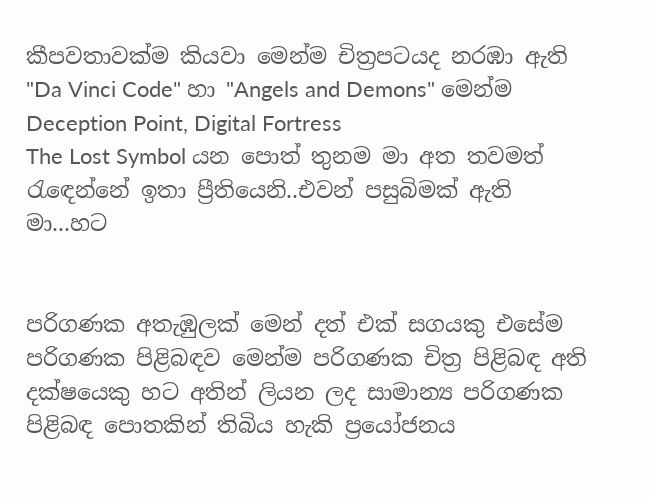කීපවතාවක්ම කියවා මෙන්ම චිත්‍රපටයද නරඹා ඇති "Da Vinci Code" හා "Angels and Demons" මෙන්ම Deception Point, Digital Fortress
The Lost Symbol යන පොත් තුනම මා අත තවමත් රැඳෙන්නේ ඉතා ප්‍රීතියෙනි..එවන් පසුබිමක් ඇති මා...හට


පරිගණක අතැඹුලක් මෙන් දත් එක් සගයකු එසේම පරිගණක පිළිබඳව මෙන්ම පරිගණක චිත්‍ර පිළිබඳ අති දක්ෂයෙකු හට අතින් ලියන ලද සාමාන්‍ය පරිගණක පිළිබඳ පොතකින් තිබිය හැකි ප්‍රයෝජනය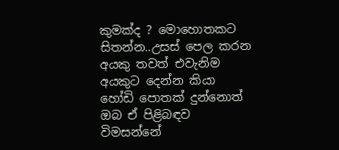කුමක්ද ? මොහොතකට සිතන්න..උසස් පෙල කරන අයකු තවත් එවැනිම අයකුට දෙන්න කියා හෝඩි පොතක් දුන්නොත් ඔබ ඒ පිළිබඳව විමසන්නේ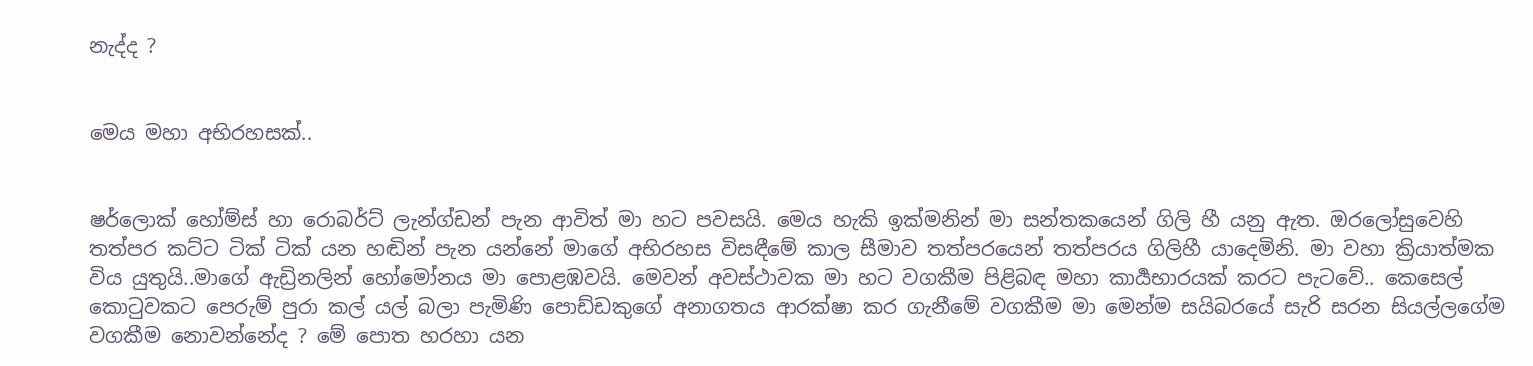නැද්ද ?


මෙය මහා අභිරහසක්..


ෂර්ලොක් හෝම්ස් හා රොබර්ට් ලැන්ග්ඩන් පැන ආවිත් මා හට පවසයි. මෙය හැකි ඉක්මනින් මා සන්තකයෙන් ගිලි හී යනු ඇත. ඔරලෝසුවෙහි තත්පර කට්ට ටික් ටික් යන හඬින් පැන යන්නේ මාගේ අභිරහස විසඳීමේ කාල සීමාව තත්පරයෙන් තත්පරය ගිලිහී යාදෙමිනි. මා වහා ක්‍රියාත්මක විය යුතුයි..මාගේ ඇඩ්‍රිනලින් හෝමෝනය මා පොළඹවයි. මෙවන් අවස්ථාවක මා හට වගකීම පිළිබඳ මහා කාර්‍යභාරයක් කරට පැටවේ.. කෙසෙල් කොටුවකට පෙරුම් පුරා කල් යල් බලා පැමිණි පොඩ්ඩකුගේ අනාගතය ආරක්ෂා කර ගැනීමේ වගකීම මා මෙන්ම සයිබරයේ සැරි සරන සියල්ලගේම වගකීම නොවන්නේද ? මේ පොත හරහා යන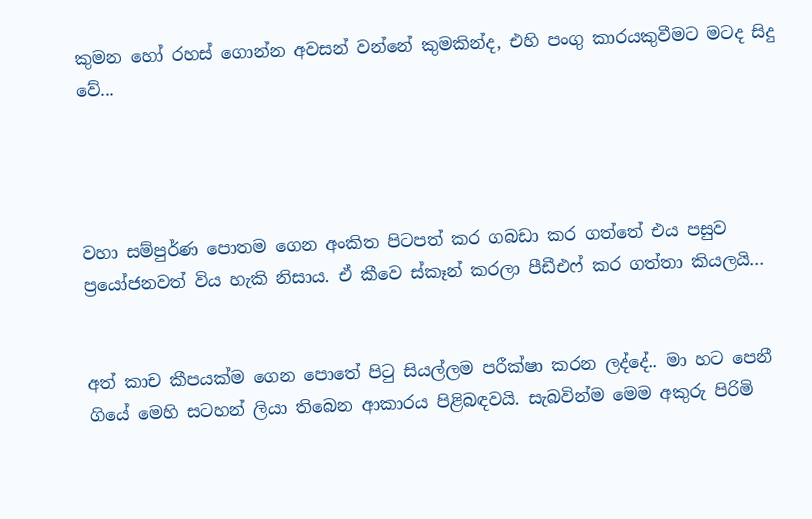කුමන හෝ රහස් ගොන්න අවසන් වන්නේ කුමකින්ද, එහි පංගු කාරයකුවීමට මටද සිදු වේ...




වහා සම්පුර්ණ පොතම ගෙන අංකිත පිටපත් කර ගබඩා කර ගත්තේ එය පසුව ප්‍රයෝජනවත් විය හැකි නිසාය. ඒ කීවෙ ස්කෑන් කරලා පීඩීඑෆ් කර ගත්තා කියලයි...


අත් කාච කීපයක්ම ගෙන පොතේ පිටු සියල්ලම පරීක්ෂා කරන ලද්දේ.. මා හට පෙනී ගියේ මෙහි සටහන් ලියා තිබෙන ආකාරය පිළිබඳවයි. සැබවින්ම මෙම අකුරු පිරිමි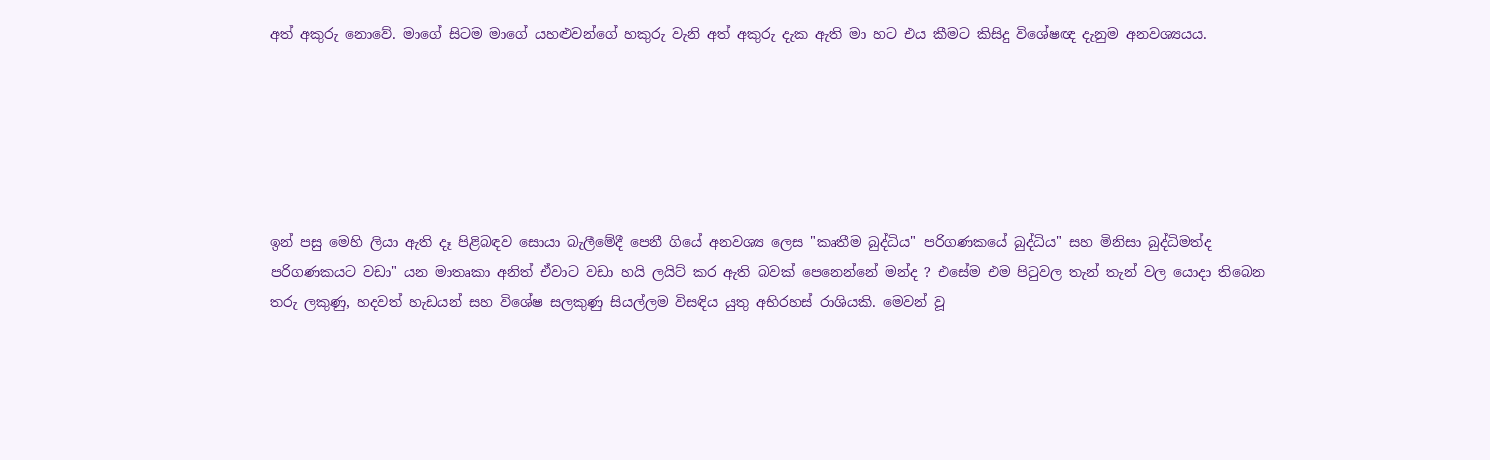අත් අකුරු නොවේ. මාගේ සිටම මාගේ යහළුවන්ගේ හකුරු වැනි අත් අකුරු දැක ඇති මා හට එය කීමට කිසිදු විශේෂඥ දැනුම අනවශ්‍යයය.






ඉන් පසු මෙහි ලියා ඇති දෑ පිළිබඳව සොයා බැලීමේදී පෙනී ගියේ අනවශ්‍ය ලෙස "කෘතීම බුද්ධිය" පරිගණකයේ බුද්ධිය" සහ මිනිසා බුද්ධිමත්ද පරිගණකයට වඩා" යන මාතෘකා අනිත් ඒවාට වඩා හයි ලයිට් කර ඇති බවක් පෙනෙන්නේ මන්ද ? එසේම එම පිටුවල තැන් තැන් වල යොදා තිබෙන තරු ලකුණු, හදවත් හැඩයන් සහ විශේෂ සලකුණු සියල්ලම විසඳිය යුතු අභිරහස් රාශියකි. මෙවන් වූ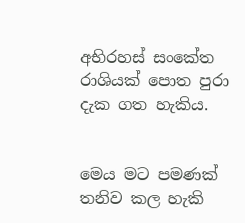අභිරහස් සංකේත රාශියක් පොත පුරා දැක ගත හැකිය.


මෙය මට පමණක් තනිව කල හැකි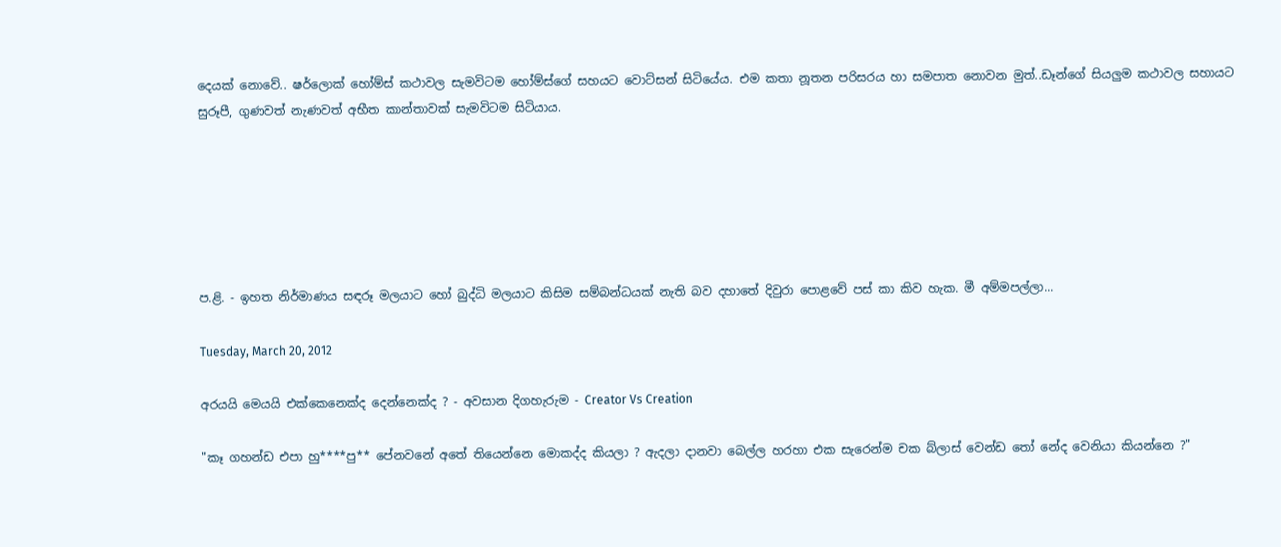දෙයක් නොවේ.. ෂර්ලොක් හෝම්ස් කථාවල සැමවිටම හෝම්ස්ගේ සහයට වොට්සන් සිටියේය. එම කතා නූතන පරිසරය හා සමපාත නොවන මුත්..ඩෑන්ගේ සියලුම කථාවල සහායට සුරූපී, ගුණවත් නැණවත් අභීත කාන්තාවක් සැමවිටම සිටියාය.






ප.ළි. - ඉහත නිර්මාණය සඳරූ මලයාට හෝ බුද්ධි මලයාට කිසිම සම්බන්ධයක් නැති බව දහාතේ දිවුරා පොළවේ පස් කා කිව හැක. මී අම්මපල්ලා...

Tuesday, March 20, 2012

අරයයි මෙයයි එක්කෙනෙක්ද දෙන්නෙක්ද ? - අවසාන දිගහැරුම - Creator Vs Creation

"කෑ ගහන්ඩ එපා හු****පු** පේනවනේ අතේ තියෙන්නෙ මොකද්ද කියලා ? ඇදලා දානවා බෙල්ල හරහා එක සැරෙන්ම චක බ්ලාස් වෙන්ඩ තෝ නේද වෙනියා කියන්නෙ ?"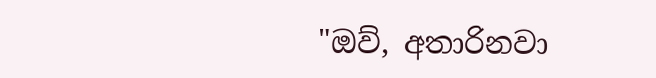"ඔව්, අතාරිනවා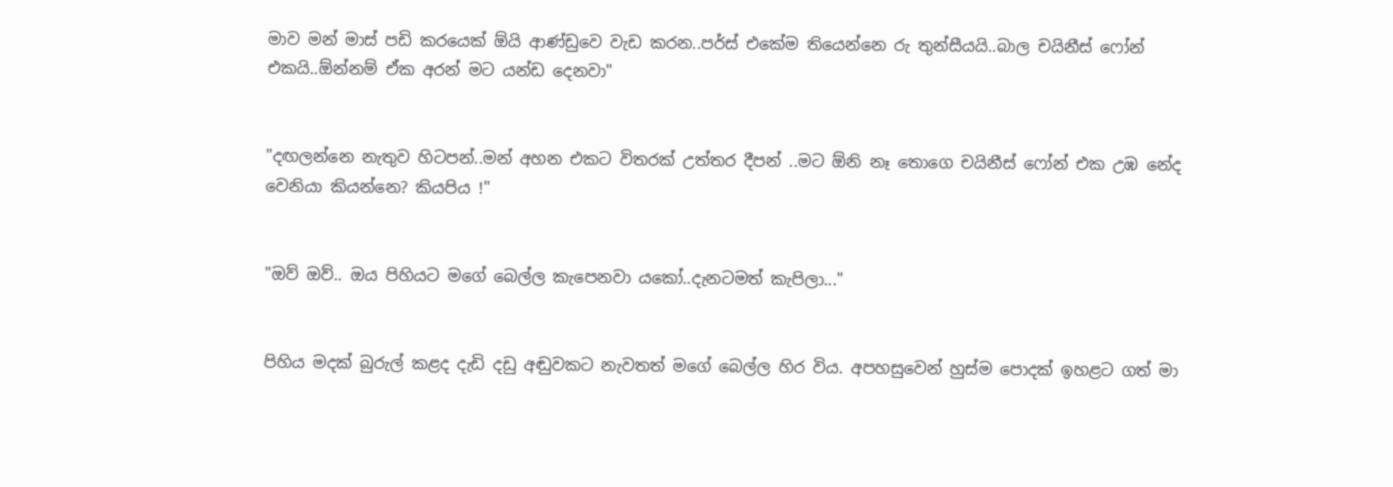මාව මන් මාස් පඩි කරයෙක් ඕයි ආණ්ඩුවෙ වැඩ කරන..පර්ස් එකේම තියෙන්නෙ රු තුන්සීයයි..බාල චයිනීස් ෆෝන් එකයි..ඕන්නම් ඒක අරන් මට යන්ඩ දෙනවා"


"දඟලන්නෙ නැතුව හිටපන්..මන් අහන එකට විතරක් උත්තර දීපන් ..මට ඕනි නෑ තොගෙ චයිනීස් ෆෝන් එක උඹ නේද වෙනියා කියන්නෙ? කියපිය !"


"ඔව් ඔව්.. ඔය පිහියට මගේ බෙල්ල කැපෙනවා යකෝ..දැනටමත් කැපිලා..."


පිහිය මදක් බුරුල් කළද දැඩි දඩු අඬුවකට නැවතත් මගේ බෙල්ල හිර විය. අපහසුවෙන් හුස්ම පොදක් ඉහළට ගත් මා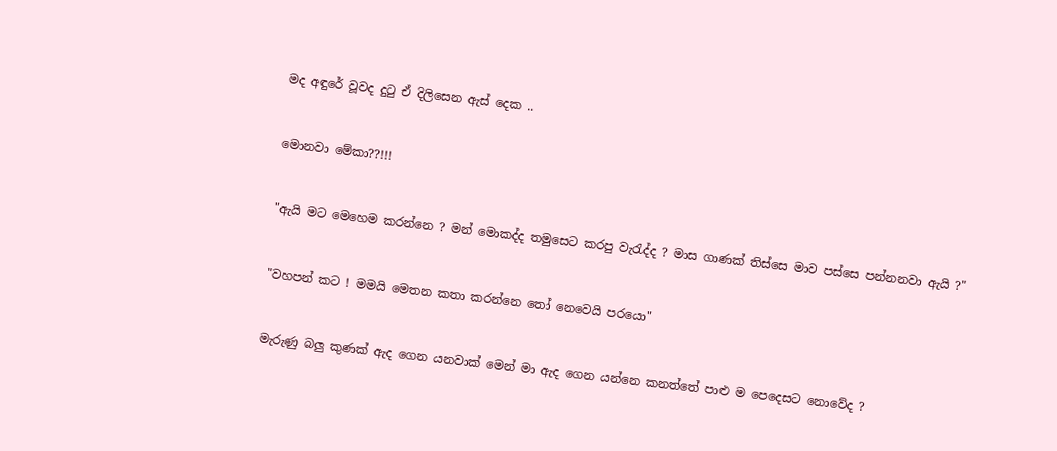මද අඳුරේ වූවද දුටු ඒ දිලිසෙන ඇස් දෙක ..


මොනවා මේකා??!!!


"ඇයි මට මෙහෙම කරන්නෙ ? මන් මොකද්ද තමුසෙට කරපු වැරැද්ද ? මාස ගාණක් තිස්සෙ මාව පස්සෙ පන්නනවා ඇයි ?"


"වහපන් කට ! මමයි මෙතන කතා කරන්නෙ තෝ නෙවෙයි පරයො"


මැරුණු බලු කුණක් ඇද ගෙන යනවාක් මෙන් මා ඇද ගෙන යන්නෙ කනත්තේ පාළු ම පෙදෙසට නොවේද ?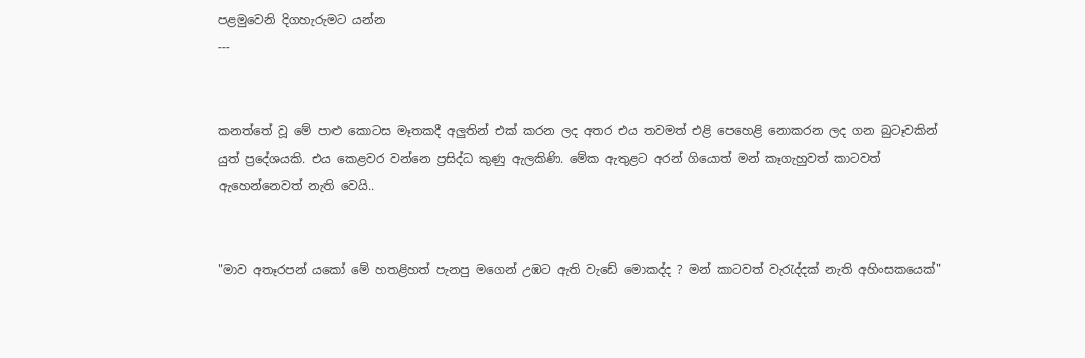පළමුවෙනි දිගහැරුමට යන්න
---


කනත්තේ වූ මේ පාළු කොටස මෑතකදී අලුතින් එක් කරන ලද අතර එය තවමත් එළි පෙහෙළි නොකරන ලද ගන බුටෑවකින් යුත් ප්‍රදේශයකි. එය කෙළවර වන්නෙ ප්‍රසිද්ධ කුණු ඇලකිණි. මේක ඇතුළට අරන් ගියොත් මන් කෑගැහුවත් කාටවත් ඇහෙන්නෙවත් නැති වෙයි..


"මාව අතෑරපන් යකෝ මේ හතළිහත් පැනපු මගෙන් උඹට ඇති වැඩේ මොකද්ද ? මන් කාටවත් වැරැද්දක් නැති අහිංසකයෙක්"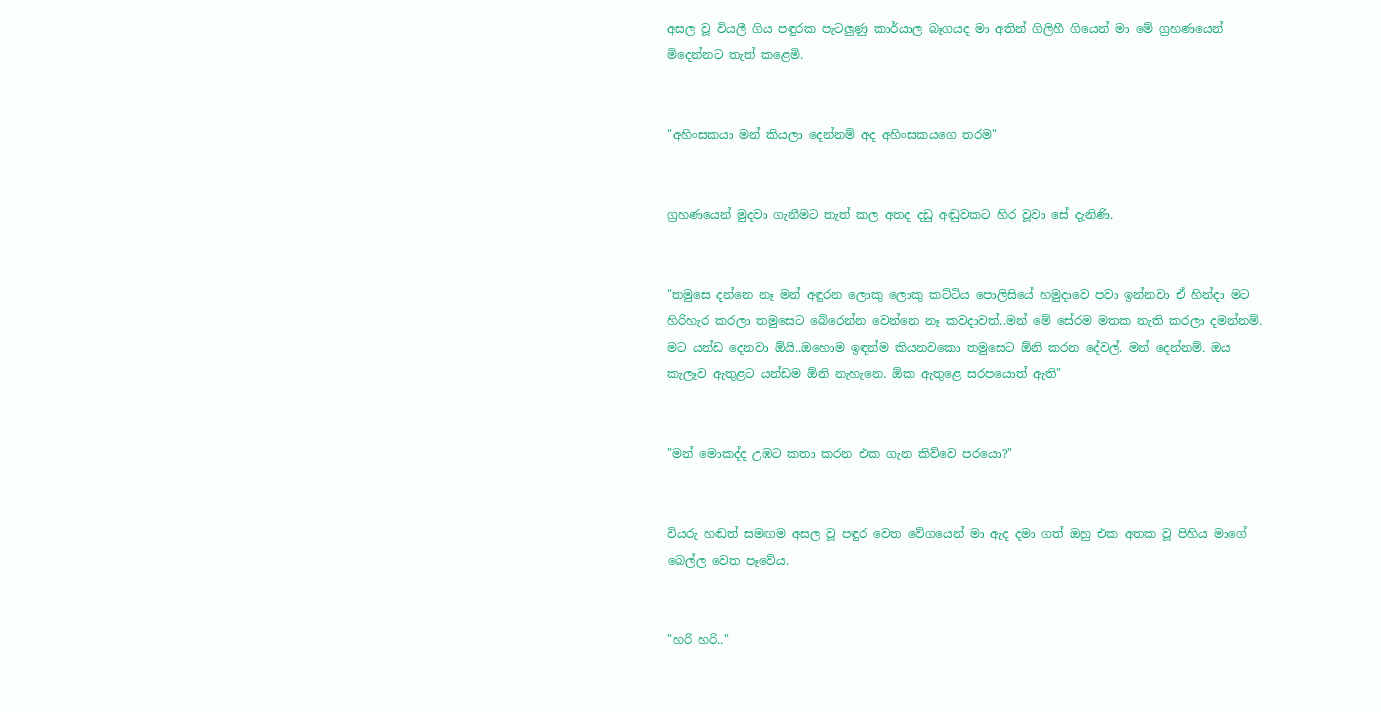අසල වූ වියලී ගිය පඳුරක පැටලුණු කාර්යාල බෑගයද මා අතින් ගිලිහී ගියෙන් මා මේ ග්‍රහණයෙන් මිදෙන්නට තැත් කළෙමි.


"අහිංසකයා මන් කියලා දෙන්නම් අද අහිංසකයගෙ තරම"


ග්‍රහණයෙන් මුදවා ගැනීමට තැත් කල අතද දඩු අඬුවකට හිර වූවා සේ දැනිණි.


"තමුසෙ දන්නෙ නෑ මන් අඳුරන ලොකු ලොකු කට්ටිය පොලිසියේ හමුදාවෙ පවා ඉන්නවා ඒ හින්දා මට හිරිහැර කරලා තමුසෙට බේරෙන්න වෙන්නෙ නෑ කවදාවත්..මන් මේ සේරම මතක නැති කරලා දමන්නම්. මට යන්ඩ දෙනවා ඕයි..ඔහොම ඉඳන්ම කියනවකො තමුසෙට ඕනි කරන දේවල්. මන් දෙන්නම්. ඔය කැලෑව ඇතුළට යන්ඩම ඕනි නැහැනෙ. ඕක ඇතුළෙ සරපයොත් ඇති"


"මන් මොකද්ද උඹට කතා කරන එක ගැන කිව්වෙ පරයො?"


වියරු හඬත් සමඟම අසල වූ පඳුර වෙත වේගයෙන් මා ඇද දමා ගත් ඔහු එක අතක වූ පිහිය මාගේ බෙල්ල වෙත පෑවේය.


"හරි හරි.."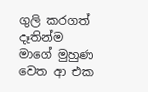ගුලි කරගත් දෑතින්ම මාගේ මුහුණ වෙත ආ එක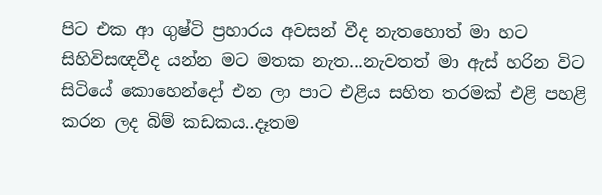පිට එක ආ ගුෂ්ටි ප්‍රහාරය අවසන් වීද නැතහොත් මා හට සිහිවිසඥවීද යන්න මට මතක නැත...නැවතත් මා ඇස් හරින විට සිටියේ කොහෙන්දෝ එන ලා පාට එළිය සහිත තරමක් එළි පහළි කරන ලද බිම් කඩකය..දෑතම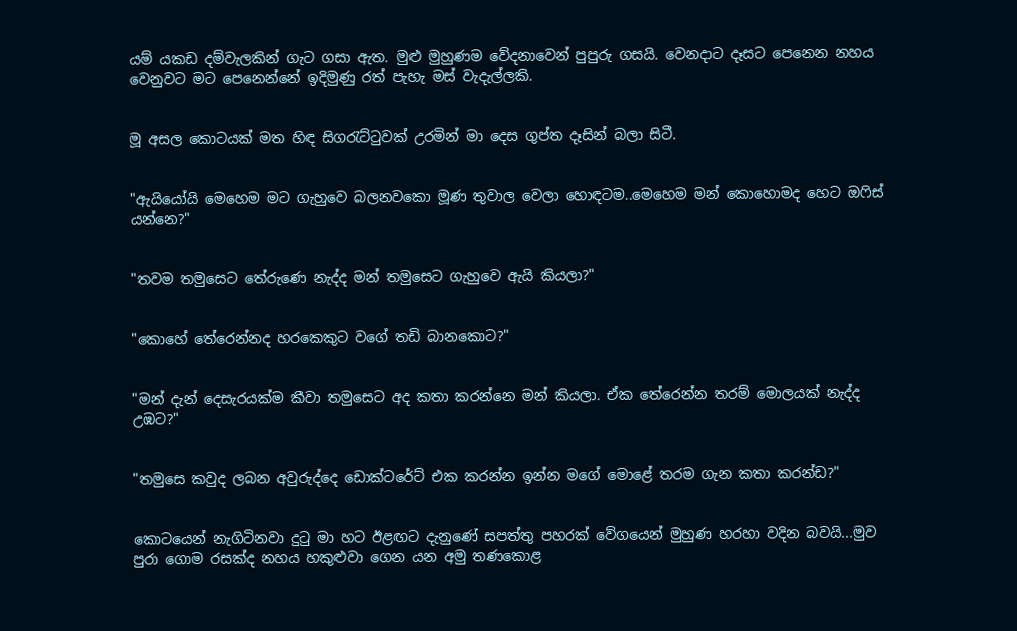යම් යකඩ දම්වැලකින් ගැට ගසා ඇත. මුළු මුහුණම වේදනාවෙන් පුපුරු ගසයි. වෙනදාට දෑසට පෙනෙන නහය වෙනුවට මට පෙනෙන්නේ ඉදිමුණු රත් පැහැ මස් වැදැල්ලකි.


මූ අසල කොටයක් මත හිඳ සිගරැට්ටුවක් උරමින් මා දෙස ගුප්ත දෑසින් බලා සිටී.


"ඇයියෝයි මෙහෙම මට ගැහුවෙ බලනවකො මූණ තුවාල වෙලා හොඳටම..මෙහෙම මන් කොහොමද හෙට ඔෆිස් යන්නෙ?"


"තවම තමුසෙට තේරුණෙ නැද්ද මන් තමුසෙට ගැහුවෙ ඇයි කියලා?"


"කොහේ තේරෙන්නද හරකෙකුට වගේ තඩි බානකොට?"


"මන් දැන් දෙසැරයක්ම කීවා තමුසෙට අද කතා කරන්නෙ මන් කියලා. ඒක තේරෙන්න තරම් මොලයක් නැද්ද උඹට?"


"තමුසෙ කවුද ලබන අවුරුද්දෙ ඩොක්ටරේට් එක කරන්න ඉන්න මගේ මොළේ තරම ගැන කතා කරන්ඩ?"


කොටයෙන් නැගිටිනවා දුටු මා හට ඊළඟට දැනුණේ සපත්තු පහරක් වේගයෙන් මුහුණ හරහා වදින බවයි...මුව පුරා ගොම රසක්ද නහය හකුළුවා ගෙන යන අමු තණකොළ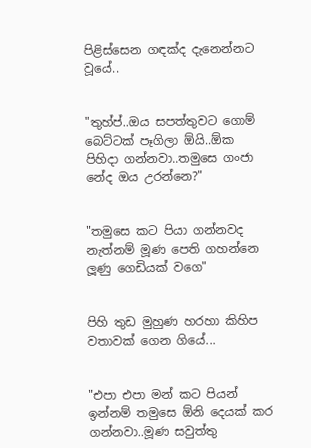පිළිස්සෙන ගඳක්ද දැනෙන්නට වූයේ..


"තුහ්ප්..ඔය සපත්තුවට ගොම් බෙට්ටක් පෑගිලා ඕයි..ඕක පිහිදා ගන්නවා..තමුසෙ ගංජා නේද ඔය උරන්නෙ?"


"තමුසෙ කට පියා ගන්නවද නැත්නම් මූණ පෙති ගහන්නෙ ලූණු ගෙඩියක් වගෙ"


පිහි තුඩ මුහුණ හරහා කිහිප වතාවක් ගෙන ගියේ...


"එපා එපා මන් කට පියන් ඉන්නම් තමුසෙ ඕනි දෙයක් කර ගන්නවා..මූණ සවුත්තු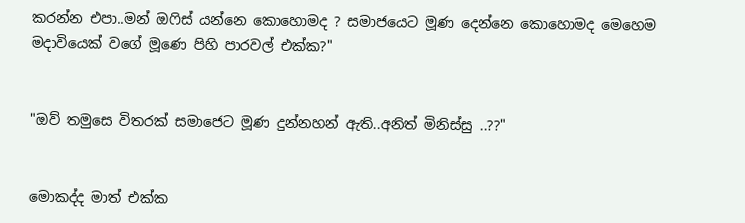කරන්න එපා..මන් ඔෆිස් යන්නෙ කොහොමද ? සමාජයෙට මූණ දෙන්නෙ කොහොමද මෙහෙම මදාවියෙක් වගේ මූණෙ පිහි පාරවල් එක්ක?"


"ඔව් තමුසෙ විතරක් සමාජෙට මූණ දුන්නහන් ඇති..අනිත් මිනිස්සු ..??"


මොකද්ද මාත් එක්ක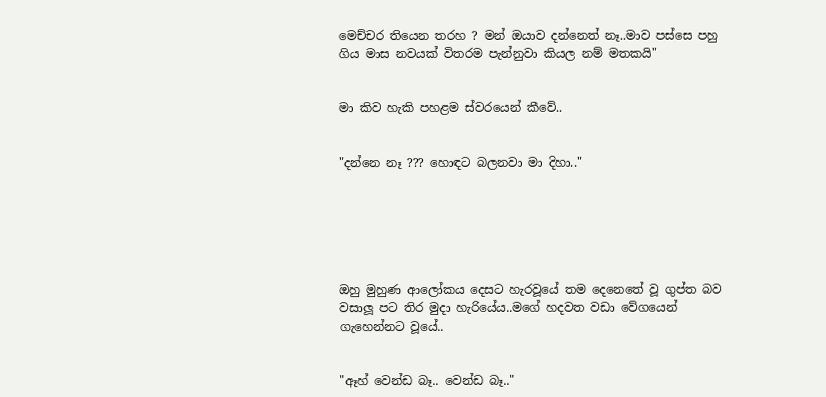මෙච්චර තියෙන තරහ ? මන් ඔයාව දන්නෙත් නෑ..මාව පස්සෙ පහු ගිය මාස නවයක් විතරම පැන්නුවා කියල නම් මතකයි"


මා කිව හැකි පහළම ස්වරයෙන් කීවේ..


"දන්නෙ නෑ ??? හොඳට බලනවා මා දිහා.."






ඔහු මුහුණ ආලෝකය දෙසට හැරවූයේ තම දෙනෙතේ වූ ගුප්ත බව වසාලූ පට තිර මුදා හැරියේය..මගේ හදවත වඩා වේගයෙන් ගැහෙන්නට වූයේ..


"ඈහ් වෙන්ඩ බෑ.. වෙන්ඩ බෑ.."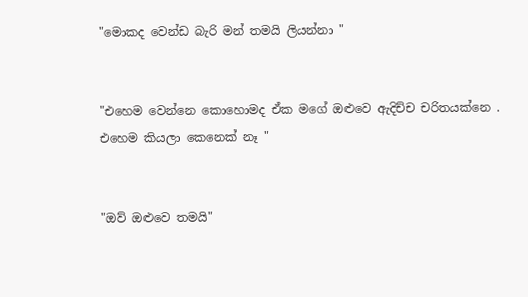"මොකද වෙන්ඩ බැරි මන් තමයි ලියන්නා "


"එහෙම වෙන්නෙ කොහොමද ඒක මගේ ඔළුවෙ ඇදිච්ච චරිතයක්නෙ . එහෙම කියලා කෙනෙක් නෑ "


"ඔව් ඔළුවෙ තමයි"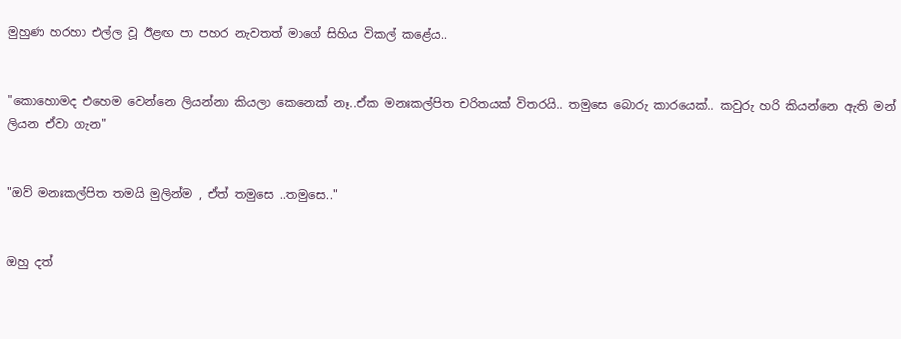මුහුණ හරහා එල්ල වූ ඊළඟ පා පහර නැවතත් මාගේ සිහිය විකල් කළේය..


"කොහොමද එහෙම වෙන්නෙ ලියන්නා කියලා කෙනෙක් නෑ..ඒක මනඃකල්පිත චරිතයක් විතරයි.. තමුසෙ බොරු කාරයෙක්.. කවුරු හරි කියන්නෙ ඇති මන් ලියන ඒවා ගැන"


"ඔව් මනඃකල්පිත තමයි මුලින්ම , ඒත් තමුසෙ ..තමුසෙ.."


ඔහු දත්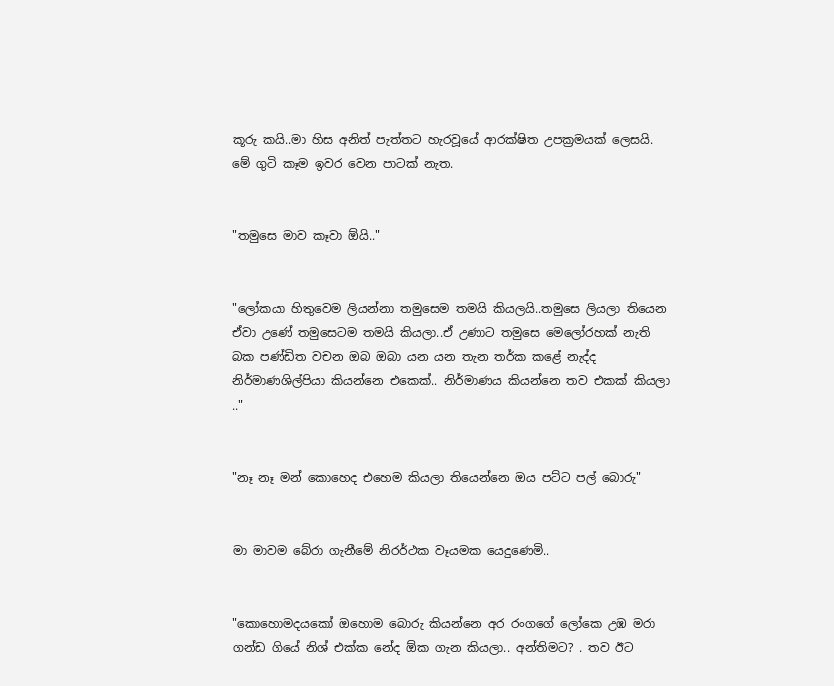කූරු කයි..මා හිස අනිත් පැත්තට හැරවූයේ ආරක්ෂිත උපක්‍රමයක් ලෙසයි. මේ ගුටි කෑම ඉවර වෙන පාටක් නැත.


"තමුසෙ මාව කෑවා ඕයි.."


"ලෝකයා හිතුවෙම ලියන්නා තමුසෙම තමයි කියලයි..තමුසෙ ලියලා තියෙන ඒවා උණේ තමුසෙටම තමයි කියලා..ඒ උණාට තමුසෙ මෙලෝරහක් නැති බක පණ්ඩිත වචන ඔබ ඔබා යන යන තැන තර්ක කළේ නැද්ද නිර්මාණශිල්පියා කියන්නෙ එකෙක්.. නිර්මාණය කියන්නෙ තව එකක් කියලා .."


"නෑ නෑ මන් කොහෙද එහෙම කියලා තියෙන්නෙ ඔය පට්ට පල් බොරු"


මා මාවම බේරා ගැනීමේ නිරර්ථක වෑයමක යෙදුණෙමි..


"කොහොමදයකෝ ඔහොම බොරු කියන්නෙ අර රංගගේ ලෝකෙ උඹ මරා ගන්ඩ ගියේ නිශ් එක්ක නේද ඕක ගැන කියලා.. අන්තිමට? . තව ඊට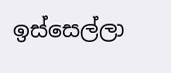ඉස්සෙල්ලා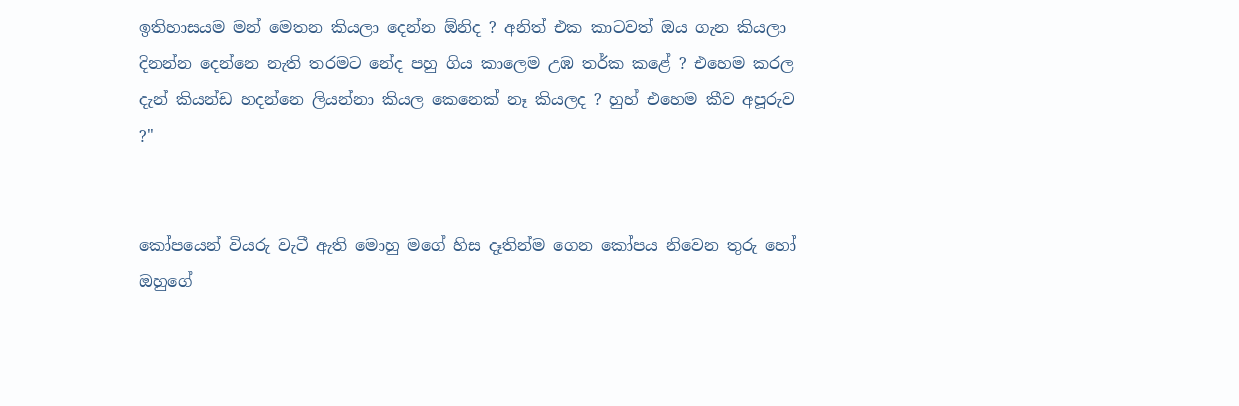ඉතිහාසයම මන් මෙතන කියලා දෙන්න ඕනිද ? අනිත් එක කාටවත් ඔය ගැන කියලා දිනන්න දෙන්නෙ නැති තරමට නේද පහු ගිය කාලෙම උඹ තර්ක කළේ ? එහෙම කරල දැන් කියන්ඩ හදන්නෙ ලියන්නා කියල කෙනෙක් නෑ කියලද ? හුහ් එහෙම කීව අපූරුව ?"


කෝපයෙන් වියරු වැටී ඇති මොහු මගේ හිස දෑතින්ම ගෙන කෝපය නිවෙන තුරු හෝ ඔහුගේ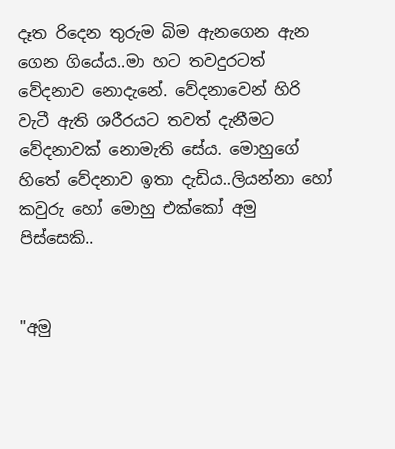දෑත රිදෙන තුරුම බිම ඇනගෙන ඇන ගෙන ගියේය..මා හට තවදුරටත් වේදනාව නොදැනේ. වේදනාවෙන් හිරි වැටී ඇති ශරීරයට තවත් දැනීමට වේදනාවක් නොමැති සේය. මොහුගේ හිතේ වේදනාව ඉතා දැඩිය..ලියන්නා හෝ කවුරු හෝ මොහු එක්කෝ අමු පිස්සෙකි..


"අමු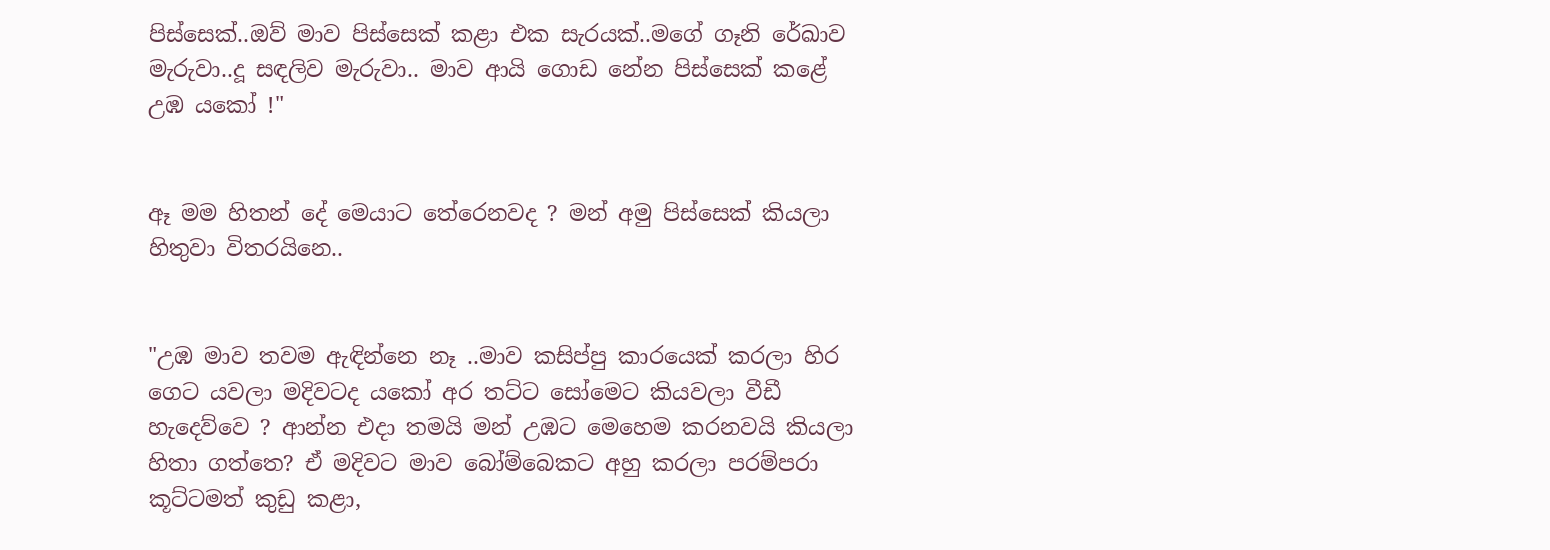පිස්සෙක්..ඔව් මාව පිස්සෙක් කළා එක සැරයක්..මගේ ගෑනි රේඛාව මැරුවා..දූ සඳලිව මැරුවා.. මාව ආයි ගොඩ නේන පිස්සෙක් කළේ උඹ යකෝ !"


ඈ මම හිතන් දේ මෙයාට තේරෙනවද ? මන් අමු පිස්සෙක් කියලා හිතුවා විතරයිනෙ..


"උඹ මාව තවම ඇඳින්නෙ නෑ ..මාව කසිප්පු කාරයෙක් කරලා හිර ගෙට යවලා මදිවටද යකෝ අර තට්ට සෝමෙට කියවලා වීඩී හැදෙව්වෙ ? ආන්න එදා තමයි මන් උඹට මෙහෙම කරනවයි කියලා හිතා ගත්තෙ? ඒ මදිවට මාව බෝම්බෙකට අහු කරලා පරම්පරා කූට්ටමත් කුඩු කළා,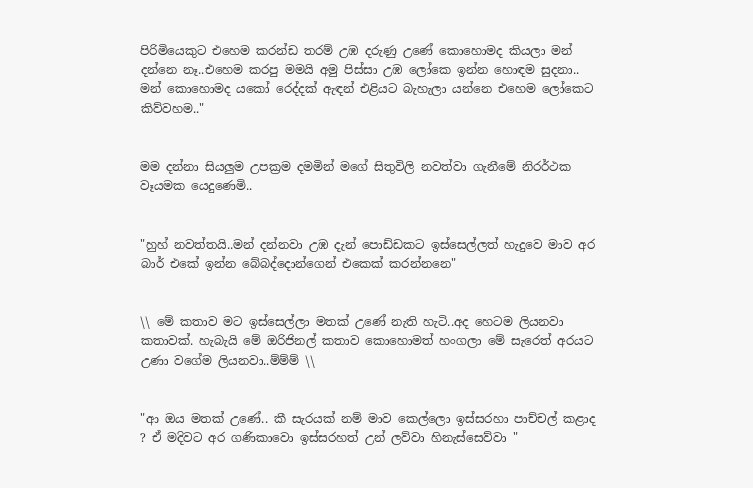පිරිමියෙකුට එහෙම කරන්ඩ තරම් උඹ දරුණු උණේ කොහොමද කියලා මන් දන්නෙ නෑ..එහෙම කරපු මමයි අමු පිස්සා උඹ ලෝකෙ ඉන්න හොඳම සුදනා.. මන් කොහොමද යකෝ රෙද්දක් ඇඳන් එළියට බැහැලා යන්නෙ එහෙම ලෝකෙට කිව්වහම.."


මම දන්නා සියලුම උපක්‍රම දමමින් මගේ සිතුවිලි නවත්වා ගැනීමේ නිරර්ථක වෑයමක යෙදුණෙමි..


"හුහ් නවත්තයි..මන් දන්නවා උඹ දැන් පොඩ්ඩකට ඉස්සෙල්ලත් හැදුවෙ මාව අර බාර් එකේ ඉන්න බේබද්දොන්ගෙන් එකෙක් කරන්නනෙ"


\\ මේ කතාව මට ඉස්සෙල්ලා මතක් උණේ නැති හැටි..අද හෙටම ලියනවා කතාවක්. හැබැයි මේ ඔරිජිනල් කතාව කොහොමත් හංගලා මේ සැරෙත් අරයට උණා වගේම ලියනවා..ම්ම්ම් \\


"ආ ඔය මතක් උණේ.. කී සැරයක් නම් මාව කෙල්ලො ඉස්සරහා පාච්චල් කළාද ? ඒ මදිවට අර ගණිකාවො ඉස්සරහත් උන් ලව්වා හිනැස්සෙව්වා "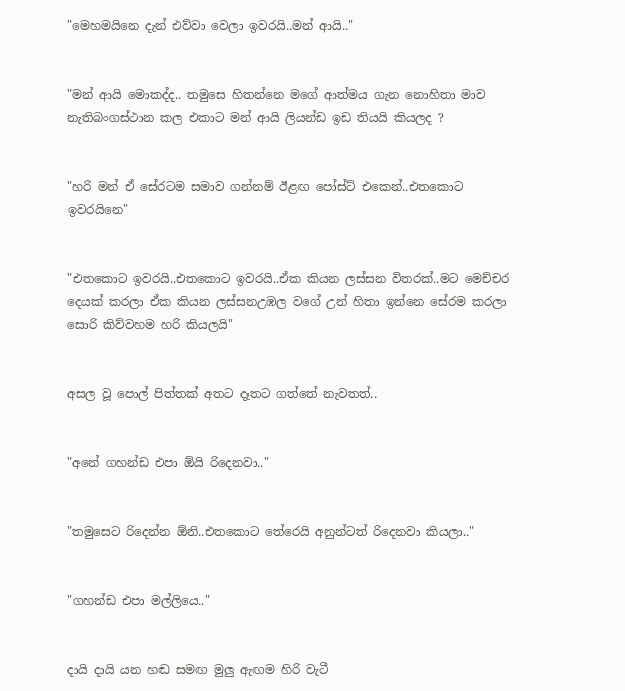"මෙහමයිනෙ දැන් එව්වා වෙලා ඉවරයි..මන් ආයි.."


"මන් ආයි මොකද්ද.. තමුසෙ හිතන්නෙ මගේ ආත්මය ගැන නොහිතා මාව නැතිබංගස්ථාන කල එකාට මන් ආයි ලියන්ඩ ඉඩ තියයි කියලද ?


"හරි මන් ඒ සේරටම සමාව ගන්නම් ඊළඟ පෝස්ට් එකෙන්..එතකොට ඉවරයිනෙ"


"එතකොට ඉවරයි..එතකොට ඉවරයි..ඒක කියන ලස්සන විතරක්..මට මෙච්චර දෙයක් කරලා ඒක කියන ලස්සනඋඹල වගේ උන් හිතා ඉන්නෙ සේරම කරලා සොරි කිව්වහම හරි කියලයි"


අසල වූ පොල් පිත්තක් අතට දෑතට ගත්තේ නැවතත්..


"අනේ ගහන්ඩ එපා ඕයි රිදෙනවා.."


"තමුසෙට රිදෙන්න ඕනි..එතකොට තේරෙයි අනුන්ටත් රිදෙනවා කියලා.."


"ගහන්ඩ එපා මල්ලියෙ.."


දායි දායි යන හඬ සමඟ මුලු ඇඟම හිරි වැටී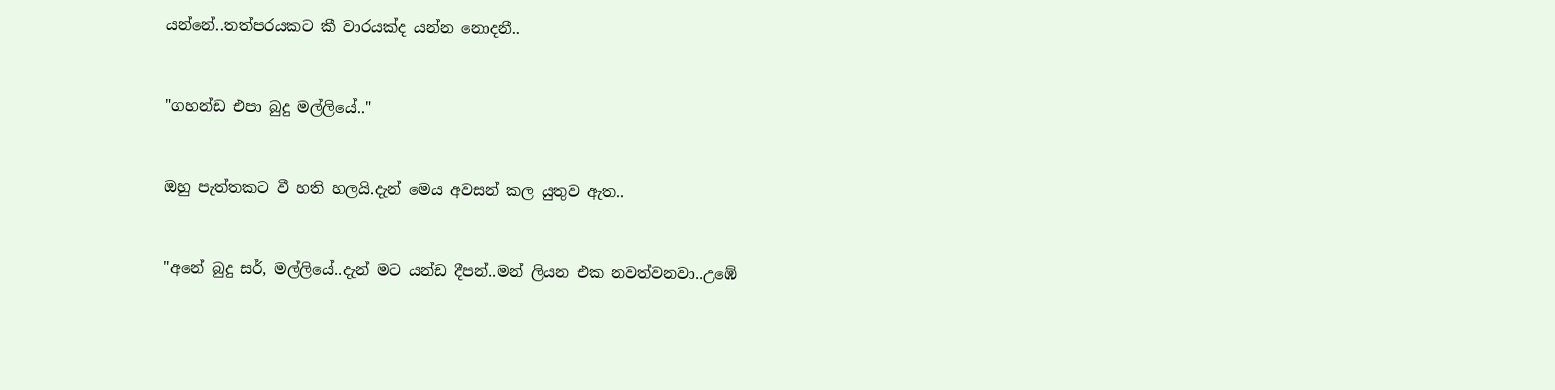යන්නේ..තත්පරයකට කී වාරයක්ද යන්න නොදනී..


"ගහන්ඩ එපා බුදු මල්ලියේ.."


ඔහු පැත්තකට වී හති හලයි.දැන් මෙය අවසන් කල යුතුව ඇත..


"අනේ බුදු සර්, මල්ලියේ..දැන් මට යන්ඩ දීපන්..මන් ලියන එක නවත්වනවා..උඹේ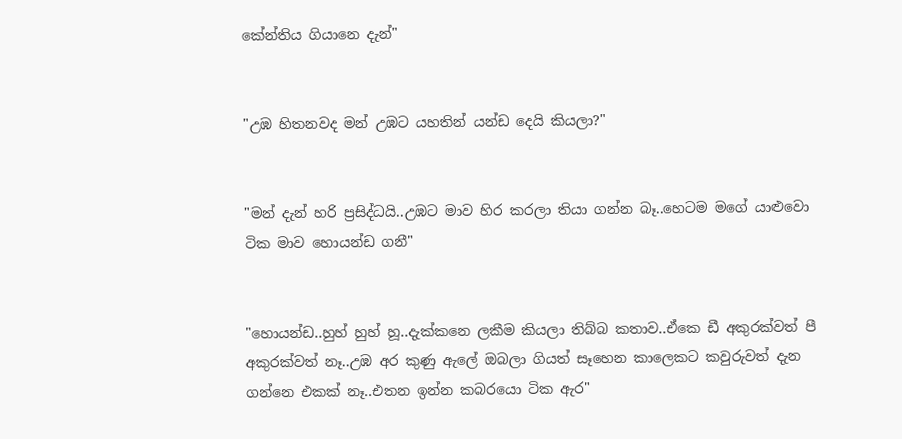කේන්තිය ගියානෙ දැන්"


"උඹ හිතනවද මන් උඹට යහතින් යන්ඩ දෙයි කියලා?"


"මන් දැන් හරි ප්‍රසිද්ධයි..උඹට මාව හිර කරලා තියා ගන්න බෑ..හෙටම මගේ යාළුවො ටික මාව හොයන්ඩ ගනී"


"හොයන්ඩ..හුහ් හුහ් හූ..දැක්කනෙ ලකීම කියලා තිබ්බ කතාව..ඒකෙ ඩී අකුරක්වත් පී අකුරක්වත් නෑ..උඹ අර කුණු ඇලේ ඔබලා ගියත් සෑහෙන කාලෙකට කවුරුවත් දැන ගන්නෙ එකක් නෑ..එතන ඉන්න කබරයො ටික ඇර"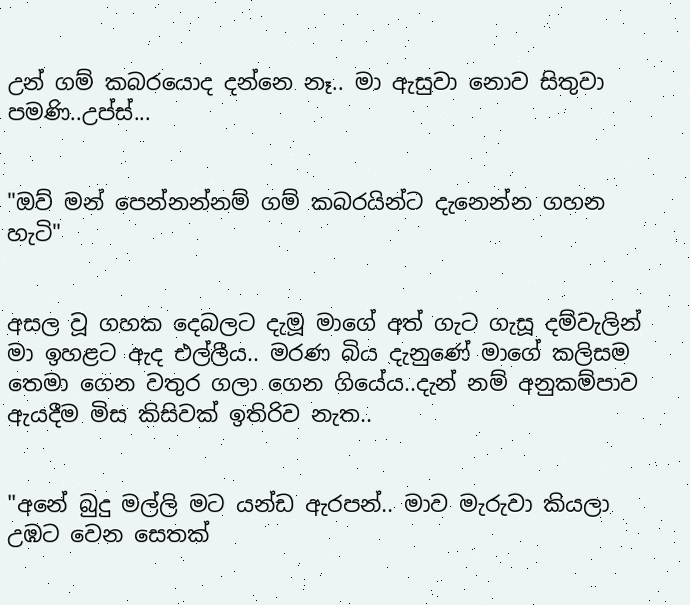උන් ගම් කබරයොද දන්නෙ නෑ.. මා ඇසුවා නොව සිතුවා පමණි..උප්ස්...


"ඔව් මන් පෙන්නන්නම් ගම් කබරයින්ට දැනෙන්න ගහන හැටි"


අසල වූ ගහක දෙබලට දැමූ මාගේ අත් ගැට ගැසූ දම්වැලින් මා ඉහළට ඇද එල්ලීය.. මරණ බිය දැනුණේ මාගේ කලිසම තෙමා ගෙන වතුර ගලා ගෙන ගියේය..දැන් නම් අනුකම්පාව ඇයදීම මිස කිසිවක් ඉතිරිව නැත..


"අනේ බුදු මල්ලි මට යන්ඩ ඇරපන්.. මාව මැරුවා කියලා උඹට වෙන සෙතක්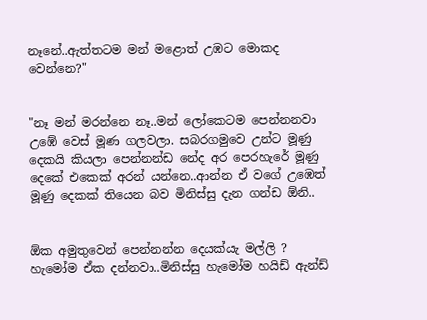නෑනේ..ඇත්තටම මන් මළොත් උඹට මොකද වෙන්නෙ?"


"නෑ මන් මරන්නෙ නෑ..මන් ලෝකෙටම පෙන්නනවා උඹේ වෙස් මූණ ගලවලා. සබරගමුවෙ උන්ට මූණු දෙකයි කියලා පෙන්නන්ඩ නේද අර පෙරහැරේ මූණු දෙකේ එකෙක් අරන් යන්නෙ..ආන්න ඒ වගේ උඹෙත් මූණු දෙකක් තියෙන බව මිනිස්සු දැන ගන්ඩ ඕනි..


ඕක අමුතුවෙන් පෙන්නන්න දෙයක්යැ මල්ලි ? හැමෝම ඒක දන්නවා..මිනිස්සු හැමෝම හයිඩ් ඇන්ඩ්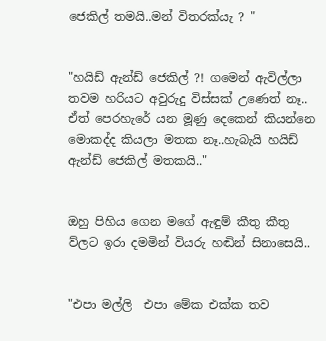ජෙකිල් තමයි..මන් විතරක්යැ ? "


"හයිඩ් ඇන්ඩ් ජෙකිල් ?! ගමෙන් ඇවිල්ලා තවම හරියට අවුරුදු විස්සක් උණෙත් නෑ.. ඒත් පෙරහැරේ යන මූණු දෙකෙන් කියන්නෙ මොකද්ද කියලා මතක නෑ..හැබැයි හයිඩ් ඇන්ඩ් ජෙකිල් මතකයි.."


ඔහු පිහිය ගෙන මගේ ඇඳුම් කීතු කීතු ව්ලට ඉරා දමමින් වියරු හඬින් සිනාසෙයි..


"එපා මල්ලි  එපා මේක එක්ක තව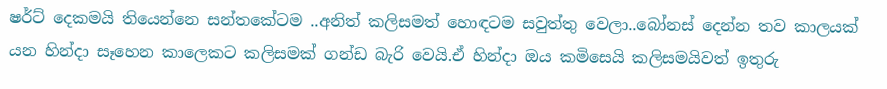ෂර්ට් දෙකමයි තියෙන්නෙ සන්තකේටම ..අනිත් කලිසමත් හොඳටම සවුත්තු වෙලා..බෝනස් දෙන්න තව කාලයක් යන හින්දා සෑහෙන කාලෙකට කලිසමක් ගන්ඩ බැරි වෙයි.ඒ හින්දා ඔය කමිසෙයි කලිසමයිවත් ඉතුරු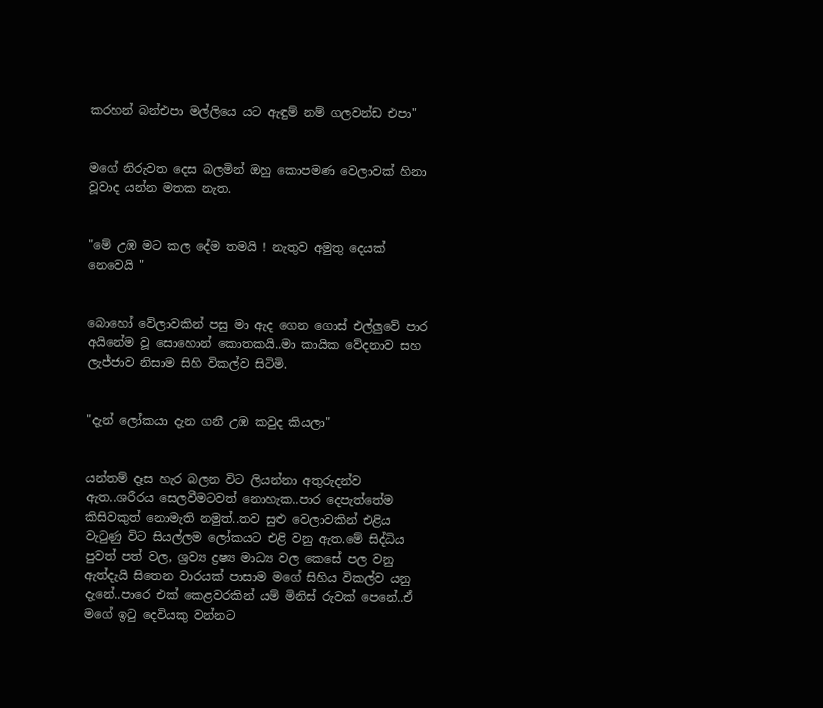කරහන් බන්එපා මල්ලියෙ යට ඇඳුම් නම් ගලවන්ඩ එපා"


මගේ නිරුවත දෙස බලමින් ඔහු කොපමණ වෙලාවක් හිනා වූවාද යන්න මතක නැත.


"මේ උඹ මට කල දේම තමයි ! නැතුව අමුතු දෙයක් නෙවෙයි "


බොහෝ වේලාවකින් පසු මා ඇද ගෙන ගොස් එල්ලුවේ පාර අයිනේම වූ සොහොන් කොතකයි..මා කායික වේදනාව සහ ලැජ්ජාව නිසාම සිහි විකල්ව සිටිමි.


"දැන් ලෝකයා දැන ගනී උඹ කවුද කියලා"


යන්තම් දෑස හැර බලන විට ලියන්නා අතුරුදන්ව ඇත..ශරීරය සෙලවීමටවත් නොහැක..පාර දෙපැත්තේම කිසිවකුත් නොමැති නමුත්..තව සුළු වෙලාවකින් එළිය වැටුණු විට සියල්ලම ලෝකයට එළි වනු ඇත.මේ සිද්ධිය පුවත් පත් වල, ශ්‍රව්‍ය ද්‍රෂ්‍ය මාධ්‍ය වල කෙසේ පල වනු ඇත්දැයි සිතෙන වාරයක් පාසාම මගේ සිහිය විකල්ව යනු දැනේ..පාරෙ එක් කෙළවරකින් යම් මිනිස් රුවක් පෙනේ..ඒ මගේ ඉටු දෙවියකු වන්නට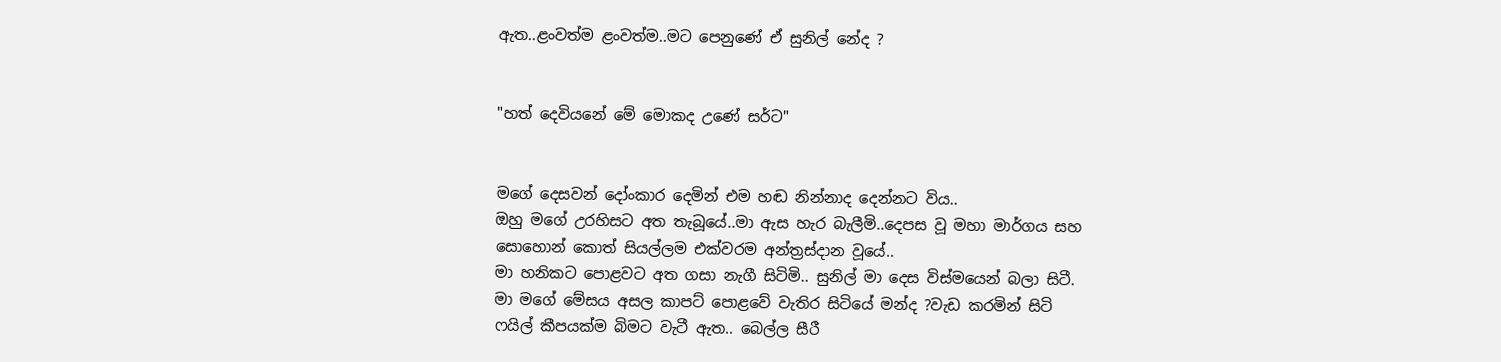ඇත..ළංවත්ම ළංවත්ම..මට පෙනුණේ ඒ සුනිල් නේද ?


"හත් දෙවියනේ මේ මොකද උණේ සර්ට"


මගේ දෙසවන් දෝංකාර දෙමින් එම හඬ නින්නාද දෙන්නට විය..
ඔහු මගේ උරහිසට අත තැබූයේ..මා ඇස හැර බැලීමි..දෙපස වූ මහා මාර්ගය සහ සොහොන් කොත් සියල්ලම එක්වරම අන්ත්‍රස්දාන වූයේ..
මා හනිකට පොළවට අත ගසා නැගී සිටිමි.. සුනිල් මා දෙස විස්මයෙන් බලා සිටී. මා මගේ මේසය අසල කාපට් පොළවේ වැතිර සිටියේ මන්ද ?වැඩ කරමින් සිටි ෆයිල් කීපයක්ම බිමට වැටී ඇත.. බෙල්ල සීරී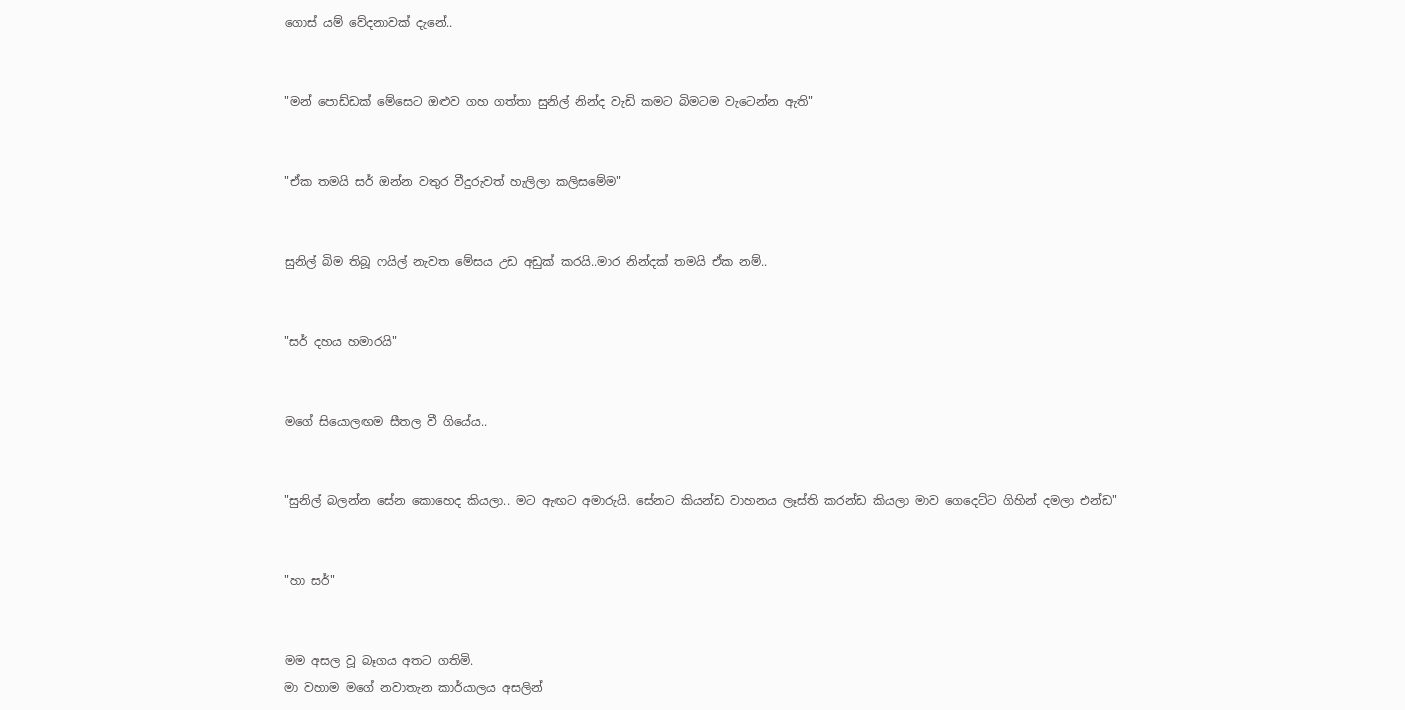ගොස් යම් වේදනාවක් දැනේ..


"මන් පොඩ්ඩක් මේසෙට ඔළුව ගහ ගත්තා සුනිල් නින්ද වැඩි කමට බිමටම වැටෙන්න ඇති"


"ඒක තමයි සර් ඔන්න වතුර වීදුරුවත් හැලිලා කලිසමේම"


සුනිල් බිම තිබූ ෆයිල් නැවත මේසය උඩ අඩුක් කරයි..මාර නින්දක් තමයි ඒක නම්..


"සර් දහය හමාරයි"


මගේ සියොලඟම සීතල වී ගියේය..


"සුනිල් බලන්න සේන කොහෙද කියලා.. මට ඇඟට අමාරුයි. සේනට කියන්ඩ වාහනය ලෑස්ති කරන්ඩ කියලා මාව ගෙදෙට්ට ගිහින් දමලා එන්ඩ"


"හා සර්"


මම අසල වූ බෑගය අතට ගතිමි.
මා වහාම මගේ නවාතැන කාර්යාලය අසලින්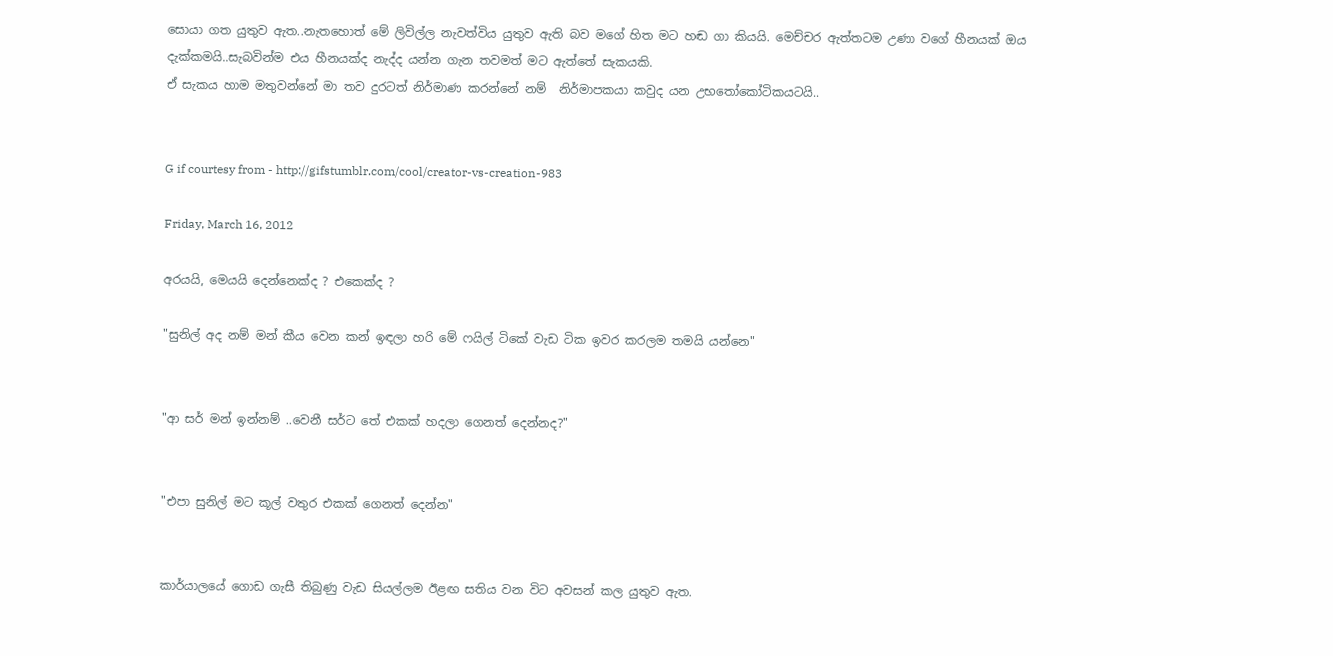සොයා ගත යුතුව ඇත..නැතහොත් මේ ලිවිල්ල නැවත්විය යුතුව ඇති බව මගේ හිත මට හඬ ගා කියයි. මෙච්චර ඇත්තටම උණා වගේ හීනයක් ඔය දැක්කමයි..සැබවින්ම එය හීනයක්ද නැද්ද යන්න ගැන තවමත් මට ඇත්තේ සැකයකි.
ඒ සැකය හාම මතුවන්නේ මා තව දුරටත් නිර්මාණ කරන්නේ නම්  නිර්මාපකයා කවුද යන උභතෝකෝටිකයටයි..


G if courtesy from - http://gifstumblr.com/cool/creator-vs-creation-983

Friday, March 16, 2012

අරයයි, මෙයයි දෙන්නෙක්ද ? එකෙක්ද ?

"සුනිල් අද නම් මන් කීය වෙන කන් ඉඳලා හරි මේ ෆයිල් ටිකේ වැඩ ටික ඉවර කරලම තමයි යන්නෙ"


"ආ සර් මන් ඉන්නම් ..වෙනී සර්ට තේ එකක් හදලා ගෙනත් දෙන්නද?"


"එපා සුනිල් මට කූල් වතුර එකක් ගෙනත් දෙන්න"


කාර්යාලයේ ගොඩ ගැසී තිබුණු වැඩ සියල්ලම ඊළඟ සතිය වන විට අවසන් කල යුතුව ඇත.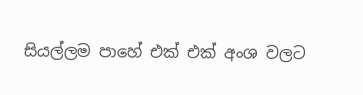සියල්ලම පාහේ එක් එක් අංශ වලට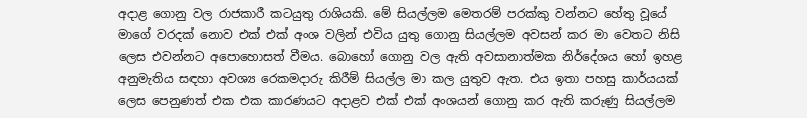අදාළ ගොනු වල රාජකාරී කටයුතු රාශියකි. මේ සියල්ලම මෙතරම් පරක්කු වන්නට හේතු වූයේ මාගේ වරදක් නොව එක් එක් අංශ වලින් එවිය යුතු ගොනු සියල්ලම අවසන් කර මා වෙතට නිසි ලෙස එවන්නට අපොහොසත් වීමය. බොහෝ ගොනු වල ඇති අවසානාත්මක නිර්දේශය හෝ ඉහළ අනුමැතිය සඳහා අවශ්‍ය රෙකමදාරු කිරීම් සියල්ල මා කල යුතුව ඇත. එය ඉතා පහසු කාර්යයක් ලෙස පෙනුණත් එක එක කාරණයට අදාළව එක් එක් අංශයන් ගොනු කර ඇති කරුණු සියල්ලම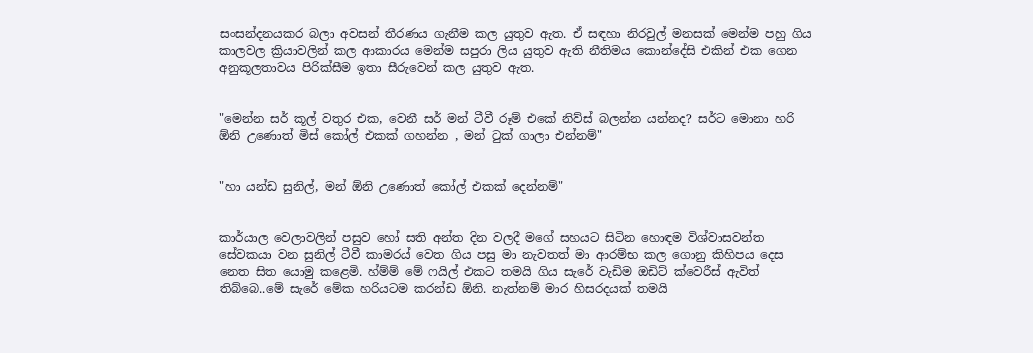සංසන්දනයකර බලා අවසන් තීරණය ගැනීම කල යුතුව ඇත. ඒ සඳහා නිරවුල් මනසක් මෙන්ම පහු ගිය කාලවල ක්‍රියාවලින් කල ආකාරය මෙන්ම සපුරා ලිය යුතුව ඇති නීතිමය කොන්දේසි එකින් එක ගෙන අනුකූලතාවය පිරික්සීම ඉතා සීරුවෙන් කල යුතුව ඇත.


"මෙන්න සර් කූල් වතුර එක, වෙනී සර් මන් ටීවී රූම් එකේ නිව්ස් බලන්න යන්නද? සර්ට මොනා හරි ඕනි උණොත් මිස් කෝල් එකක් ගහන්න , මන් ටුක් ගාලා එන්නම්"


"හා යන්ඩ සුනිල්, මන් ඕනි උණොත් කෝල් එකක් දෙන්නම්"


කාර්යාල වෙලාවලින් පසුව හෝ සති අන්ත දින වලදී මගේ සහයට සිටින හොඳම විශ්වාසවන්ත සේවකයා වන සුනිල් ටීවී කාමරය් වෙත ගිය පසු මා නැවතත් මා ආරම්භ කල ගොනු කිහිපය දෙස නෙත සිත යොමු කළෙමි. හ්ම්ම් මේ ෆයිල් එකට තමයි ගිය සැරේ වැඩිම ඔඩිට් ක්වෙරීස් ඇවිත් තිබ්බෙ..මේ සැරේ මේක හරියටම කරන්ඩ ඕනි. නැත්නම් මාර හිසරදයක් තමයි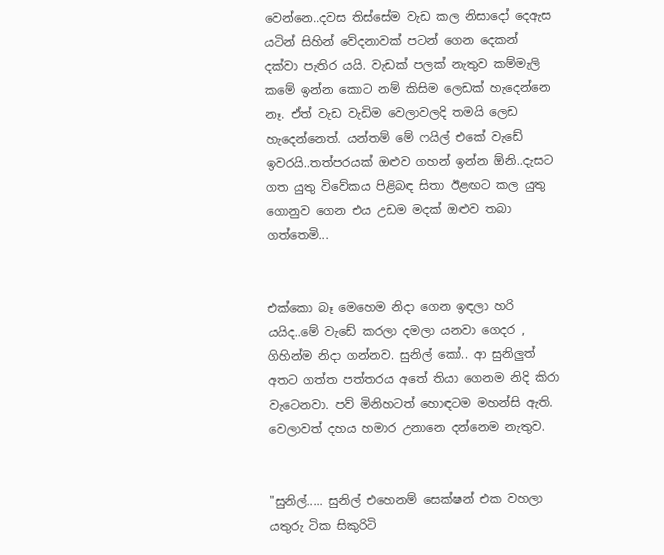වෙන්නෙ..දවස තිස්සේම වැඩ කල නිසාදෝ දෙඇස යටින් සිහින් වේදනාවක් පටන් ගෙන දෙකන් දක්වා පැතිර යයි. වැඩක් පලක් නැතුව කම්මැලි කමේ ඉන්න කොට නම් කිසිම ලෙඩක් හැදෙන්නෙ නෑ. ඒත් වැඩ වැඩිම වෙලාවලදි තමයි ලෙඩ හැදෙන්නෙත්. යන්තම් මේ ෆයිල් එකේ වැඩේ ඉවරයි..තත්පරයක් ඔළුව ගහන් ඉන්න ඕනි..දැසට ගත යුතු විවේකය පිළිබඳ සිතා ඊළඟට කල යුතු ගොනුව ගෙන එය උඩම මදක් ඔළුව තබා ගත්තෙමි...


එක්කො බෑ මෙහෙම නිදා ගෙන ඉඳලා හරි යයිද..මේ වැඩේ කරලා දමලා යනවා ගෙදර , ගිහින්ම නිදා ගන්නව. සුනිල් කෝ.. ආ සුනිලුත් අතට ගත්ත පත්තරය අතේ තියා ගෙනම නිදි කිරා වැටෙනවා. පව් මිනිහටත් හොඳටම මහන්සි ඇති. වෙලාවත් දහය හමාර උනානෙ දන්නෙම නැතුව.


"සුනිල්..... සුනිල් එහෙනම් සෙක්ෂන් එක වහලා යතුරු ටික සිකුරිටි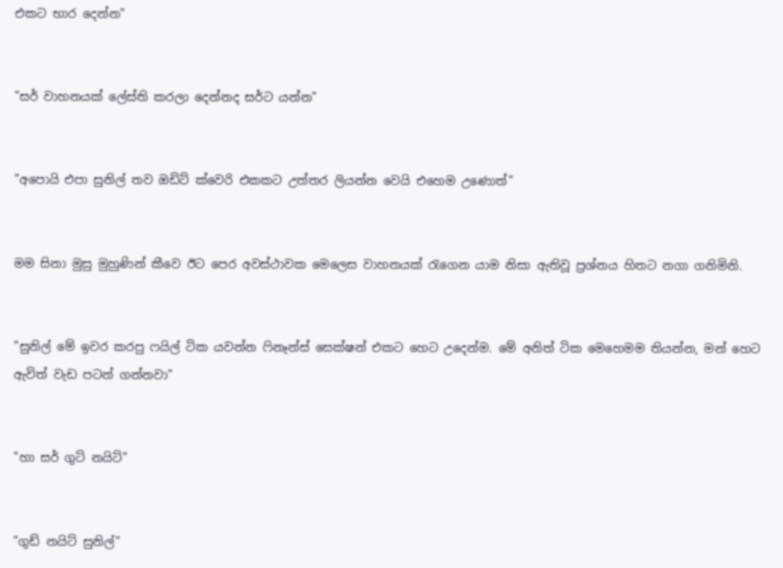එකට භාර දෙන්න"


"සර් වාහනයක් ලේස්ති කරලා දෙන්නද සර්ට යන්න"


"අපොයි එපා සුනිල් තව ඔඩිට් ක්වෙරි එකකට උත්තර ලියන්න වෙයි එහෙම උණොත්"


මම සිනා මුසු මුහුණින් කීවෙ ඊට පෙර අවස්ථාවක මෙලෙස වාහනයක් රැගෙන යාම නිසා ඇතිවූ ප්‍රශ්නය හිතට නගා ගනිමිනි.


"සුනිල් මේ ඉවර කරපු ෆයිල් ටික යවන්න ෆිනෑන්ස් සෙක්ෂන් එකට හෙට උදෙන්ම. මේ අනිත් ටික මෙහෙමම තියන්න, මන් හෙට ඇවිත් වැඩ පටන් ගන්නවා"


"හා සර් ගුට් නයිට්"


"ගුඩ් නයිට් සුනිල්"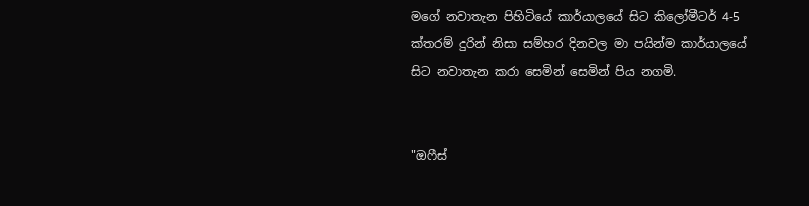මගේ නවාතැන පිහිටියේ කාර්යාලයේ සිට කිලෝමීටර් 4-5 ක්තරම් දුරින් නිසා සම්හර දිනවල මා පයින්ම කාර්යාලයේ සිට නවාතැන කරා සෙමින් සෙමින් පිය නගමි.


"ඔෆීස්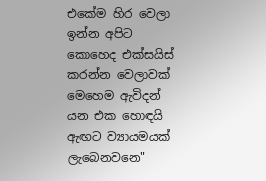එකේම හිර වෙලා ඉන්න අපිට කොහෙද එක්සයිස් කරන්න වෙලාවක් මෙහෙම ඇවිදන් යන එක හොඳයි ඇඟට ව්‍යායමයක් ලැබෙනවනෙ"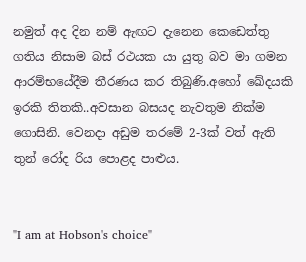නමුත් අද දින නම් ඇඟට දැනෙන කෙඩෙත්තු ගතිය නිසාම බස් රථයක යා යුතු බව මා ගමන ආරම්භයේදීම තීරණය කර තිබුණි.අහෝ ඛේදයකි ඉරකි තිතකි..අවසාන බසයද නැවතුම නික්ම ගොසිනි. වෙනදා අඩුම තරමේ 2-3ක් වත් ඇති තුන් රෝද රිය පොළද පාළුය.


"I am at Hobson's choice"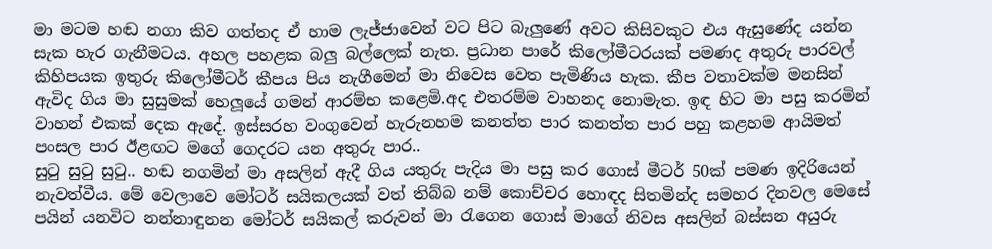මා මටම හඬ නගා කිව ගත්තද ඒ හාම ලැජ්ජාවෙන් වට පිට බැලුණේ අවට කිසිවකුට එය ඇසුණේද යන්න සැක හැර ගැනීමටය. අහල පහළක බලු බල්ලෙක් නැත. ප්‍රධාන පාරේ කිලෝමීටරයක් පමණද අතුරු පාරවල් කිහිපයක ඉතුරු කිලෝමීටර් කීපය පිය නැගීමෙන් මා නිවෙස වෙත පැමිණිය හැක. කීප වතාවක්ම මනසින් ඇවිද ගිය මා සුසුමක් හෙලූයේ ගමන් ආරම්භ කළෙමි.අද එතරම්ම වාහනද නොමැත. ඉඳ හිට මා පසු කරමින් වාහන් එකක් දෙක ඇදේ. ඉස්සරහ වංගුවෙන් හැරුනහම කනත්ත පාර කනත්ත පාර පහු කළහම ආයිමත් පංසල පාර ඊළඟට මගේ ගෙදරට යන අතුරු පාර..
සුටු සුටු සුටු.. හඬ නගමින් මා අසලින් ඇදී ගිය යතුරු පැදිය මා පසු කර ගොස් මීටර් 50ක් පමණ ඉදිරියෙන් නැවත්වීය. මේ වෙලාවෙ මෝටර් සයිකලයක් වත් තිබ්බ නම් කොච්චර හොඳද සිතමින්ද සමහර දිනවල මෙසේ පයින් යනවිට නන්නාඳුනන මෝටර් සයිකල් කරුවන් මා රැගෙන ගොස් මාගේ නිවස අසලින් බස්සන අයුරු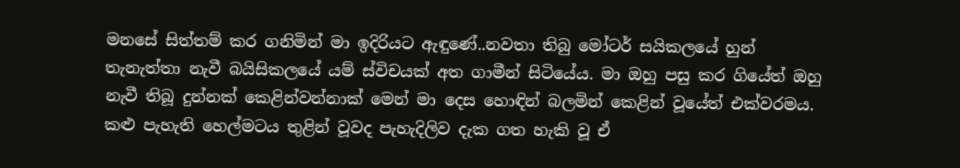මනසේ සිත්තම් කර ගනිමින් මා ඉදිරියට ඇඳුණේ..නවතා තිබු මෝටර් සයිකලයේ හුන් තැනැත්තා නැවී බයිසිකලයේ යම් ස්විචයක් අත ගාමීන් සිටියේය. මා ඔහු පසු කර ගියේත් ඔහු නැවී තිබූ දුන්නක් කෙළින්වන්නාක් මෙන් මා දෙස හොඳින් බලමින් කෙළින් වූයේත් එක්වරමය. කළු පැහැති හෙල්මටය තුළින් වූවද පැහැදිලිව දැක ගත හැකි වූ ඒ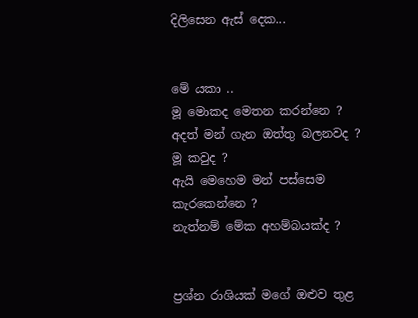දිලිසෙන ඇස් දෙක...


මේ යකා ..
මූ මොකද මෙතන කරන්නෙ ?
අදත් මන් ගැන ඔත්තු බලනවද ?
මූ කවුද ?
ඇයි මෙහෙම මන් පස්සෙම කැරකෙන්නෙ ?
නැත්නම් මේක අහම්බයක්ද ?


ප්‍රශ්න රාශියක් මගේ ඔළුව තුළ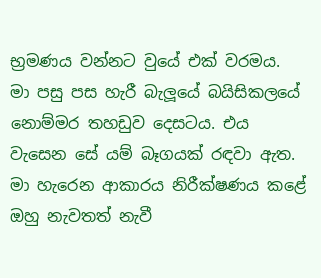භ්‍රමණය වන්නට වුයේ එක් වරමය.
මා පසු පස හැරී බැලූයේ බයිසිකලයේ නොම්මර තහඩුව දෙසටය. එය වැසෙන සේ යම් බෑගයක් රඳවා ඇත. මා හැරෙන ආකාරය නිරීක්ෂණය කළේ ඔහු නැවතත් නැවී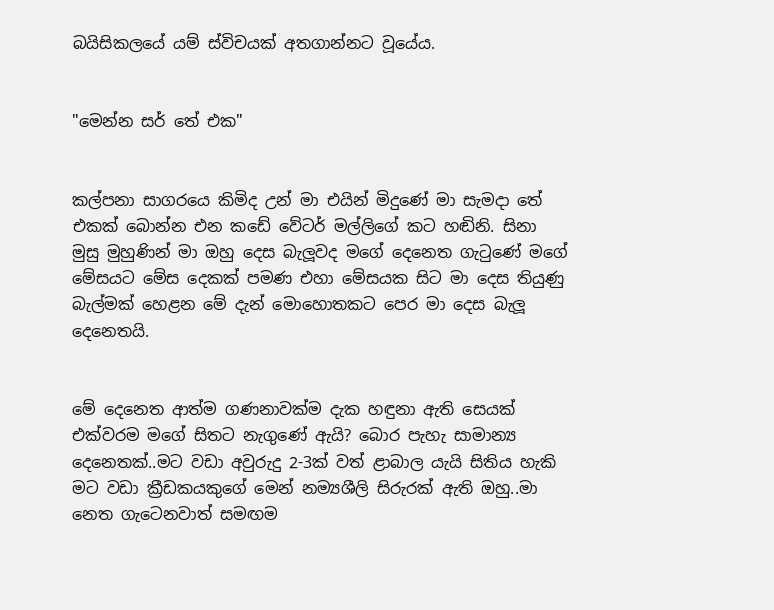බයිසිකලයේ යම් ස්විචයක් අතගාන්නට වූයේය.


"මෙන්න සර් තේ එක"


කල්පනා සාගරයෙ කිමිද උන් මා එයින් මිදුණේ මා සැමදා තේ එකක් බොන්න එන කඩේ වේටර් මල්ලිගේ කට හඬිනි. සිනා මුසු මුහුණින් මා ඔහු දෙස බැලූවද මගේ දෙනෙත ගැටුණේ මගේ මේසයට මේස දෙකක් පමණ එහා මේසයක සිට මා දෙස තියුණු බැල්මක් හෙළන මේ දැන් මොහොතකට පෙර මා දෙස බැලූ දෙනෙතයි.


මේ දෙනෙත ආත්ම ගණනාවක්ම දැක හඳුනා ඇති සෙයක් එක්වරම මගේ සිතට නැගුණේ ඇයි? බොර පැහැ සාමාන්‍ය දෙනෙතක්..මට වඩා අවුරුදු 2-3ක් වත් ළාබාල යැයි සිතිය හැකි මට වඩා ක්‍රීඩකයකුගේ මෙන් නම්‍යශීලි සිරුරක් ඇති ඔහු..මා නෙත ගැටෙනවාත් සමඟම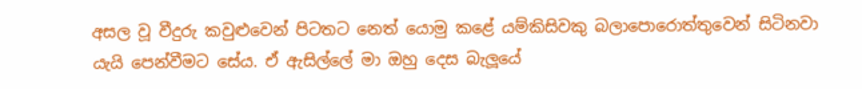අසල වූ වීදුරු කවුළුවෙන් පිටතට නෙත් යොමු කළේ යම්කිසිවකු බලාපොරොත්තුවෙන් සිටිනවා යැයි පෙන්වීමට සේය. ඒ ඇසිල්ලේ මා ඔහු දෙස බැලූයේ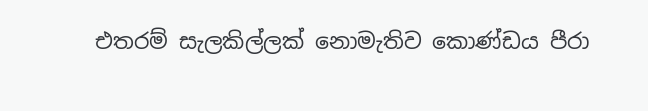එතරම් සැලකිල්ලක් නොමැතිව කොණ්ඩය පීරා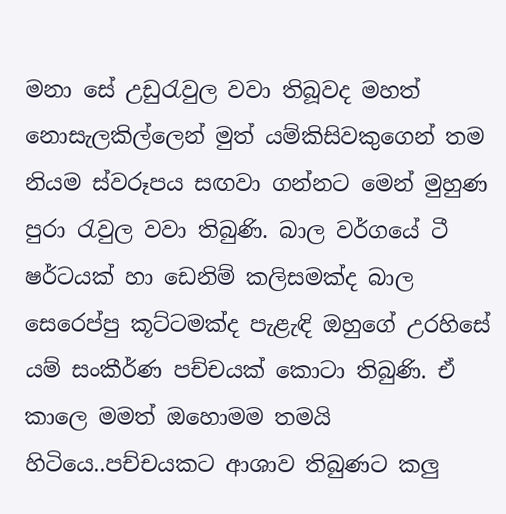මනා සේ උඩුරැවුල වවා තිබූවද මහත් නොසැලකිල්ලෙන් මුත් යම්කිසිවකුගෙන් තම නියම ස්වරූපය සඟවා ගන්නට මෙන් මුහුණ පුරා රැවුල වවා තිබුණි. බාල වර්ගයේ ටී ෂර්ටයක් හා ඩෙනිම් කලිසමක්ද බාල සෙරෙප්පු කූට්ටමක්ද පැළැඳි ඔහුගේ උරහිසේ යම් සංකීර්ණ පච්චයක් කොටා තිබුණි. ඒ කාලෙ මමත් ඔහොමම තමයි හිටියෙ..පච්චයකට ආශාව තිබුණට කලු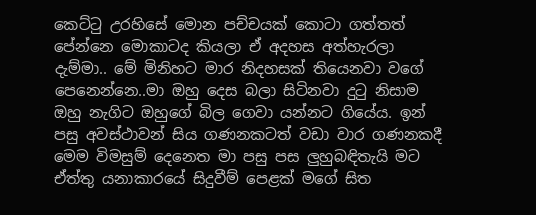කෙට්ටු උරහිසේ මොන පච්චයක් කොටා ගත්තත් පේන්නෙ මොකාටද කියලා ඒ අදහස අත්හැරලා දැම්මා.. මේ මිනිහට මාර නිදහසක් තියෙනවා වගේ පෙනෙන්නෙ..මා ඔහු දෙස බලා සිටිනවා දුටු නිසාම ඔහු නැගිට ඔහුගේ බිල ගෙවා යන්නට ගියේය. ඉන් පසු අවස්ථාවන් සිය ගණනකටත් වඩා වාර ගණනකදී මෙම විමසුම් දෙනෙත මා පසු පස ලුහුබඳිතැයි මට ඒත්තු යනාකාරයේ සිදුවීම් පෙළක් මගේ සිත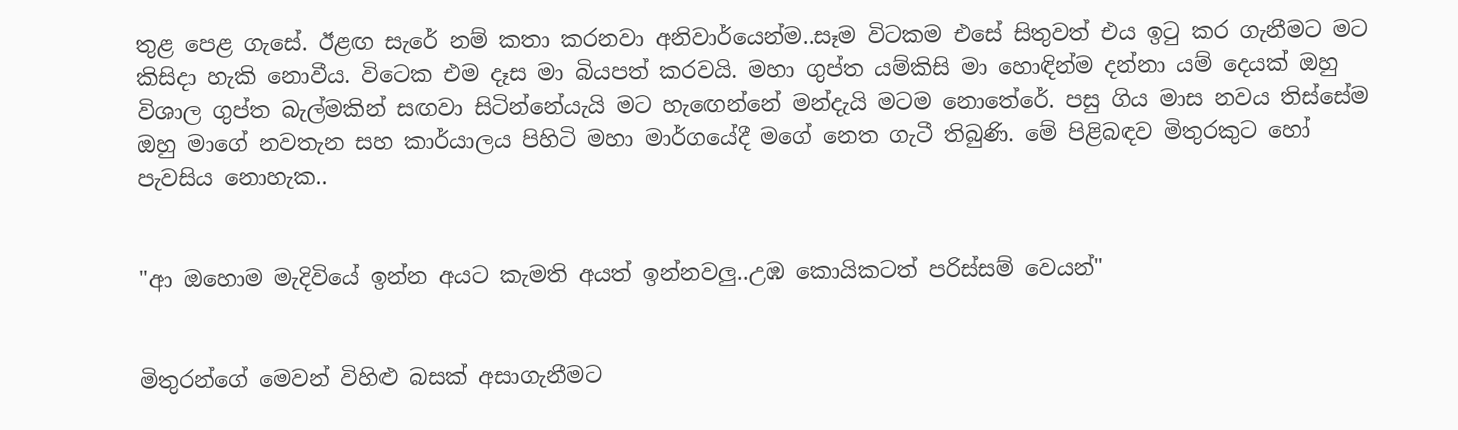තුළ පෙළ ගැසේ. ඊළඟ සැරේ නම් කතා කරනවා අනිවාර්යෙන්ම..සෑම විටකම එසේ සිතුවත් එය ඉටු කර ගැනීමට මට කිසිදා හැකි නොවීය. විටෙක එම දෑස මා බියපත් කරවයි. මහා ගුප්ත යම්කිසි මා හොඳින්ම දන්නා යම් දෙයක් ඔහු විශාල ගුප්ත බැල්මකින් සඟවා සිටින්නේයැයි මට හැඟෙන්නේ මන්දැයි මටම නොතේරේ. පසු ගිය මාස නවය තිස්සේම ඔහු මාගේ නවතැන සහ කාර්යාලය පිහිටි මහා මාර්ගයේදී මගේ නෙත ගැටී තිබුණි. මේ පිළිබඳව මිතුරකුට හෝ පැවසිය නොහැක..


"ආ ඔහොම මැදිවියේ ඉන්න අයට කැමති අයත් ඉන්නවලු..උඹ කොයිකටත් පරිස්සම් වෙයන්"


මිතුරන්ගේ මෙවන් විහිළු බසක් අසාගැනීමට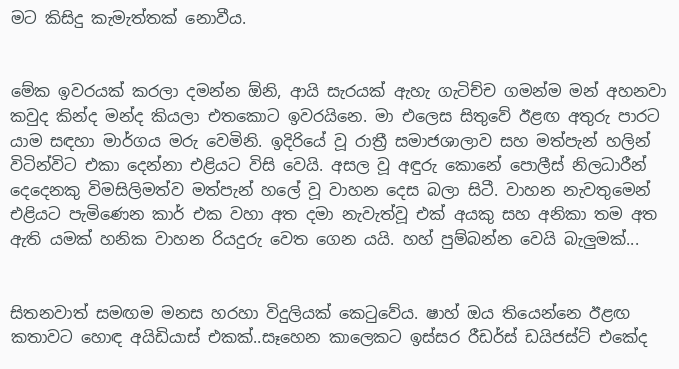මට කිසිදු කැමැත්තක් නොවීය.


මේක ඉවරයක් කරලා දමන්න ඕනි, ආයි සැරයක් ඇහැ ගැටිච්ච ගමන්ම මන් අහනවා කවුද කින්ද මන්ද කියලා එතකොට ඉවරයිනෙ. මා එලෙස සිතුවේ ඊළඟ අතුරු පාරට යාම සඳහා මාර්ගය මරු වෙමිනි. ඉදිරියේ වූ රාත්‍රී සමාජශාලාව සහ මත්පැන් හලින් විටින්විට එකා දෙන්නා එළියට විසි වෙයි. අසල වූ අඳුරු කොනේ පොලීස් නිලධාරීන් දෙදෙනකු විමසිලිමත්ව මත්පැන් හලේ වූ වාහන දෙස බලා සිටී. වාහන නැවතුමෙන් එළියට පැමිණෙන කාර් එක වහා අත දමා නැවැත්වූ එක් අයකු සහ අනිකා තම අත ඇති යමක් හනික වාහන රියදුරු වෙත ගෙන යයි. හහ් පුම්බන්න වෙයි බැලුමක්...


සිතනවාත් සමඟම මනස හරහා විදුලියක් කෙටුවේය. ෂාහ් ඔය තියෙන්නෙ ඊළඟ කතාවට හොඳ අයිඩියාස් එකක්..සෑහෙන කාලෙකට ඉස්සර රීඩර්ස් ඩයිජස්ට් එකේද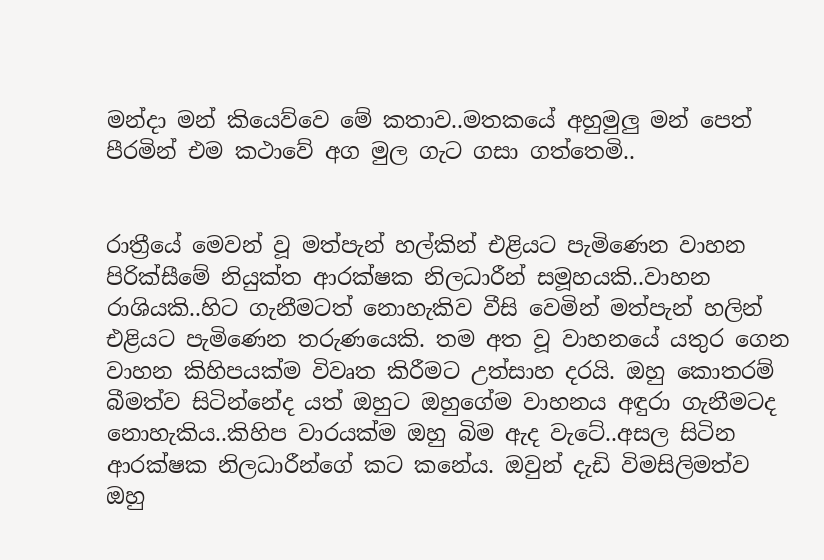මන්දා මන් කියෙව්වෙ මේ කතාව..මතකයේ අහුමුලු මන් පෙත් පීරමින් එම කථාවේ අග මුල ගැට ගසා ගත්තෙමි..


රාත්‍රීයේ මෙවන් වූ මත්පැන් හල්කින් එළියට පැමිණෙන වාහන පිරික්සීමේ නියුක්ත ආරක්ෂක නිලධාරීන් සමූහයකි..වාහන රාශියකි..හිට ගැනීමටත් නොහැකිව වීසි වෙමින් මත්පැන් හලින් එළියට පැමිණෙන තරුණයෙකි. තම අත වූ වාහනයේ යතුර ගෙන වාහන කිහිපයක්ම විවෘත කිරීමට උත්සාහ දරයි. ඔහු කොතරම් බීමත්ව සිටින්නේද යත් ඔහුට ඔහුගේම වාහනය අඳුරා ගැනීමටද නොහැකිය..කිහිප වාරයක්ම ඔහු බිම ඇද වැටේ..අසල සිටින ආරක්ෂක නිලධාරීන්ගේ කට කනේය. ඔවුන් දැඩි විමසිලිමත්ව ඔහු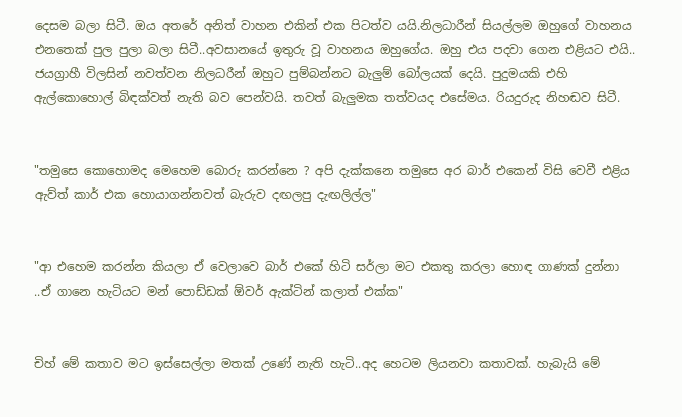දෙසම බලා සිටී. ඔය අතරේ අනිත් වාහන එකින් එක පිටත්ව යයි.නිලධාරීන් සියල්ලම ඔහුගේ වාහනය එනතෙක් පුල පුලා බලා සිටී..අවසානයේ ඉතුරු වූ වාහනය ඔහුගේය. ඔහු එය පදවා ගෙන එළියට එයි.. ජයග්‍රාහී විලසින් නවත්වන නිලධරීන් ඔහුට පුම්බන්නට බැලුම් බෝලයක් දෙයි. පුදුමයකි එහි ඇල්කොහොල් බිඳක්වත් නැති බව පෙන්වයි. තවත් බැලුමක තත්වයද එසේමය. රියදුරුද නිහඬව සිටී.


"තමුසෙ කොහොමද මෙහෙම බොරු කරන්නෙ ? අපි දැක්කනෙ තමුසෙ අර බාර් එකෙන් විසි වෙවී එළිය ඇව්ත් කාර් එක හොයාගන්නවත් බැරුව දඟලපු දැඟලිල්ල"


"ආ එහෙම කරන්න කියලා ඒ වෙලාවෙ බාර් එකේ හිටි සර්ලා මට එකතු කරලා හොඳ ගාණක් දුන්නා ..ඒ ගානෙ හැටියට මන් පොඩ්ඩක් ඕවර් ඇක්ටින් කලාත් එක්ක"


චිහ් මේ කතාව මට ඉස්සෙල්ලා මතක් උණේ නැති හැටි..අද හෙටම ලියනවා කතාවක්. හැබැයි මේ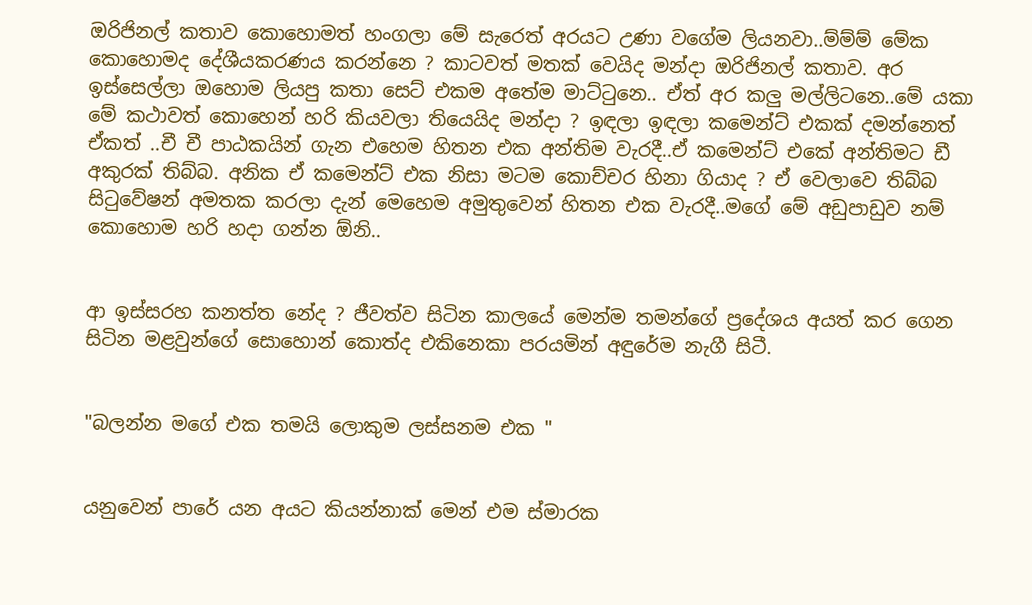ඔරිජිනල් කතාව කොහොමත් හංගලා මේ සැරෙත් අරයට උණා වගේම ලියනවා..ම්ම්ම් මේක කොහොමද දේශීයකරණය කරන්නෙ ? කාටවත් මතක් වෙයිද මන්දා ඔරිජිනල් කතාව. අර ඉස්සෙල්ලා ඔහොම ලියපු කතා සෙට් එකම අතේම මාට්ටුනෙ.. ඒත් අර කලු මල්ලිටනෙ..මේ යකා මේ කථාවත් කොහෙන් හරි කියවලා තියෙයිද මන්දා ? ඉඳලා ඉඳලා කමෙන්ට් එකක් දමන්නෙත් ඒකත් ..චී චී පාඨකයින් ගැන එහෙම හිතන එක අන්තිම වැරදී..ඒ කමෙන්ට් එකේ අන්තිමට ඩී අකුරක් තිබ්බ. අනික ඒ කමෙන්ට් එක නිසා මටම කොච්චර හිනා ගියාද ? ඒ වෙලාවෙ තිබ්බ සිටුවේෂන් අමතක කරලා දැන් මෙහෙම අමුතුවෙන් හිතන එක වැරදී..මගේ මේ අඩුපාඩුව නම් කොහොම හරි හදා ගන්න ඕනි..


ආ ඉස්සරහ කනත්ත නේද ? ජීවත්ව සිටින කාලයේ මෙන්ම තමන්ගේ ප්‍රදේශය අයත් කර ගෙන සිටින මළවුන්ගේ සොහොන් කොත්ද එකිනෙකා පරයමින් අඳුරේම නැගී සිටී.


"බලන්න මගේ එක තමයි ලොකුම ලස්සනම එක "


යනුවෙන් පාරේ යන අයට කියන්නාක් මෙන් එම ස්මාරක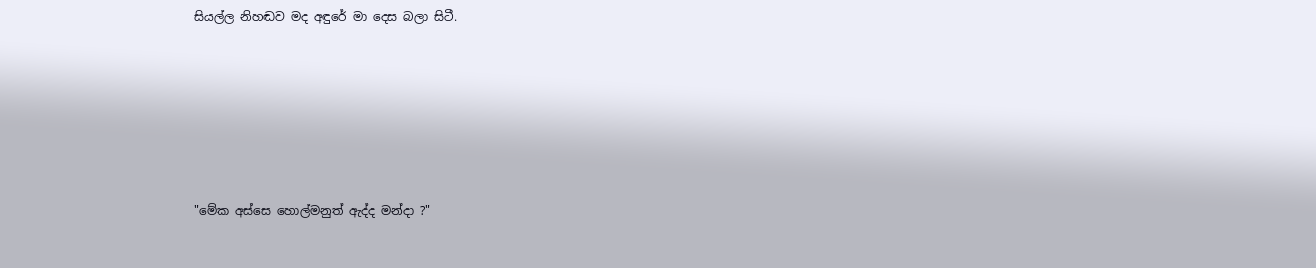සියල්ල නිහඬව මද අඳුරේ මා දෙස බලා සිටී.






"මේක අස්සෙ හොල්මනුත් ඇද්ද මන්දා ?"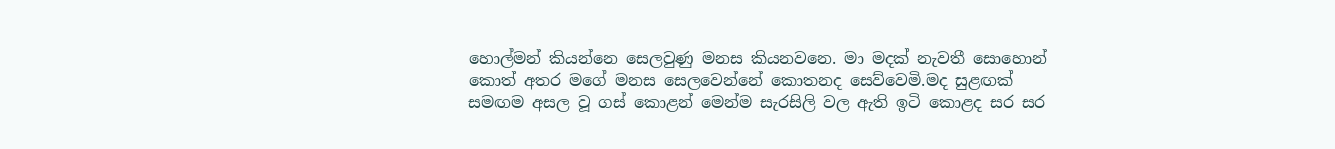හොල්මන් කියන්නෙ සෙලවුණු මනස කියනවනෙ. මා මදක් නැවතී සොහොන් කොත් අතර මගේ මනස සෙලවෙන්නේ කොතනද සෙව්වෙමි.මද සුළඟක් සමඟම අසල වූ ගස් කොළන් මෙන්ම සැරසිලි වල ඇති ඉටි කොළද සර සර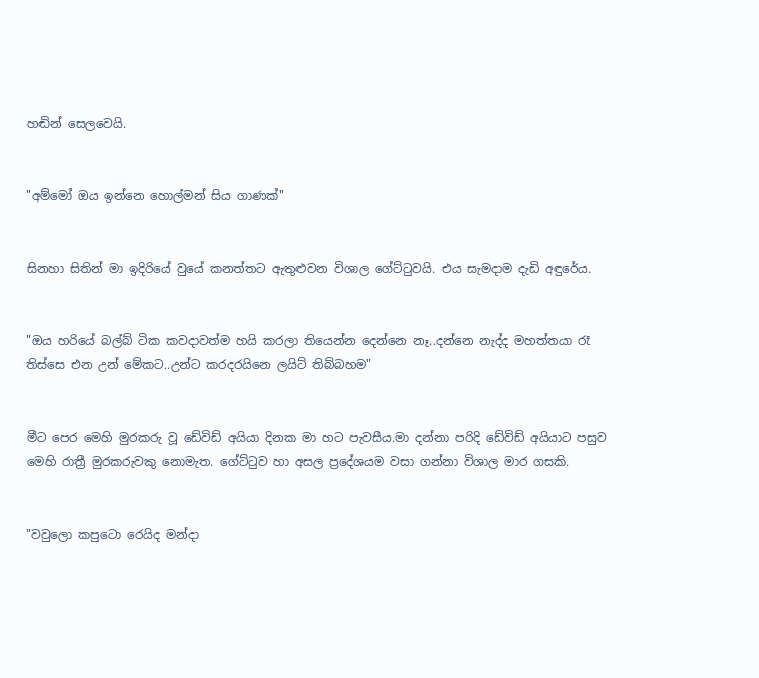හඬින් සෙලවෙයි.


"අම්මෝ ඔය ඉන්නෙ හොල්මන් සිය ගාණක්"


සිනහා සිතින් මා ඉදිරියේ වුයේ කනත්තට ඇතුළුවන විශාල ගේට්ටුවයි. එය සැමදාම දැඩි අඳුරේය.


"ඔය හරියේ බල්බ් ටික කවදාවත්ම හයි කරලා තියෙන්න දෙන්නෙ නෑ..දන්නෙ නැද්ද මහත්තයා රෑ තිස්සෙ එන උන් මේකට..උන්ට කරදරයිනෙ ලයිට් තිබ්බහම"


මීට පෙර මෙහි මුරකරු වූ ඩේවිඩ් අයියා දිනක මා හට පැවසීය.මා දන්නා පරිදි ඩේවිඩ් අයියාට පසුව මෙහි රාත්‍රී මුරකරුවකු නොමැත. ගේට්ටුව හා අසල ප්‍රදේශයම වසා ගන්නා විශාල මාර ගසකි.


"වවුලො කපුටො රෙයිද මන්දා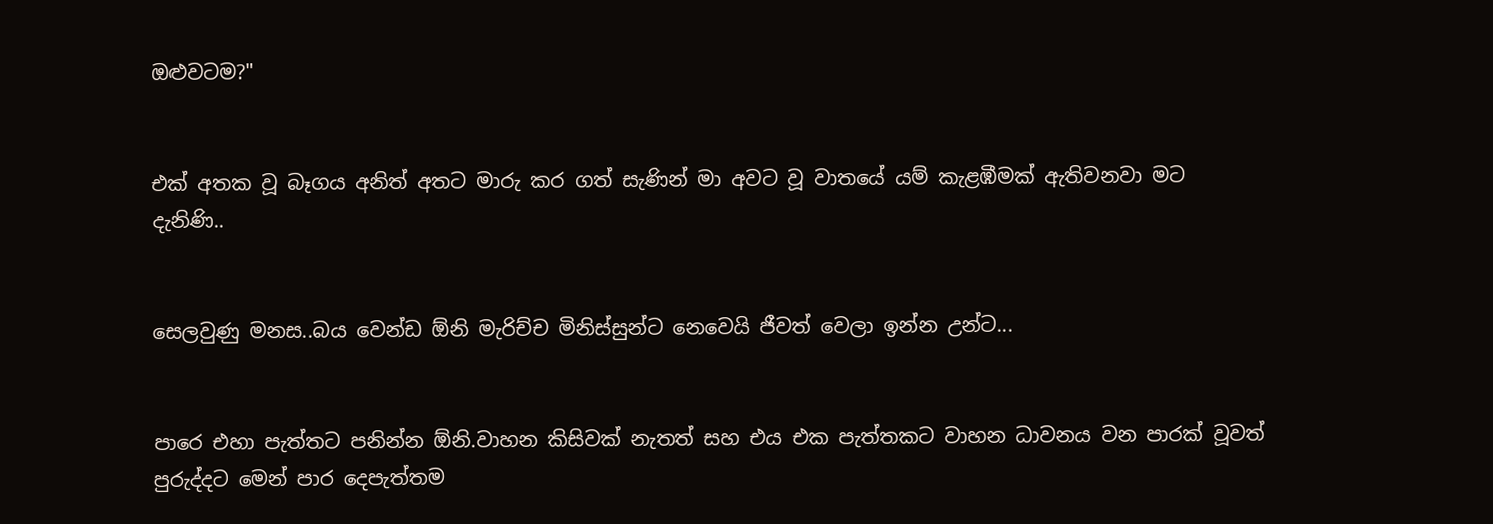ඔළුවටම?"


එක් අතක වූ බෑගය අනිත් අතට මාරු කර ගත් සැණින් මා අවට වූ වාතයේ යම් කැළඹීමක් ඇතිවනවා මට දැනිණි..


සෙලවුණු මනස..බය වෙන්ඩ ඕනි මැරිච්ච මිනිස්සුන්ට නෙවෙයි ජීවත් වෙලා ඉන්න උන්ට...


පාරෙ එහා පැත්තට පනින්න ඕනි.වාහන කිසිවක් නැතත් සහ එය එක පැත්තකට වාහන ධාවනය වන පාරක් වූවත් පුරුද්දට මෙන් පාර දෙපැත්තම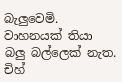බැලුවෙමි. වාහනයක් තියා බලු බල්ලෙක් නැත. චිහ්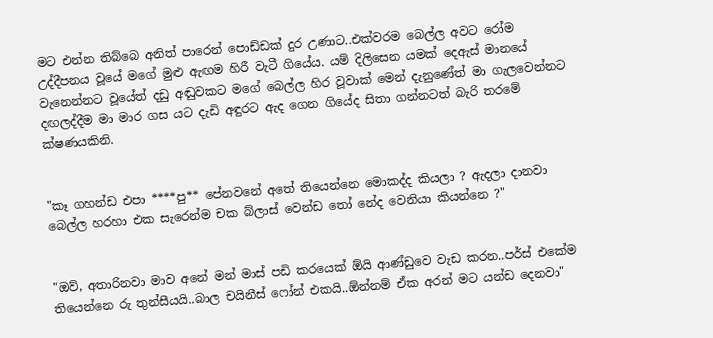මට එන්න තිබ්බෙ අනිත් පාරෙන් පොඩ්ඩක් දුර උණාට..එක්වරම බෙල්ල අවට රෝම උද්දීපනය වූයේ මගේ මුළු ඇඟම හිරී වැටී ගියේය. යම් දිලිසෙන යමක් දෙඇස් මානයේ වැනෙන්නට වූයේත් දඩු අඬුවකට මගේ බෙල්ල හිර වූවාක් මෙන් දැනුණේත් මා ගැලවෙන්නට දඟලද්දීම මා මාර ගස යට දැඩි අඳුරට ඇද ගෙන ගියේද සිතා ගන්නටත් බැරි තරමේ ක්ෂණයකිනි.


"කෑ ගහන්ඩ එපා ****පු** පේනවනේ අතේ තියෙන්නෙ මොකද්ද කියලා ? ඇදලා දානවා බෙල්ල හරහා එක සැරෙන්ම චක බ්ලාස් වෙන්ඩ තෝ නේද වෙනියා කියන්නෙ ?"


"ඔව්, අතාරිනවා මාව අනේ මන් මාස් පඩි කරයෙක් ඕයි ආණ්ඩුවෙ වැඩ කරන..පර්ස් එකේම තියෙන්නෙ රු තුන්සීයයි..බාල චයිනීස් ෆෝන් එකයි..ඕන්නම් ඒක අරන් මට යන්ඩ දෙනවා"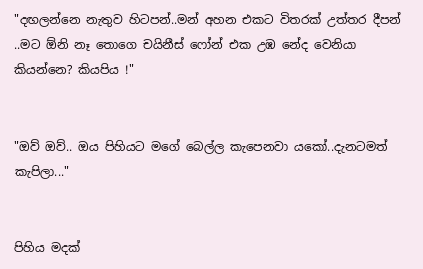"දඟලන්නෙ නැතුව හිටපන්..මන් අහන එකට විතරක් උත්තර දීපන් ..මට ඕනි නෑ තොගෙ චයිනීස් ෆෝන් එක උඹ නේද වෙනියා කියන්නෙ? කියපිය !"


"ඔව් ඔව්.. ඔය පිහියට මගේ බෙල්ල කැපෙනවා යකෝ..දැනටමත් කැපිලා..."


පිහිය මදක්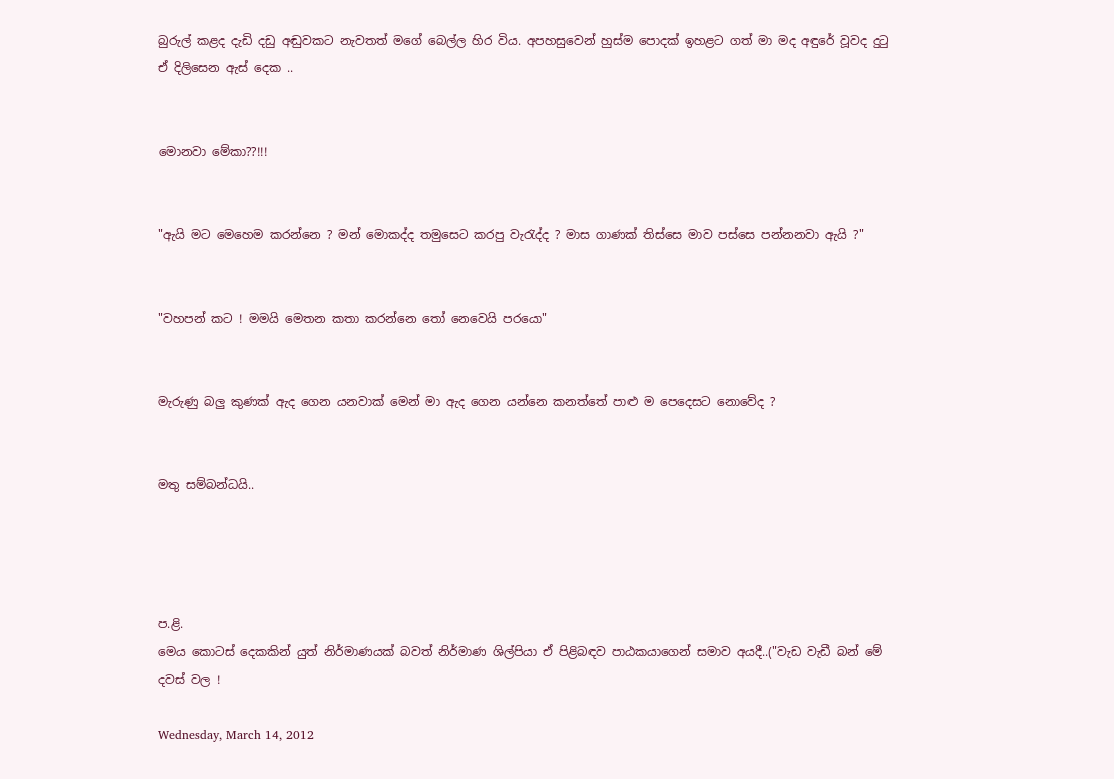බුරුල් කළද දැඩි දඩු අඬුවකට නැවතත් මගේ බෙල්ල හිර විය. අපහසුවෙන් හුස්ම පොදක් ඉහළට ගත් මා මද අඳුරේ වූවද දුටු ඒ දිලිසෙන ඇස් දෙක ..


මොනවා මේකා??!!!


"ඇයි මට මෙහෙම කරන්නෙ ? මන් මොකද්ද තමුසෙට කරපු වැරැද්ද ? මාස ගාණක් තිස්සෙ මාව පස්සෙ පන්නනවා ඇයි ?"


"වහපන් කට ! මමයි මෙතන කතා කරන්නෙ තෝ නෙවෙයි පරයො"


මැරුණු බලු කුණක් ඇද ගෙන යනවාක් මෙන් මා ඇද ගෙන යන්නෙ කනත්තේ පාළු ම පෙදෙසට නොවේද ?


මතු සම්බන්ධයි..




ප.ළි.
මෙය කොටස් දෙකකින් යුත් නිර්මාණයක් බවත් නිර්මාණ ශිල්පියා ඒ පිළිබඳව පාඨකයාගෙන් සමාව අයදී..("වැඩ වැඩී බන් මේ දවස් වල !

Wednesday, March 14, 2012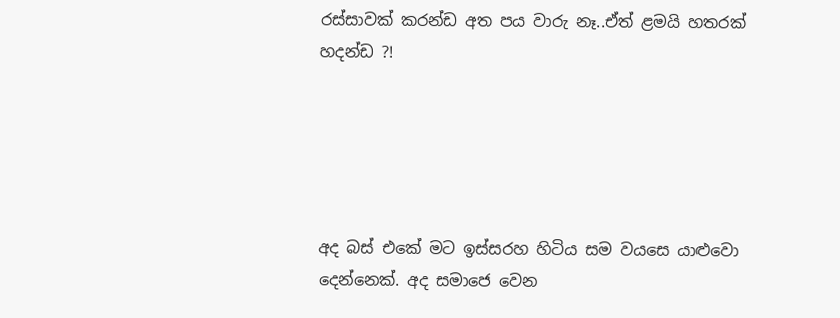රස්සාවක් කරන්ඩ අත පය වාරු නෑ..ඒත් ළමයි හතරක් හදන්ඩ ?!





අද බස් එකේ මට ඉස්සරහ හිටිය සම වයසෙ යාළුවො දෙන්නෙක්. අද සමාජෙ වෙන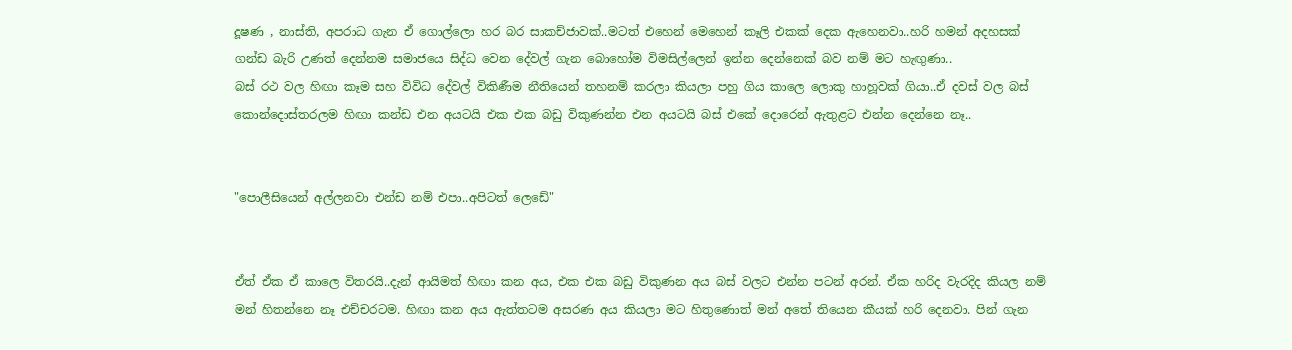දූෂණ , නාස්ති, අපරාධ ගැන ඒ ගොල්ලො හර බර සාකච්ජාවක්..මටත් එහෙන් මෙහෙන් කෑලි එකක් දෙක ඇහෙනවා..හරි හමන් අදහසක් ගන්ඩ බැරි උණත් දෙන්නම සමාජයෙ සිද්ධ වෙන දේවල් ගැන බොහෝම විමසිල්ලෙන් ඉන්න දෙන්නෙක් බව නම් මට හැඟුණා..
බස් රථ වල හිඟා කෑම සහ විවිධ දේවල් විකිණීම නීතියෙන් තහනම් කරලා කියලා පහු ගිය කාලෙ ලොකු හාහූවක් ගියා..ඒ දවස් වල බස් කොන්දොස්තරලම හිඟා කන්ඩ එන අයටයි එක එක බඩු විකුණන්න එන අයටයි බස් එකේ දොරෙන් ඇතුළට එන්න දෙන්නෙ නෑ..


"පොලීසියෙන් අල්ලනවා එන්ඩ නම් එපා..අපිටත් ලෙඩේ"


ඒත් ඒක ඒ කාලෙ විතරයි..දැන් ආයිමත් හිඟා කන අය, එක එක බඩු විකුණන අය බස් වලට එන්න පටන් අරන්. ඒක හරිද වැරදිද කියල නම් මන් හිතන්නෙ නෑ එච්චරටම. හිඟා කන අය ඇත්තටම අසරණ අය කියලා මට හිතුණොත් මන් අතේ තියෙන කීයක් හරි දෙනවා. පින් ගැන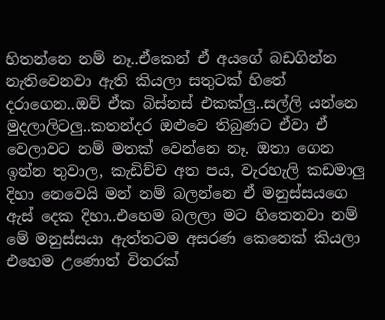හිතන්නෙ නම් නෑ..ඒකෙන් ඒ අයගේ බඩගින්න නැතිවෙනවා ඇති කියලා සතුටක් හිතේ දරාගෙන..ඔව් ඒක බිස්නස් එකක්ලු..සල්ලි යන්නෙ මුදලාලිටලු..කතන්දර ඔළුවෙ තිබුණට ඒවා ඒ වෙලාවට නම් මතක් වෙන්නෙ නෑ. ඔතා ගෙන ඉන්න තුවාල, කැඩිච්ච අත පය, වැරහැලි කඩමාලු දිහා නෙවෙයි මන් නම් බලන්නෙ ඒ මනුස්සයගෙ ඇස් දෙක දිහා..එහෙම බලලා මට හිතෙනවා නම් මේ මනුස්සයා ඇත්තටම අසරණ කෙනෙක් කියලා එහෙම උණොත් විතරක්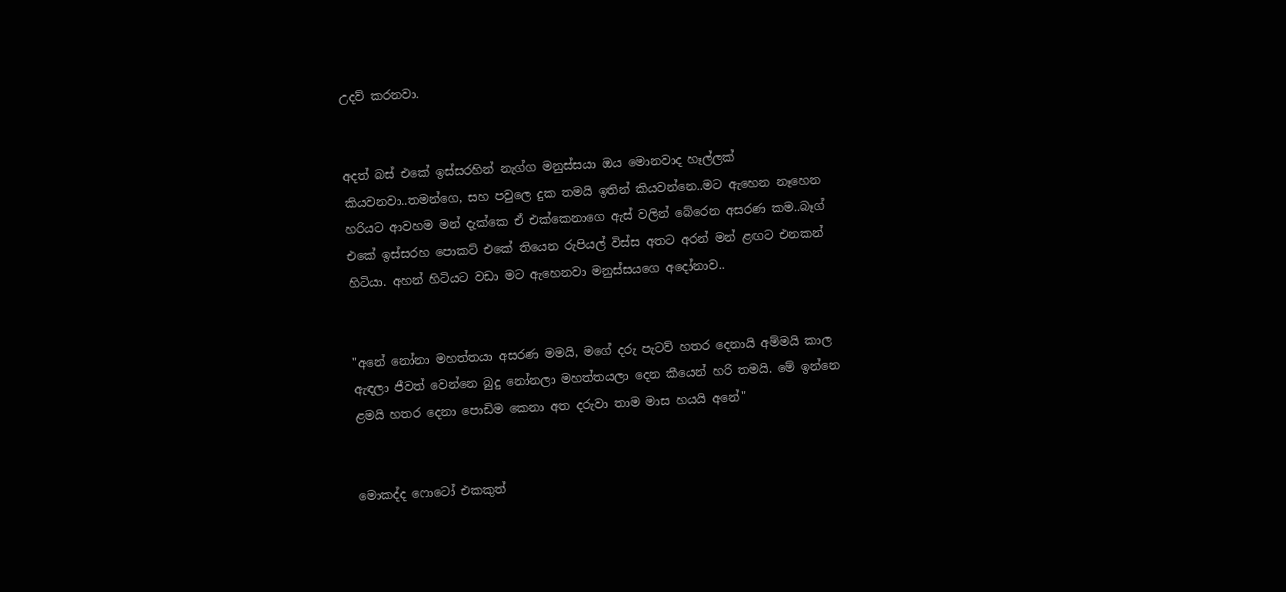උදව් කරනවා.


අදත් බස් එකේ ඉස්සරහින් නැග්ග මනුස්සයා ඔය මොනවාද හෑල්ලක් කියවනවා..තමන්ගෙ, සහ පවුලෙ දුක තමයි ඉතින් කියවන්නෙ..මට ඇහෙන නෑහෙන හරියට ආවහම මන් දැක්කෙ ඒ එක්කෙනාගෙ ඇස් වලින් බේරෙන අසරණ කම..බෑග් එකේ ඉස්සරහ පොකට් එකේ තියෙන රුපියල් විස්ස අතට අරන් මන් ළඟට එනකන් හිටියා. අහන් හිටියට වඩා මට ඇහෙනවා මනුස්සයගෙ අදෝනාව..


"අනේ නෝනා මහත්තයා අසරණ මමයි, මගේ දරු පැටව් හතර දෙනායි අම්මයි කාල ඇඳලා ජීවත් වෙන්නෙ බුදු නෝනලා මහත්තයලා දෙන කීයෙන් හරි තමයි. මේ ඉන්නෙ ළමයි හතර දෙනා පොඩිම කෙනා අත දරුවා තාම මාස හයයි අනේ"


මොකද්ද ෆොටෝ එකකුත්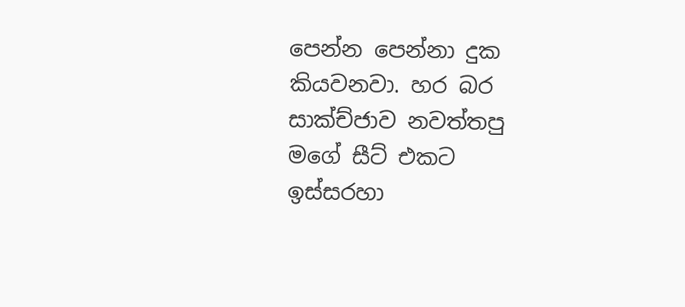පෙන්න පෙන්නා දුක කියවනවා. හර බර සාක්ච්ජාව නවත්තපු මගේ සීට් එකට ඉස්සරහා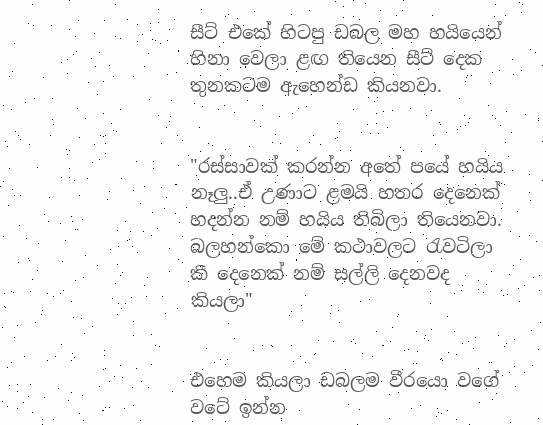සීට් එකේ හිටපු ඩබල මහ හයියෙන් හිනා වෙලා ළඟ තියෙන සීට් දෙක තුනකටම ඇහෙන්ඩ කියනවා.


"රස්සාවක් කරන්න අතේ පයේ හයිය නෑලු..ඒ උණාට ළමයි හතර දෙනෙක් හදන්න නම් හයිය තිබිලා තියෙනවා. බලහන්කො මේ කථාවලට රැවටිලා කී දෙනෙක් නම් සල්ලි දෙනවද කියලා"


එහෙම කියලා ඩබලම වීරයො වගේ වටේ ඉන්න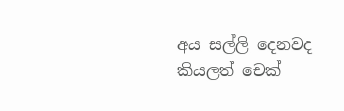අය සල්ලි දෙනවද කියලත් චෙක්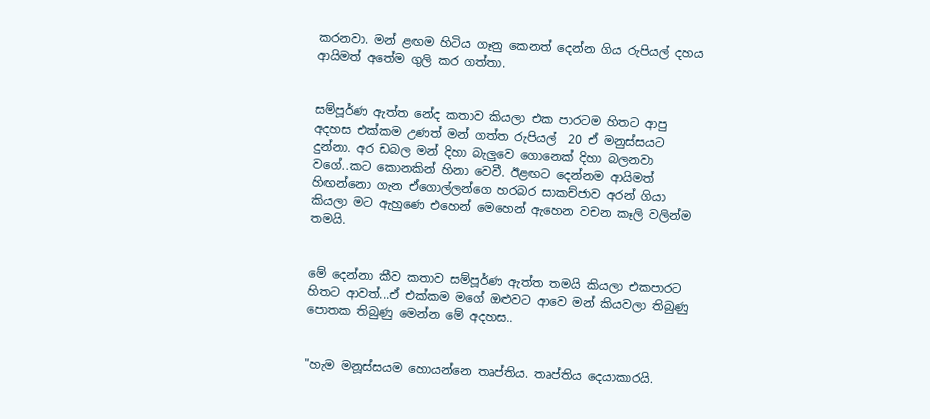කරනවා. මන් ළඟම හිටිය ගෑනු කෙනත් දෙන්න ගිය රුපියල් දහය ආයිමත් අතේම ගුලි කර ගත්තා.


සම්පූර්ණ ඇත්ත නේද කතාව කියලා එක පාරටම හිතට ආපු අදහස එක්කම උණත් මන් ගත්ත රුපියල්  20 ඒ මනුස්සයට දුන්නා. අර ඩබල මන් දිහා බැලුවෙ ගොනෙක් දිහා බලනවා වගේ..කට කොනකින් හිනා වෙවී. ඊළඟට දෙන්නම ආයිමත් හිඟන්නො ගැන ඒගොල්ලන්ගෙ හරබර සාකච්ජාව අරන් ගියා කියලා මට ඇහුණෙ එහෙන් මෙහෙන් ඇහෙන වචන කෑලි වලින්ම තමයි.


මේ දෙන්නා කීව කතාව සම්පූර්ණ ඇත්ත තමයි කියලා එකපාරට හිතට ආවත්...ඒ එක්කම මගේ ඔළුවට ආවෙ මන් කියවලා තිබුණු පොතක තිබුණු මෙන්න මේ අදහස..


"හැම මනූස්සයම හොයන්නෙ තෘප්තිය. තෘප්තිය දෙයාකාරයි.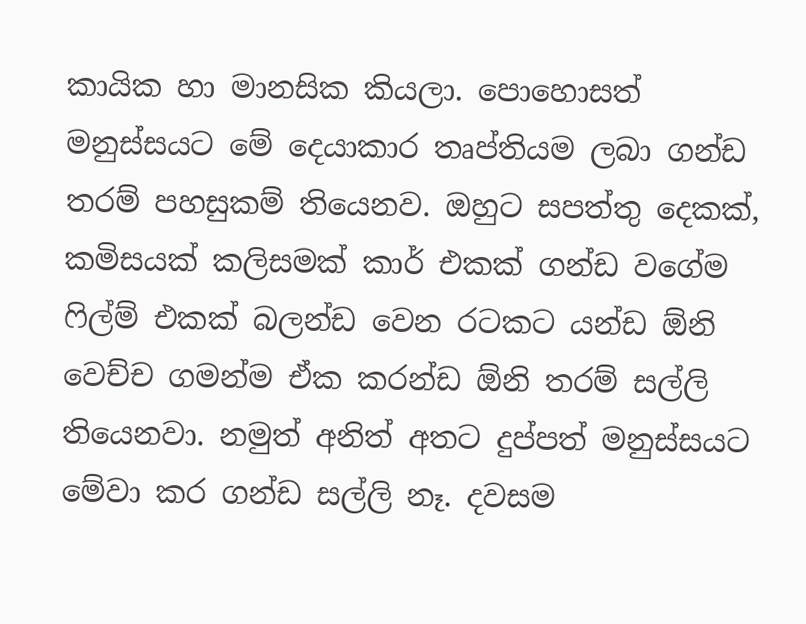කායික හා මානසික කියලා. පොහොසත් මනුස්සයට මේ දෙයාකාර තෘප්තියම ලබා ගන්ඩ තරම් පහසුකම් තියෙනව. ඔහුට සපත්තු දෙකක්, කමිසයක් කලිසමක් කාර් එකක් ගන්ඩ වගේම ෆිල්ම් එකක් බලන්ඩ වෙන රටකට යන්ඩ ඕනි වෙච්ච ගමන්ම ඒක කරන්ඩ ඕනි තරම් සල්ලි තියෙනවා. නමුත් අනිත් අතට දුප්පත් මනුස්සයට මේවා කර ගන්ඩ සල්ලි නෑ. දවසම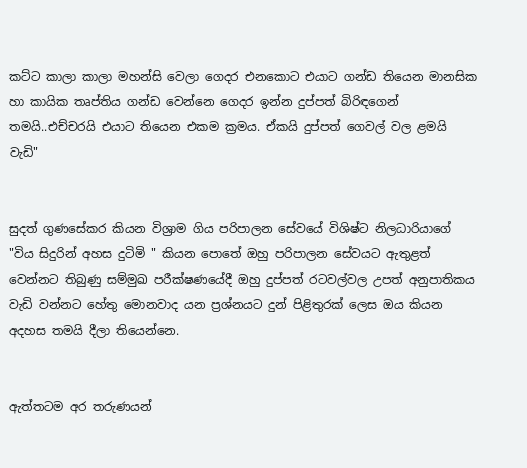කට්ට කාලා කාලා මහන්සි වෙලා ගෙදර එනකොට එයාට ගන්ඩ තියෙන මානසික හා කායික තෘප්තිය ගන්ඩ වෙන්නෙ ගෙදර ඉන්න දුප්පත් බිරිඳගෙන් තමයි..එච්චරයි එයාට තියෙන එකම ක්‍රමය. ඒකයි දුප්පත් ගෙවල් වල ළමයි වැඩි"


සුදත් ගුණසේකර කියන විශ්‍රාම ගිය පරිපාලන සේවයේ විශිෂ්ට නිලධාරියාගේ "විය සිදුරින් අහස දුටිමි " කියන පොතේ ඔහු පරිපාලන සේවයට ඇතුළත් වෙන්නට තිබුණු සම්මුඛ පරීක්ෂණයේදී ඔහු දුප්පත් රටවල්වල උපත් අනුපාතිකය වැඩි වන්නට හේතු මොනවාද යන ප්‍රශ්නයට දුන් පිළිතුරක් ලෙස ඔය කියන අදහස තමයි දීලා තියෙන්නෙ.


ඇත්තටම අර තරුණයන්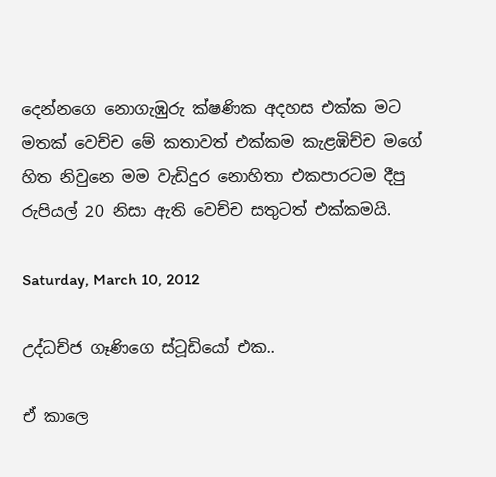දෙන්නගෙ නොගැඹුරු ක්ෂණික අදහස එක්ක මට මතක් වෙච්ච මේ කතාවත් එක්කම කැළඹිච්ච මගේ හිත නිවුනෙ මම වැඩිදුර නොහිතා එකපාරටම දීපු රුපියල් 20 නිසා ඇති වෙච්ච සතුටත් එක්කමයි.

Saturday, March 10, 2012

උද්ධච්ජ ගෑණිගෙ ස්ටූඩියෝ එක..

ඒ කාලෙ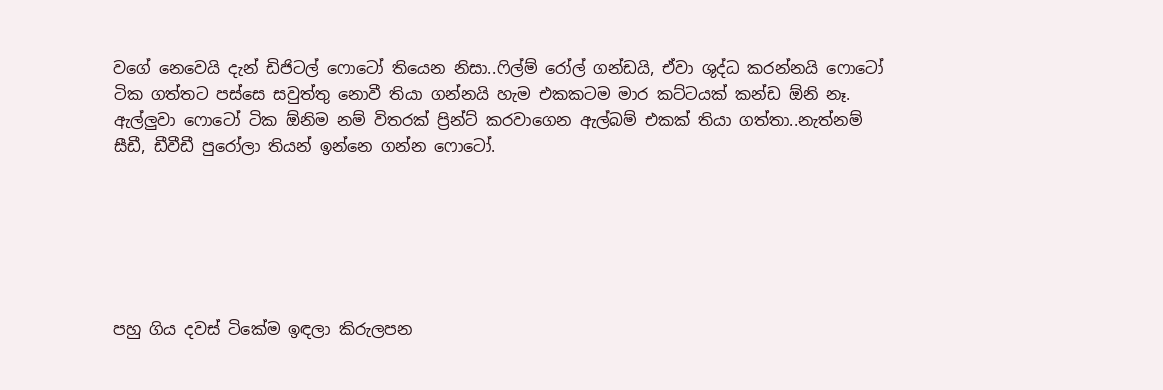වගේ නෙවෙයි දැන් ඩිජිටල් ෆොටෝ තියෙන නිසා..ෆිල්ම් රෝල් ගන්ඩයි, ඒවා ශුද්ධ කරන්නයි ෆොටෝ ටික ගත්තට පස්සෙ සවුත්තු නොවී තියා ගන්නයි හැම එකකටම මාර කට්ටයක් කන්ඩ ඕනි නෑ. ඇල්ලුවා ෆොටෝ ටික ඕනිම නම් විතරක් ප්‍රින්ට් කරවාගෙන ඇල්බම් එකක් තියා ගත්තා..නැත්නම් සීඩී, ඩීවීඩී පුරෝලා තියන් ඉන්නෙ ගන්න ෆොටෝ.






පහු ගිය දවස් ටිකේම ඉඳලා කිරුලපන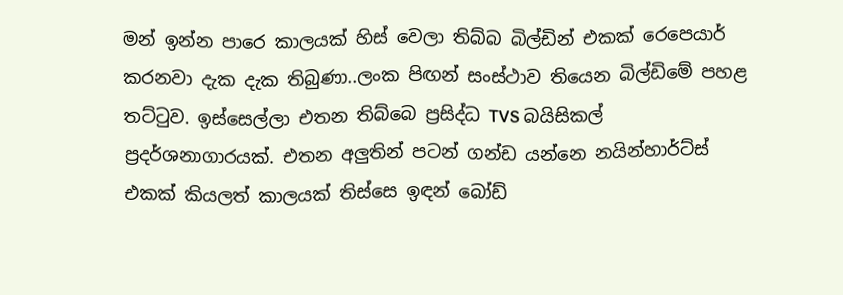මන් ඉන්න පාරෙ කාලයක් හිස් වෙලා තිබ්බ බිල්ඩින් එකක් රෙපෙයාර් කරනවා දැක දැක තිබුණා..ලංක පිඟන් සංස්ථාව තියෙන බිල්ඩිමේ පහළ තට්ටුව. ඉස්සෙල්ලා එතන තිබ්බෙ ප්‍රසිද්ධ TVS බයිසිකල් ප්‍රදර්ශනාගාරයක්. එතන අලුතින් පටන් ගන්ඩ යන්නෙ නයින්හාර්ට්ස් එකක් කියලත් කාලයක් තිස්සෙ ඉඳන් බෝඩ්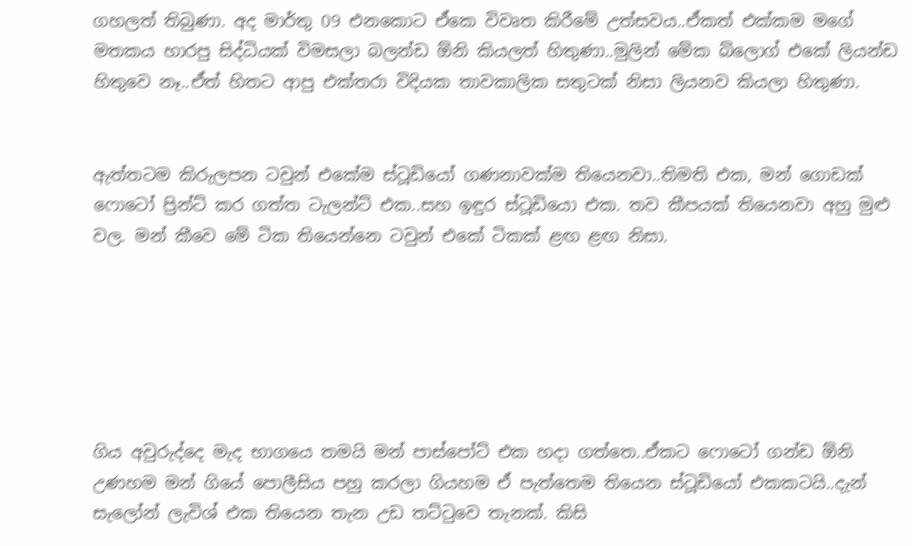ගහලත් තිබුණා. අද මාර්තු 09 එනකොට ඒකෙ විවෘත කිරීමේ උත්සවය..ඒකත් එක්කම මගේ මතකය හාරපු සිද්ධියක් විමසලා බලන්ඩ ඕනි කියලත් හිතුණා..මුලින් මේක බ්ලොග් එකේ ලියන්ඩ හිතුවෙ නෑ..ඒත් හිතට ආපු එක්තරා විදියක තාවකාලික සතුටක් නිසා ලියනව කියලා හිතුණා.


ඇත්තටම කිරුලපන ටවුන් එකේම ස්ටූඩියෝ ගණනාවක්ම තියෙනවා..තිමති එක, මන් ගොඩක් ෆොටෝ ප්‍රින්ට් කර ගත්ත ටැලන්ට් එක..සහ ඉඳුර ස්ටූඩියො එක. තව කීපයක් තියෙනවා අහු මුළු වල. මන් කීවෙ මේ ටික තියෙන්නෙ ටවුන් එකේ ටිකක් ළඟ ළඟ නිසා.






ගිය අවුරුද්දෙ මැද භාගයෙ තමයි මන් පාස්පෝට් එක හදා ගත්තෙ..ඒකට ෆොටෝ ගන්ඩ ඕනි උණහම මන් ගියේ පොලීසිය පහු කරලා ගියහම ඒ පැත්තෙම තියෙන ස්ටූඩියෝ එකකටයි..දැන් සැලෝන් ලැවිශ් එක තියෙන තැන උඩ තට්ටුවෙ තැනක්. කිසි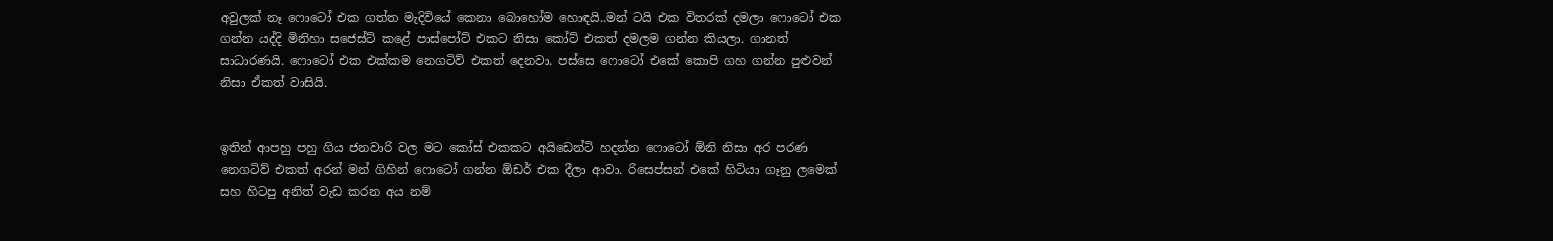අවුලක් නෑ ෆොටෝ එක ගත්ත මැදිවියේ කෙනා බොහෝම හොඳයි..මන් ටයි එක විතරක් දමලා ෆොටෝ එක ගන්න යද්දි මිනිහා සජෙස්ට් කළේ පාස්පෝට් එකට නිසා කෝට් එකත් දමලම ගන්න කියලා. ගානත් සාධාරණයි. ෆොටෝ එක එක්කම නෙගටිව් එකත් දෙනවා. පස්සෙ ෆොටෝ එකේ කොපි ගහ ගන්න පුළුවන් නිසා ඒකත් වාසියි.


ඉතින් ආපහු පහු ගිය ජනවාරි වල මට කෝස් එකකට අයිඩෙන්ටි හදන්න ෆොටෝ ඕනි නිසා අර පරණ නෙගටිව් එකත් අරන් මන් ගිහින් ෆොටෝ ගන්න ඕඩර් එක දීලා ආවා. රිසෙප්සන් එකේ හිටියා ගෑනු ලමෙක් සහ හිටපු අනිත් වැඩ කරන අය නම්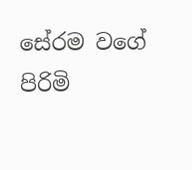සේරම වගේ පිරිමි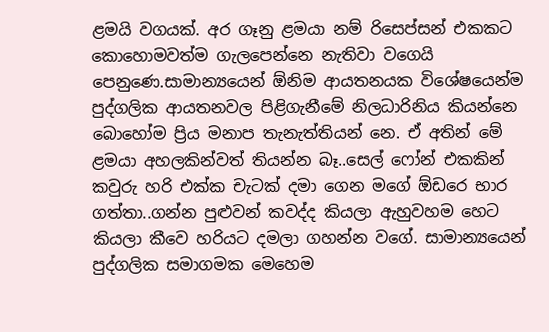ළමයි වගයක්. අර ගෑනු ළමයා නම් රිසෙප්සන් එකකට කොහොමවත්ම ගැලපෙන්නෙ නැතිවා වගෙයි පෙනුණෙ.සාමාන්‍යයෙන් ඕනිම ආයතනයක විශේෂයෙන්ම පුද්ගලික ආයතනවල පිළිගැනීමේ නිලධාරිනිය කියන්නෙ බොහෝම ප්‍රිය මනාප තැනැත්තියන් නෙ. ඒ අතින් මේ ළමයා අහලකින්වත් තියන්න බෑ..සෙල් ෆෝන් එකකින් කවුරු හරි එක්ක චැටක් දමා ගෙන මගේ ඕඩරෙ භාර ගත්තා..ගන්න පුළුවන් කවද්ද කියලා ඇහුවහම හෙට කියලා කීවෙ හරියට දමලා ගහන්න වගේ. සාමාන්‍යයෙන් පුද්ගලික සමාගමක මෙහෙම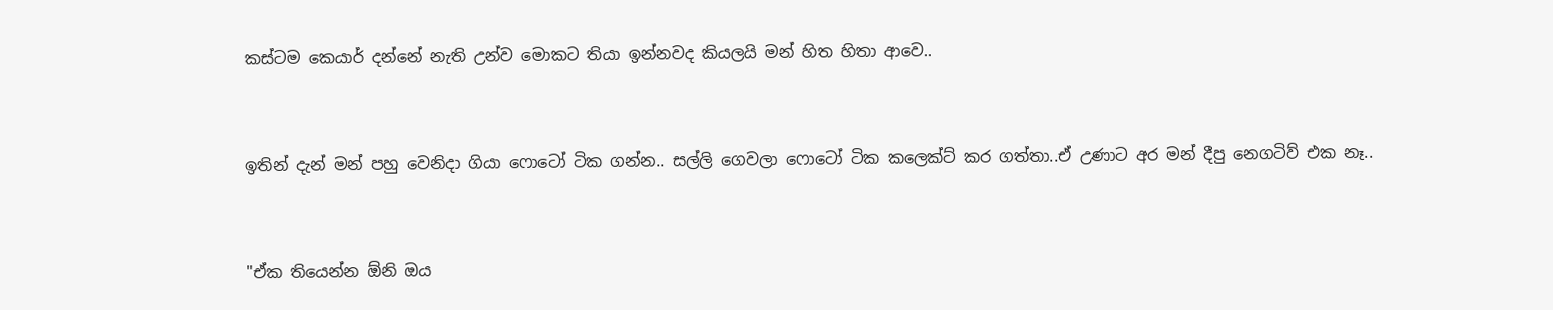කස්ටම කෙයාර් දන්නේ නැති උන්ව මොකට තියා ඉන්නවද කියලයි මන් හිත හිතා ආවෙ..


ඉතින් දැන් මන් පහු වෙනිදා ගියා ෆොටෝ ටික ගන්න.. සල්ලි ගෙවලා ෆොටෝ ටික කලෙක්ට් කර ගත්තා..ඒ උණාට අර මන් දීපු නෙගටිව් එක නෑ..


"ඒක තියෙන්න ඕනි ඔය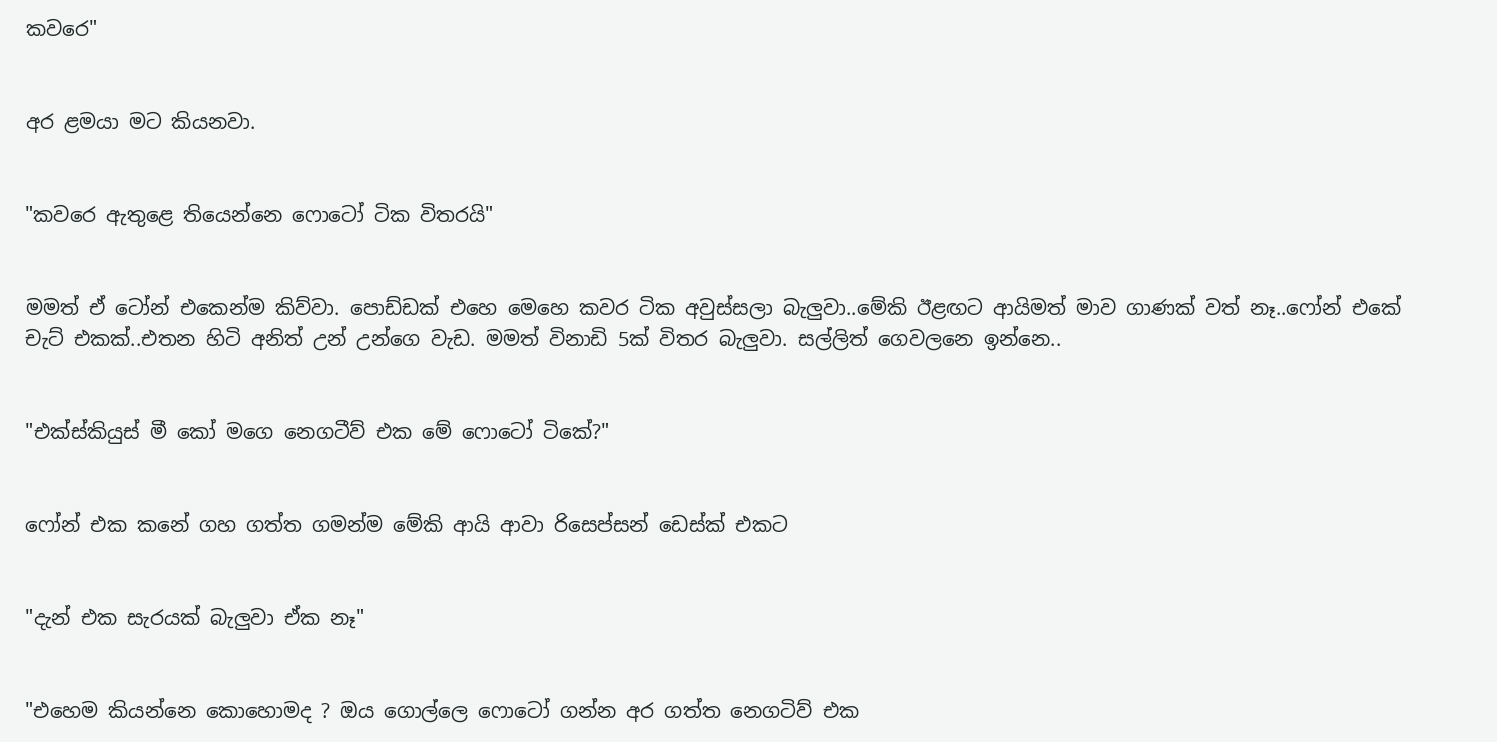කවරෙ"


අර ළමයා මට කියනවා.


"කවරෙ ඇතුළෙ තියෙන්නෙ ෆොටෝ ටික විතරයි"


මමත් ඒ ටෝන් එකෙන්ම කිව්වා. පොඩ්ඩක් එහෙ මෙහෙ කවර ටික අවුස්සලා බැලුවා..මේකි ඊළඟට ආයිමත් මාව ගාණක් වත් නෑ..ෆෝන් එකේ චැට් එකක්..එතන හිටි අනිත් උන් උන්ගෙ වැඩ. මමත් විනාඩි 5ක් විතර බැලුවා. සල්ලිත් ගෙවලනෙ ඉන්නෙ..


"එක්ස්කියුස් මී කෝ මගෙ නෙගටීව් එක මේ ෆොටෝ ටිකේ?"


ෆෝන් එක කනේ ගහ ගත්ත ගමන්ම මේකි ආයි ආවා රිසෙප්සන් ඩෙස්ක් එකට


"දැන් එක සැරයක් බැලුවා ඒක නෑ"


"එහෙම කියන්නෙ කොහොමද ? ඔය ගොල්ලෙ ෆොටෝ ගන්න අර ගත්ත නෙගටිව් එක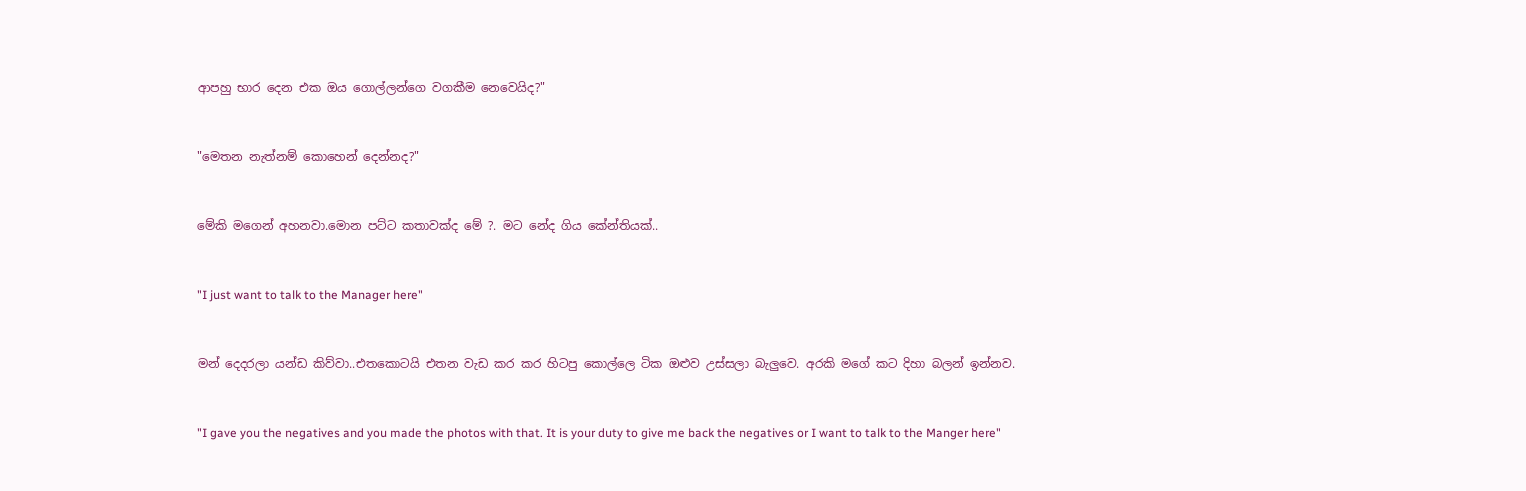ආපහු භාර දෙන එක ඔය ගොල්ලන්ගෙ වගකීම නෙවෙයිද?"


"මෙතන නැත්නම් කොහෙන් දෙන්නද?"


මේකි මගෙන් අහනවා.මොන පට්ට කතාවක්ද මේ ?. මට නේද ගිය කේන්තියක්..


"I just want to talk to the Manager here"


මන් දෙදරලා යන්ඩ කිව්වා..එතකොටයි එතන වැඩ කර කර හිටපු කොල්ලෙ ටික ඔළුව උස්සලා බැලුවෙ. අරකි මගේ කට දිහා බලන් ඉන්නව.


"I gave you the negatives and you made the photos with that. It is your duty to give me back the negatives or I want to talk to the Manger here"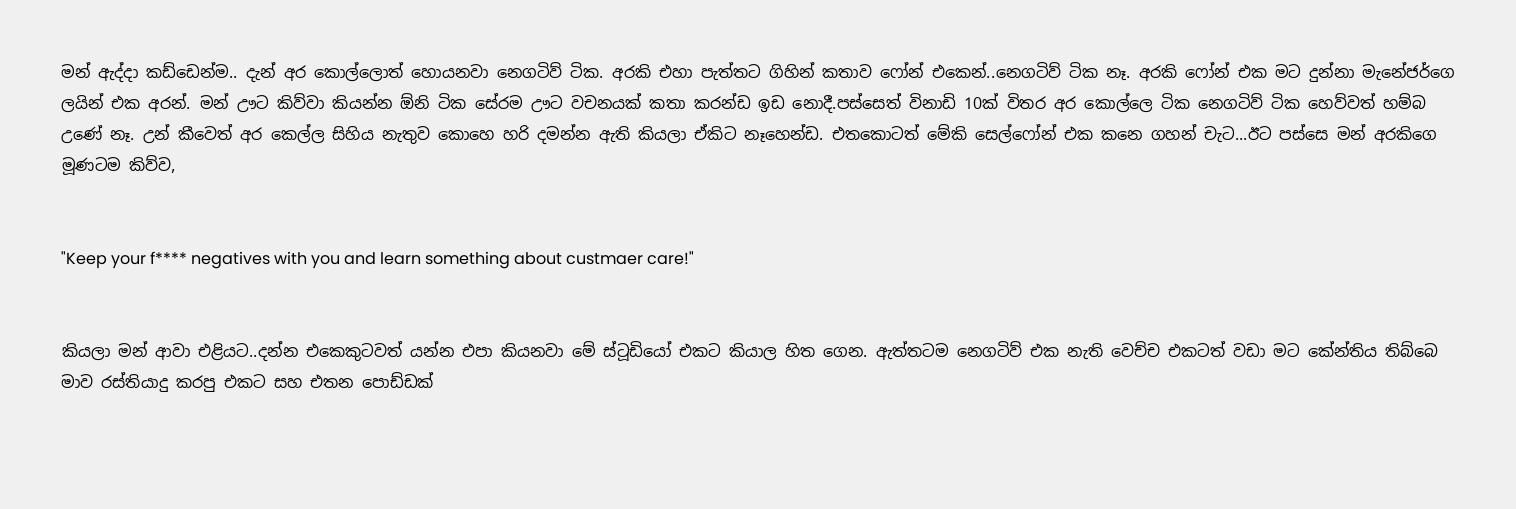මන් ඇද්දා කඩ්ඩෙන්ම.. දැන් අර කොල්ලොත් හොයනවා නෙගටිව් ටික. අරකි එහා පැත්තට ගිහින් කතාව ෆෝන් එකෙන්..නෙගටිව් ටික නෑ. අරකි ෆෝන් එක මට දුන්නා මැනේජර්ගෙ ලයින් එක අරන්. මන් ඌට කිව්වා කියන්න ඕනි ටික සේරම ඌට වචනයක් කතා කරන්ඩ ඉඩ නොදී.පස්සෙත් විනාඩි 10ක් විතර අර කොල්ලෙ ටික නෙගටිව් ටික හෙව්වත් හම්බ උණේ නෑ. උන් කීවෙත් අර කෙල්ල සිහිය නැතුව කොහෙ හරි දමන්න ඇති කියලා ඒකිට නෑහෙන්ඩ. එතකොටත් මේකි සෙල්ෆෝන් එක කනෙ ගහන් චැට...ඊට පස්සෙ මන් අරකිගෙ මූණටම කිව්ව,


"Keep your f**** negatives with you and learn something about custmaer care!"


කියලා මන් ආවා එළියට..දන්න එකෙකුටවත් යන්න එපා කියනවා මේ ස්ටූඩියෝ එකට කියාල හිත ගෙන. ඇත්තටම නෙගටිව් එක නැති වෙච්ච එකටත් වඩා මට කේන්තිය තිබ්බෙ මාව රස්තියාදු කරපු එකට සහ එතන පොඩ්ඩක්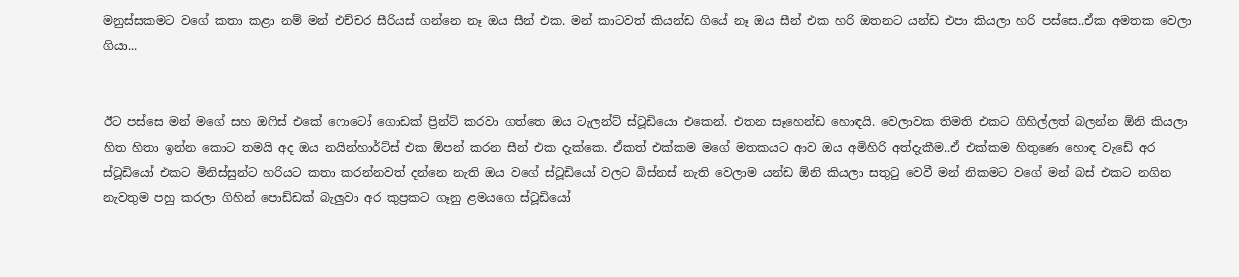මනුස්සකමට වගේ කතා කළා නම් මන් එච්චර සීරියස් ගන්නෙ නෑ ඔය සීන් එක. මන් කාටවත් කියන්ඩ ගියේ නෑ ඔය සීන් එක හරි ඔතනට යන්ඩ එපා කියලා හරි පස්සෙ..ඒක අමතක වෙලා ගියා...


ඊට පස්සෙ මන් මගේ සහ ඔෆිස් එකේ ෆොටෝ ගොඩක් ප්‍රින්ට් කරවා ගත්තෙ ඔය ටැලන්ට් ස්ටූඩියො එකෙන්. එතන සෑහෙන්ඩ හොඳයි. වෙලාවක තිමති එකට ගිහිල්ලත් බලන්න ඕනි කියලා හිත හිතා ඉන්න කොට තමයි අද ඔය නයින්හාර්ට්ස් එක ඕපන් කරන සීන් එක දැක්කෙ. ඒකත් එක්කම මගේ මතකයට ආව ඔය අමිහිරි අත්දැකීම..ඒ එක්කම හිතුණෙ හොඳ වැඩේ අර ස්ටූඩියෝ එකට මිනිස්සුන්ට හරියට කතා කරන්නවත් දන්නෙ නැති ඔය වගේ ස්ටූඩියෝ වලට බිස්නස් නැති වෙලාම යන්ඩ ඕනි කියලා සතුටු වෙවී මන් නිකමට වගේ මන් බස් එකට නගින නැවතුම පහු කරලා ගිහින් පොඩ්ඩක් බැලුවා අර කුප්‍රකට ගෑනු ළමයගෙ ස්ටූඩියෝ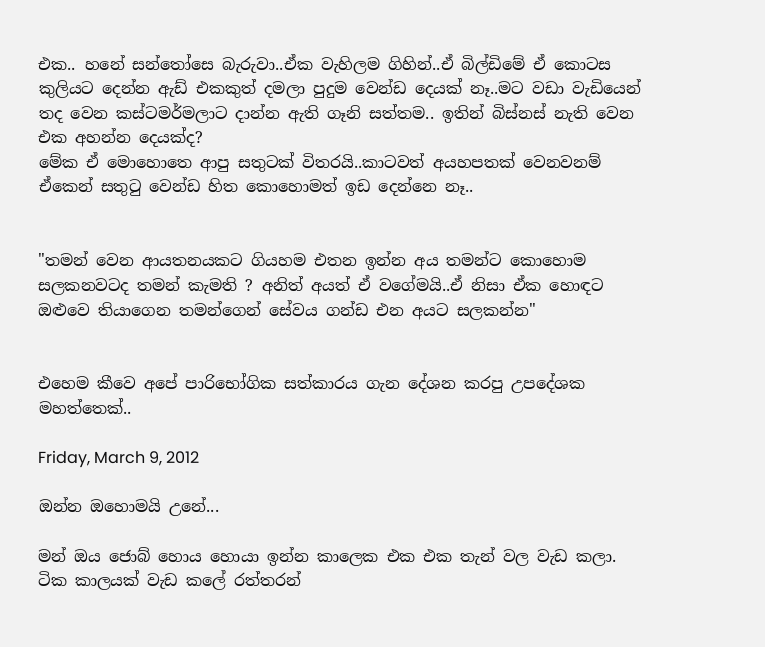එක.. හනේ සන්තෝසෙ බැරුවා..ඒක වැහිලම ගිහින්..ඒ බිල්ඩිමේ ඒ කොටස කුලියට දෙන්න ඇඩ් එකකුත් දමලා පුදුම වෙන්ඩ දෙයක් නෑ..මට වඩා වැඩියෙන් තද වෙන කස්ටමර්මලාට දාන්න ඇති ගෑනි සත්තම.. ඉතින් බිස්නස් නැති වෙන එක අහන්න දෙයක්ද?
මේක ඒ මොහොතෙ ආපු සතුටක් විතරයි..කාටවත් අයහපතක් වෙනවනම් ඒකෙන් සතුටු වෙන්ඩ හිත කොහොමත් ඉඩ දෙන්නෙ නෑ..


"තමන් වෙන ආයතනයකට ගියහම එතන ඉන්න අය තමන්ට කොහොම සලකනවටද තමන් කැමති ? අනිත් අයත් ඒ වගේමයි..ඒ නිසා ඒක හොඳට ඔළුවෙ තියාගෙන තමන්ගෙන් සේවය ගන්ඩ එන අයට සලකන්න"


එහෙම කීවෙ අපේ පාරිභෝගික සත්කාරය ගැන දේශන කරපු උපදේශක මහත්තෙක්..

Friday, March 9, 2012

ඔන්න ඔහොමයි උනේ...

මන් ඔය ජොබ් හොය හොයා ඉන්න කාලෙක එක එක තැන් වල වැඩ කලා. ටික කාලයක් වැඩ කලේ රත්තරන්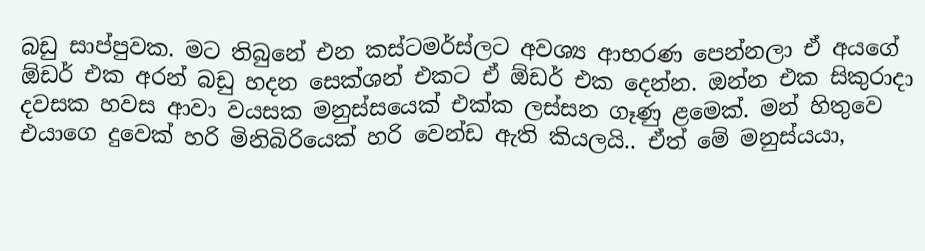බඩු සාප්පුවක. මට තිබුනේ එන කස්ටමර්ස්ලට අවශ්‍ය ආභරණ පෙන්නලා ඒ අයගේ ඕඩර් එක අරන් බඩු හදන සෙක්ශන් එකට ඒ ඕඩර් එක දෙන්න. ඔන්න එක සිකුරාදා දවසක හවස ආවා වයසක මනුස්සයෙක් එක්ක ලස්සන ගෑණු ළමෙක්. මන් හිතුවෙ එයාගෙ දුවෙක් හරි මිනිබිරියෙක් හරි වෙන්ඩ ඇති කියලයි.. ඒත් මේ මනුස්යයා,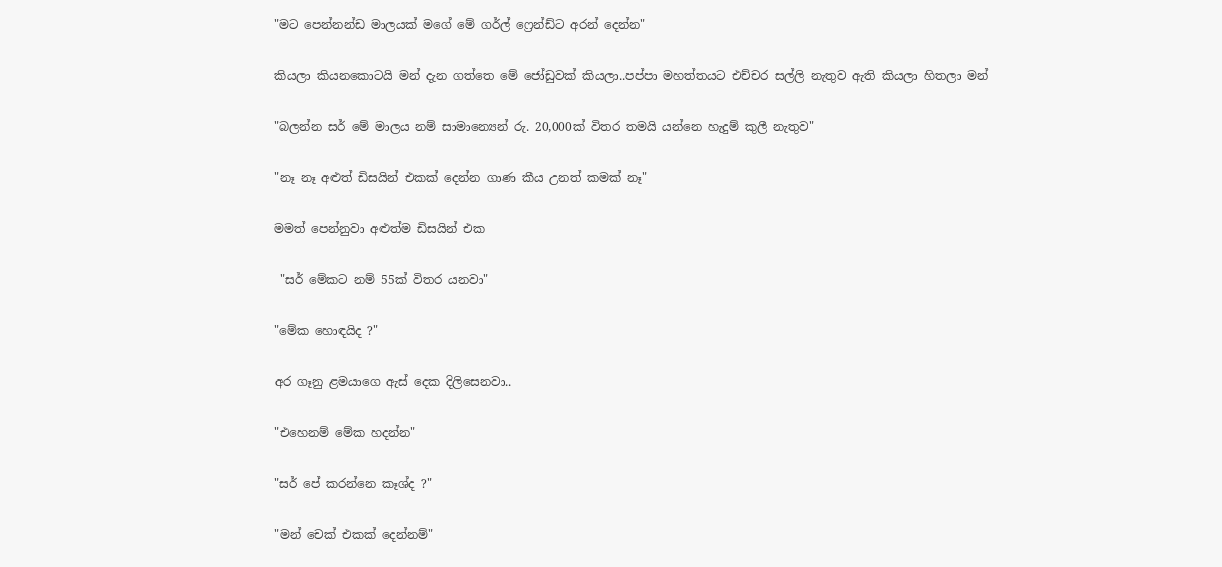"මට පෙන්නන්ඩ මාලයක් මගේ මේ ගර්ල් ෆ්‍රෙන්ඩ්ට අරන් දෙන්න"


කියලා කියනකොටයි මන් දැන ගත්තෙ මේ ජෝඩුවක් කියලා..පප්පා මහත්තයට එච්චර සල්ලි නැතුව ඇති කියලා හිතලා මන්


"බලන්න සර් මේ මාලය නම් සාමාන්‍යෙන් රු. 20,000ක් විතර තමයි යන්නෙ හැදුම් කුලී නැතුව"


"නෑ නෑ අළුත් ඩිසයින් එකක් දෙන්න ගාණ කීය උනත් කමක් නෑ"


මමත් පෙන්නුවා අළුත්ම ඩිසයින් එක


 "සර් මේකට නම් 55ක් විතර යනවා"


"මේක හොඳයිද ?"


අර ගෑනු ළමයාගෙ ඇස් දෙක දිලිසෙනවා..


"එහෙනම් මේක හදන්න"


"සර් පේ කරන්නෙ කෑශ්ද ?"


"මන් චෙක් එකක් දෙන්නම්"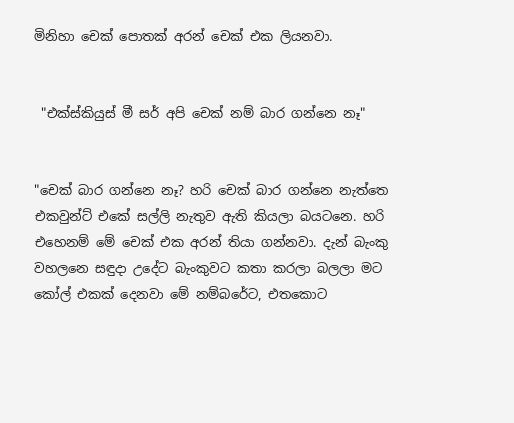මිනිහා චෙක් පොතක් අරන් චෙක් එක ලියනවා.


 "එක්ස්කියුස් මී සර් අපි චෙක් නම් බාර ගන්නෙ නෑ"


"චෙක් බාර ගන්නෙ නෑ? හරි චෙක් බාර ගන්නෙ නැත්තෙ එකවුන්ට් එකේ සල්ලි නැතුව ඇති කියලා බයටනෙ. හරි එහෙනම් මේ චෙක් එක අරන් තියා ගන්නවා. දැන් බැංකු වහලනෙ සඳුදා උදේට බැංකුවට කතා කරලා බලලා මට කෝල් එකක් දෙනවා මේ නම්බරේට, එතකොට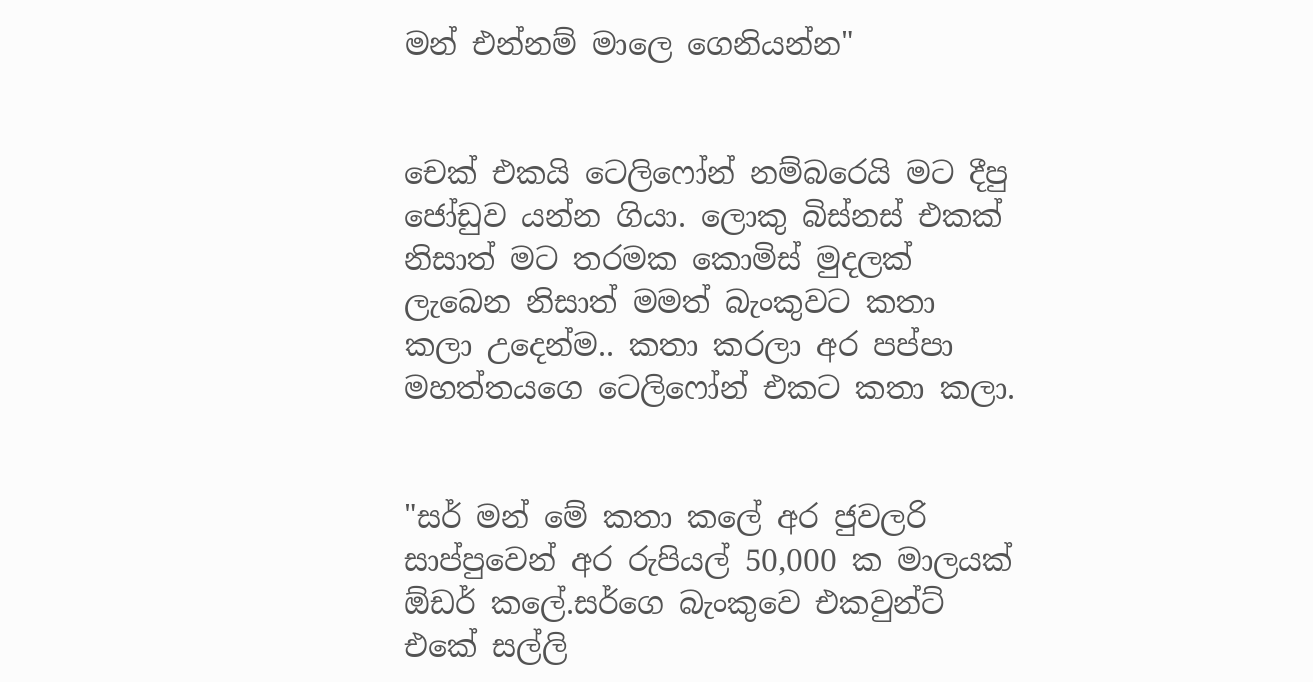මන් එන්නම් මාලෙ ගෙනියන්න"


චෙක් එකයි ටෙලිෆෝන් නම්බරෙයි මට දීපු ජෝඩුව යන්න ගියා. ලොකු බිස්නස් එකක් නිසාත් මට තරමක කොමිස් මුදලක් ලැබෙන නිසාත් මමත් බැංකුවට කතා කලා උදෙන්ම.. කතා කරලා අර පප්පා මහත්තයගෙ ටෙලිෆෝන් එකට කතා කලා.


"සර් මන් මේ කතා කලේ අර ජුවලරි සාප්පුවෙන් අර රුපියල් 50,000 ක මාලයක් ඕඩර් කලේ.සර්ගෙ බැංකුවෙ එකවුන්ට් එකේ සල්ලි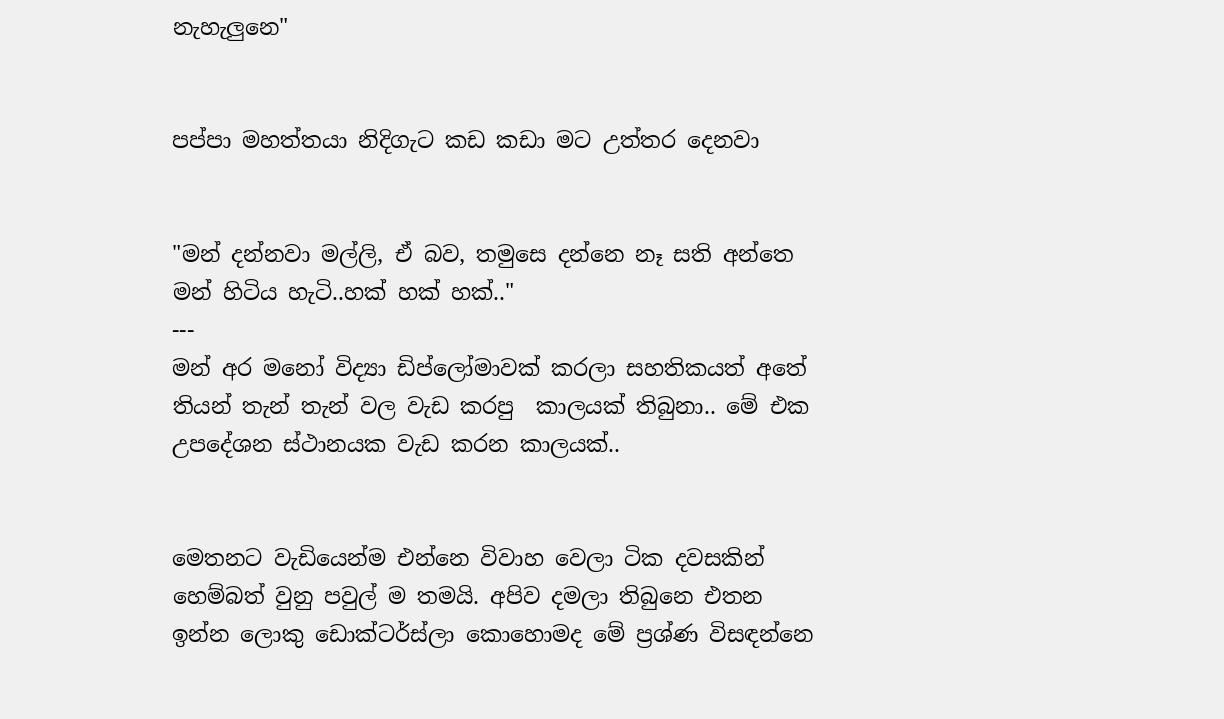නැහැලුනෙ"


පප්පා මහත්තයා නිදිගැට කඩ කඩා මට උත්තර දෙනවා


"මන් දන්නවා මල්ලි, ඒ බව, තමුසෙ දන්නෙ නෑ සති අන්තෙ මන් හිටිය හැටි..හක් හක් හක්.."
---
මන් අර මනෝ විද්‍යා ඩිප්ලෝමාවක් කරලා සහතිකයත් අතේ තියන් තැන් තැන් වල වැඩ කරපු  කාලයක් තිබුනා.. මේ එක උපදේශන ස්ථානයක වැඩ කරන කාලයක්..


මෙතනට වැඩියෙන්ම එන්නෙ විවාහ වෙලා ටික දවසකින් හෙම්බත් වුනු පවුල් ම තමයි. අපිව දමලා තිබුනෙ එතන ඉන්න ලොකු ඩොක්ටර්ස්ලා කොහොමද මේ ප්‍රශ්ණ විසඳන්නෙ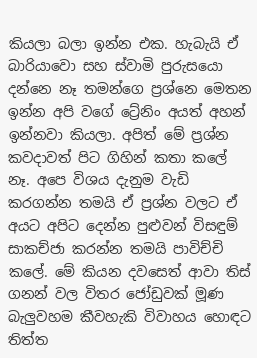කියලා බලා ඉන්න එක. හැබැයි ඒ බාරියාවො සහ ස්වාමි පුරුසයො දන්නෙ නෑ තමන්ගෙ ප්‍රශ්නෙ මෙතන ඉන්න අපි වගේ ට්‍රේනිං අයත් අහන් ඉන්නවා කියලා. අපිත් මේ ප්‍රශ්න කවදාවත් පිට ගිහින් කතා කලේ නෑ. අපෙ විශය දැනුම වැඩි කරගන්න තමයි ඒ ප්‍රශ්න වලට ඒ අයට අපිට දෙන්න පුළුවන් විසඳුම් සාකච්ජා කරන්න තමයි පාවිච්චි කලේ. මේ කියන දවසෙත් ආවා තිස් ගනන් වල විතර ජෝඩුවක් මූණ බැලුවහම කීවහැකි විවාහය හොඳට තිත්ත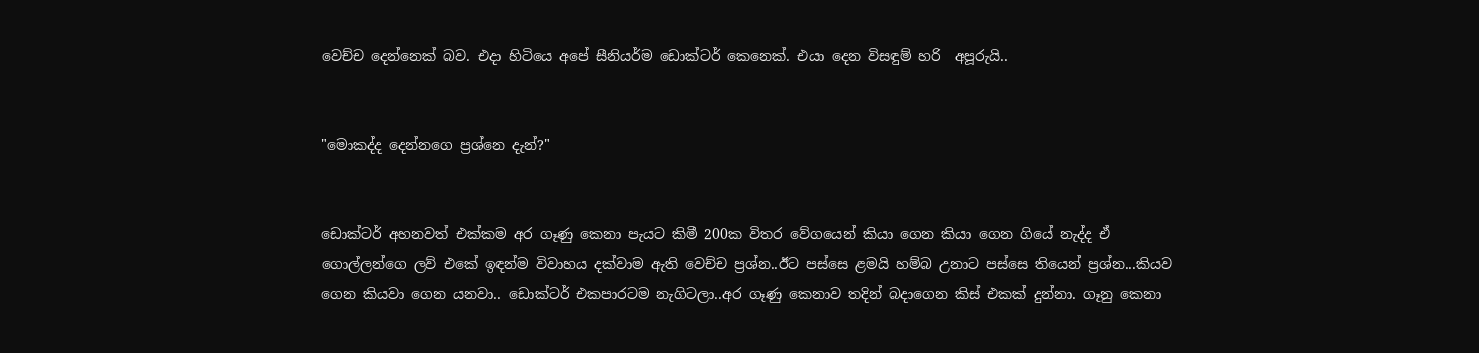වෙච්ච දෙන්නෙක් බව. එදා හිටියෙ අපේ සීනියර්ම ඩොක්ටර් කෙනෙක්. එයා දෙන විසඳුම් හරි  අපූරුයි..


"මොකද්ද දෙන්නගෙ ප්‍රශ්නෙ දැන්?"


ඩොක්ටර් අහනවත් එක්කම අර ගෑණු කෙනා පැයට කිමී 200ක විතර වේගයෙන් කියා ගෙන කියා ගෙන ගියේ නැද්ද ඒ ගොල්ලන්ගෙ ලව් එකේ ඉඳන්ම විවාහය දක්වාම ඇති වෙච්ච ප්‍රශ්න..ඊට පස්සෙ ළමයි හම්බ උනාට පස්සෙ තියෙන් ප්‍රශ්න...කියව ගෙන කියවා ගෙන යනවා.. ඩොක්ටර් එකපාරටම නැගිටලා..අර ගෑණු කෙනාව තදින් බදාගෙන කිස් එකක් දුන්නා. ගෑනු කෙනා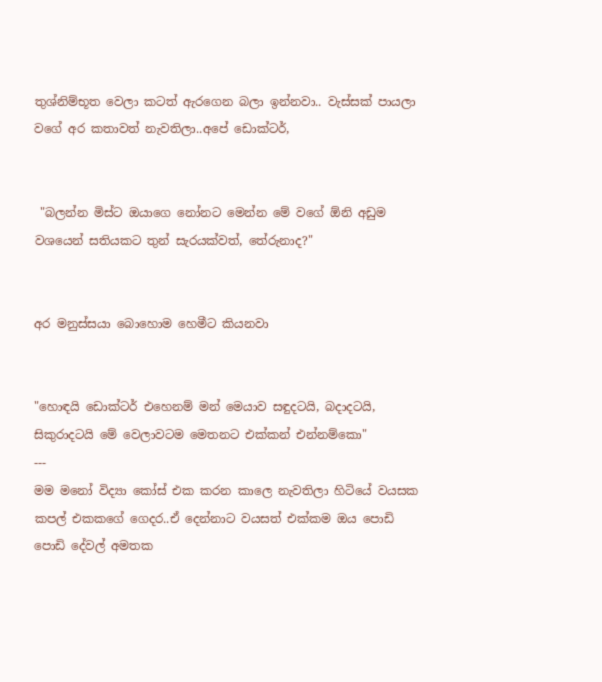තුශ්නිම්භූත වෙලා කටත් ඇරගෙන බලා ඉන්නවා.. වැස්සක් පායලා වගේ අර කතාවත් නැවතිලා..අපේ ඩොක්ටර්,


 "බලන්න මිස්ට ඔයාගෙ නෝනට මෙන්න මේ වගේ ඕනි අඩුම වශයෙන් සතියකට තුන් සැරයක්වත්, තේරුනාද?"


අර මනුස්සයා බොහොම හෙමීට කියනවා


"හොඳයි ඩොක්ටර් එහෙනම් මන් මෙයාව සඳුදටයි, බදාදටයි, සිකුරාදටයි මේ වෙලාවටම මෙතනට එක්කන් එන්නම්කො"
---
මම මනෝ විද්‍යා කෝස් එක කරන කාලෙ නැවතිලා හිටියේ වයසක කපල් එකකගේ ගෙදර..ඒ දෙන්නාට වයසත් එක්කම ඔය පොඩි පොඩි දේවල් අමතක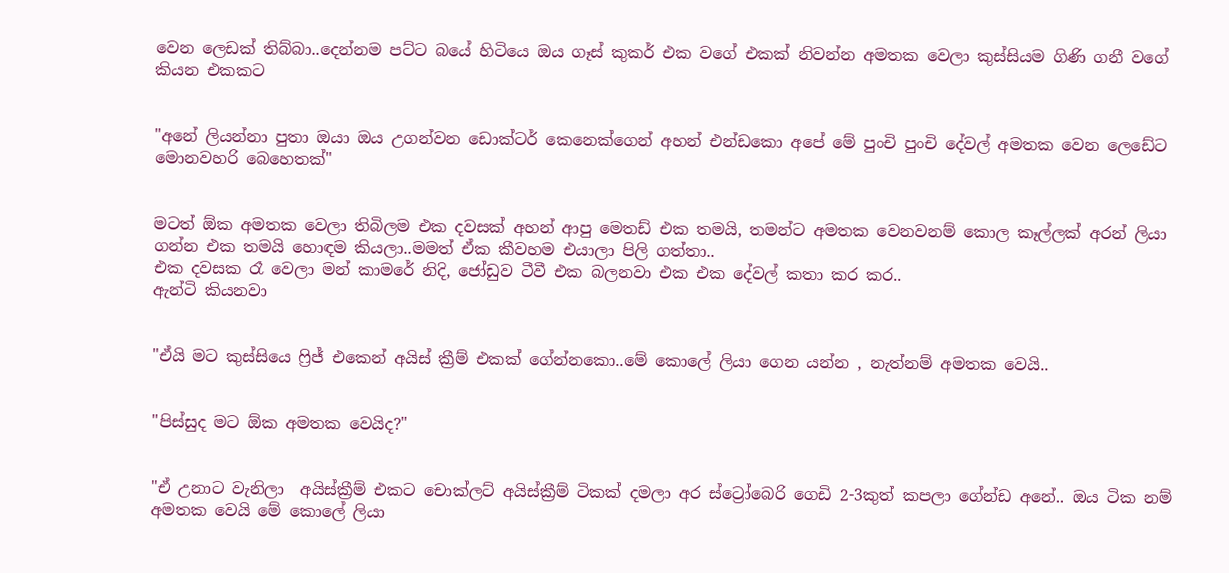වෙන ලෙඩක් තිබ්බා..දෙන්නම පට්ට බයේ හිටියෙ ඔය ගෑස් කුකර් එක වගේ එකක් නිවන්න අමතක වෙලා කුස්සියම ගිණි ගනී වගේ කියන එකකට


"අනේ ලියන්නා පුතා ඔයා ඔය උගන්වන ඩොක්ටර් කෙනෙක්ගෙන් අහන් එන්ඩකො අපේ මේ පුංචි පුංචි දේවල් අමතක වෙන ලෙඩේට මොනවහරි බෙහෙතක්"


මටත් ඕක අමතක වෙලා තිබිලම එක දවසක් අහන් ආපු මෙතඩ් එක තමයි, තමන්ට අමතක වෙනවනම් කොල කෑල්ලක් අරන් ලියා ගන්න එක තමයි හොඳම කියලා..මමත් ඒක කීවහම එයාලා පිලි ගත්තා..
එක දවසක රෑ වෙලා මන් කාමරේ නිදි, ජෝඩුව ටීවී එක බලනවා එක එක දේවල් කතා කර කර..
ඇන්ටි කියනවා


"ඒයි මට කුස්සියෙ ෆ්‍රිජ් එකෙන් අයිස් ක්‍රීම් එකක් ගේන්නකො..මේ කොලේ ලියා ගෙන යන්න , නැත්නම් අමතක වෙයි..


"පිස්සුද මට ඕක අමතක වෙයිද?"


"ඒ උනාට වැනිලා  අයිස්ක්‍රීම් එකට චොක්ලට් අයිස්ක්‍රීම් ටිකක් දමලා අර ස්ට්‍රෝබෙරි ගෙඩි 2-3කුත් කපලා ගේන්ඩ අනේ.. ඔය ටික නම් අමතක වෙයි මේ කොලේ ලියා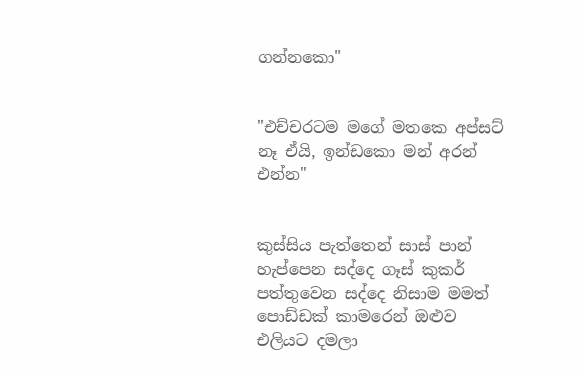ගන්නකො"


"එච්චරටම මගේ මතකෙ අප්සට් නෑ ඒයි, ඉන්ඩකො මන් අරන් එන්න"


කුස්සිය පැත්තෙන් සාස් පාන් හැප්පෙන සද්දෙ ගෑස් කුකර් පත්තුවෙන සද්දෙ නිසාම මමත් පොඩ්ඩක් කාමරෙන් ඔළුව එලියට දමලා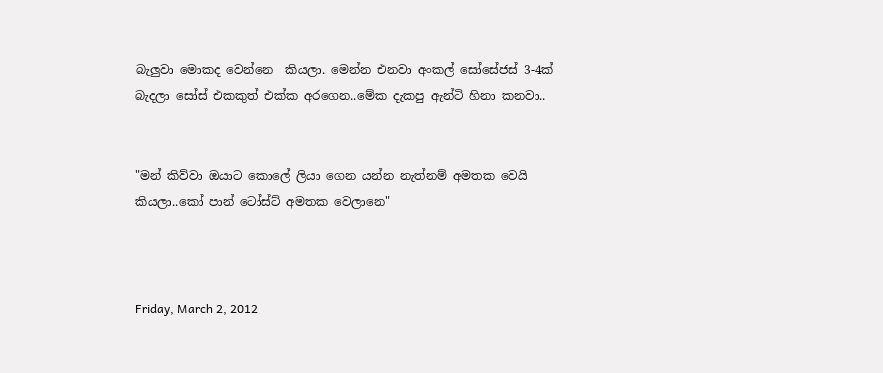බැලුවා මොකද වෙන්නෙ  කියලා. මෙන්න එනවා අංකල් සෝසේජස් 3-4ක් බැදලා සෝස් එකකුත් එක්ක අරගෙන..මේක දැකපු ඇන්ටි හිනා කනවා..


"මන් කිව්වා ඔයාට කොලේ ලියා ගෙන යන්න නැත්නම් අමතක වෙයි කියලා..කෝ පාන් ටෝස්ට් අමතක වෙලානෙ"



Friday, March 2, 2012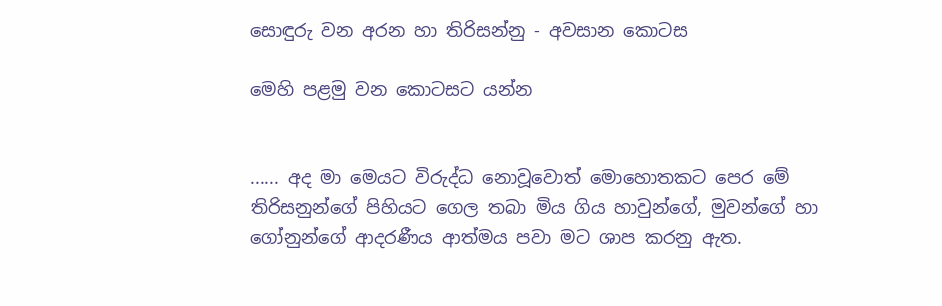සොඳුරු වන අරන හා තිරිසන්නු - අවසාන කොටස

මෙහි පළමු වන කොටසට යන්න


...... අද මා මෙයට විරුද්ධ නොවූවොත් මොහොතකට පෙර මේ තිරිසනුන්ගේ පිහියට ගෙල තබා මිය ගිය හාවුන්ගේ, මුවන්ගේ හා ගෝනුන්ගේ ආදරණීය ආත්මය පවා මට ශාප කරනු ඇත.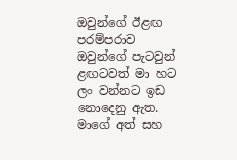ඔවුන්ගේ ඊළඟ පරම්පරාව ඔවුන්ගේ පැටවුන් ළඟටවත් මා හට ලං වන්නට ඉඩ නොදෙනු ඇත. මාගේ අත් සහ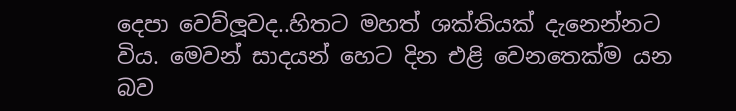දෙපා වෙව්ලූවද..හිතට මහත් ශක්තියක් දැනෙන්නට විය. මෙවන් සාදයන් හෙට දින එළි වෙනතෙක්ම යන බව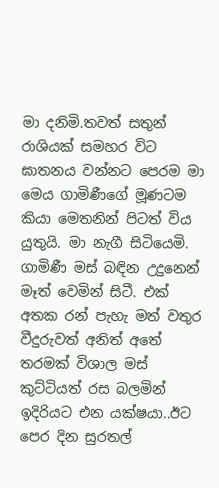මා දනිමි.තවත් සතුන් රාශියක් සමහර විට ඝාතනය වන්නට පෙරම මා මෙය ගාමිණීගේ මූණටම කියා මෙතනින් පිටත් විය යුතුයි. මා නැගී සිටියෙමි. ගාමිණී මස් බඳින උදුනෙන් මෑත් වෙමින් සිටී. එක් අතක රන් පැහැ මත් වතුර වීදුරුවත් අනිත් අතේ තරමක් විශාල මස් කුට්ටියත් රස බලමින් ඉදිරියට එන යක්ෂයා..ඊට පෙර දින සුරතල්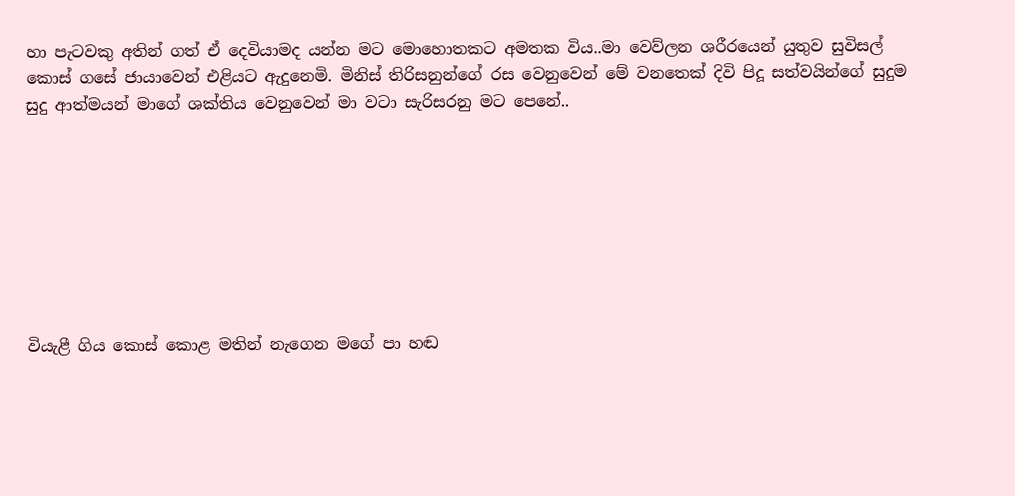හා පැටවකු අතින් ගත් ඒ දෙවියාමද යන්න මට මොහොතකට අමතක විය..මා වෙව්ලන ශරීරයෙන් යුතුව සුවිසල් කොස් ගසේ ජායාවෙන් එළියට ඇදුනෙමි. මිනිස් තිරිසනුන්ගේ රස වෙනුවෙන් මේ වනතෙක් දිවි පිදූ සත්වයින්ගේ සුදුම සුදු ආත්මයන් මාගේ ශක්තිය වෙනුවෙන් මා වටා සැරිසරනු මට පෙනේ..








වියැළී ගිය කොස් කොළ මතින් නැගෙන මගේ පා හඬ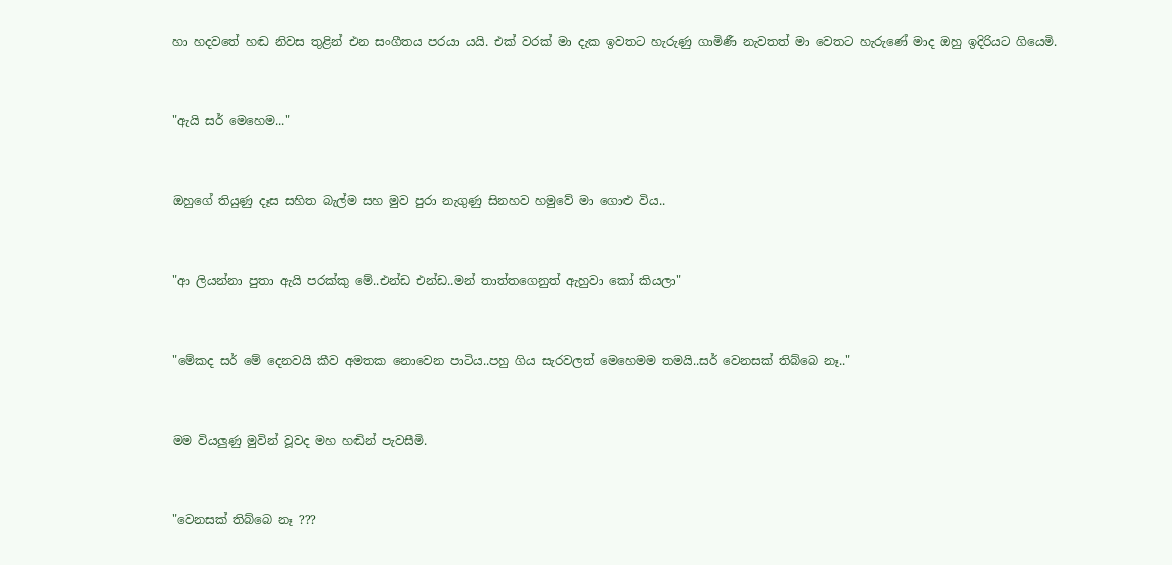හා හදවතේ හඬ නිවස තුළින් එන සංගීතය පරයා යයි. එක් වරක් මා දැක ඉවතට හැරුණු ගාමිණී නැවතත් මා වෙතට හැරුණේ මාද ඔහු ඉදිරියට ගියෙමි.


"ඇයි සර් මෙහෙම..."


ඔහුගේ තියුණු දෑස සහිත බැල්ම සහ මුව පුරා නැගුණු සිනහව හමුවේ මා ගොළු විය..


"ආ ලියන්නා පුතා ඇයි පරක්කු මේ..එන්ඩ එන්ඩ..මන් තාත්තගෙනුත් ඇහුවා කෝ කියලා"


"මේකද සර් මේ දෙනවයි කීව අමතක නොවෙන පාටිය..පහු ගිය සැරවලත් මෙහෙමම තමයි..සර් වෙනසක් තිබ්බෙ නෑ.."


මම වියලුණු මුවින් වූවද මහ හඬින් පැවසීමි.


"වෙනසක් තිබ්බෙ නෑ ???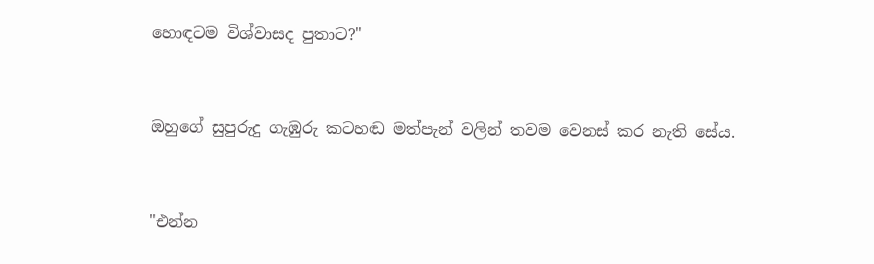හොඳටම විශ්වාසද පුතාට?"


ඔහුගේ සුපුරුදු ගැඹුරු කටහඬ මත්පැන් වලින් තවම වෙනස් කර නැති සේය.


"එන්න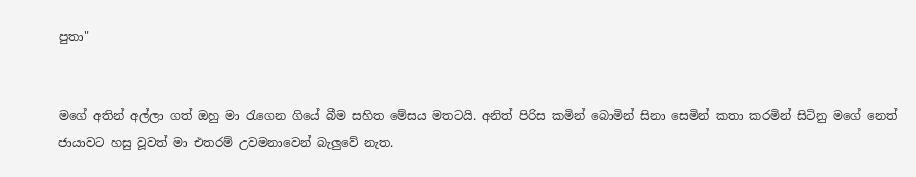පුතා"


මගේ අතින් අල්ලා ගත් ඔහු මා රැගෙන ගියේ බීම සහිත මේසය මතටයි. අනිත් පිරිස කමින් බොමින් සිනා සෙමින් කතා කරමින් සිටිනු මගේ නෙත් ජායාවට හසු වූවත් මා එතරම් උවමනාවෙන් බැලුවේ නැත.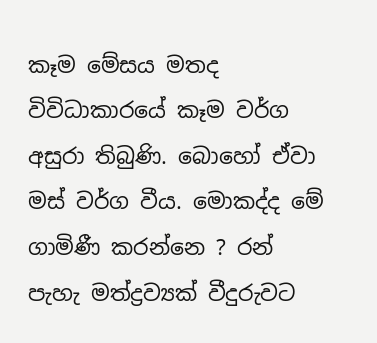කෑම මේසය මතද විවිධාකාරයේ කෑම වර්ග අසුරා තිබුණි. බොහෝ ඒවා මස් වර්ග වීය. මොකද්ද මේ ගාමිණී කරන්නෙ ? රන් පැහැ මත්ද්‍රව්‍යක් වීදුරුවට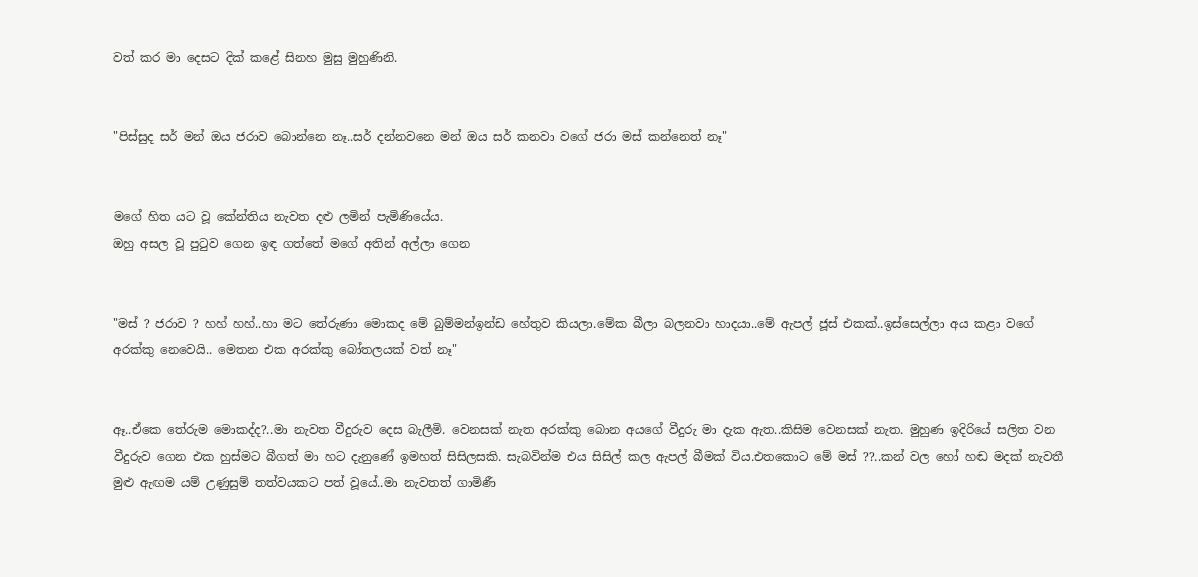වත් කර මා දෙසට දික් කළේ සිනහ මුසු මුහුණිනි.


"පිස්සුද සර් මන් ඔය ජරාව බොන්නෙ නෑ..සර් දන්නවනෙ මන් ඔය සර් කනවා වගේ ජරා මස් කන්නෙත් නෑ"


මගේ හිත යට වූ කේන්තිය නැවත දළු ලමින් පැමිණියේය.
ඔහු අසල වූ පුටුව ගෙන ඉඳ ගත්තේ මගේ අතින් අල්ලා ගෙන


"මස් ? ජරාව ? හහ් හහ්..හා මට තේරුණා මොකද මේ බුම්මන්ඉන්ඩ හේතුව කියලා.මේක බීලා බලනවා හාදයා..මේ ඇපල් ජූස් එකක්..ඉස්සෙල්ලා අය කළා වගේ අරක්කු නෙවෙයි.. මෙතන එක අරක්කු බෝතලයක් වත් නෑ"


ඈ..ඒකෙ තේරුම මොකද්ද?..මා නැවත වීදුරුව දෙස බැලීමි. වෙනසක් නැත අරක්කු බොන අයගේ වීදුරු මා දැක ඇත..කිසිම වෙනසක් නැත. මුහුණ ඉදිරියේ සලිත වන වීදුරුව ගෙන එක හුස්මට බීගත් මා හට දැනුණේ ඉමහත් සිසිලසකි. සැබවින්ම එය සිසිල් කල ඇපල් බීමක් විය.එතකොට මේ මස් ??..කන් වල හෝ හඬ මදක් නැවතී මුළු ඇඟම යම් උණුසුම් තත්වයකට පත් වූයේ..මා නැවතත් ගාමිණී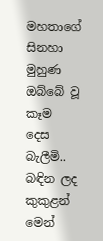මහතාගේ සිනහා මුහුණ ඔබ්බේ වූ කෑම දෙස බැලීමි.. බඳින ලද කුකුළන් මෙන්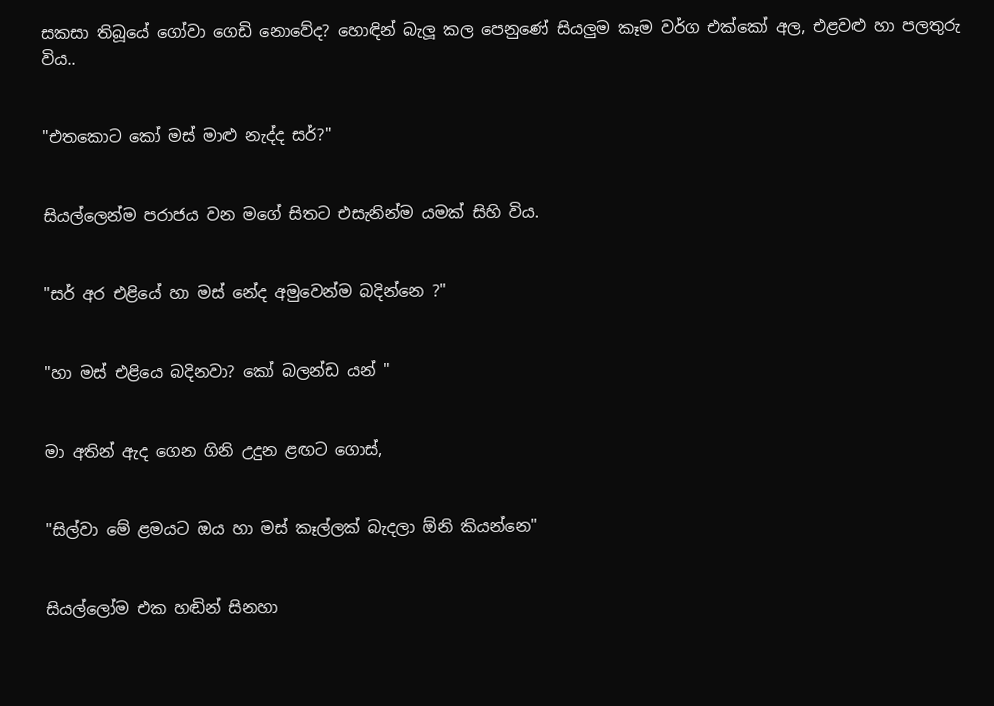සකසා තිබූයේ ගෝවා ගෙඩි නොවේද? හොඳින් බැලූ කල පෙනුණේ සියලුම කෑම වර්ග එක්කෝ අල, එළවළු හා පලතුරු විය..


"එතකොට කෝ මස් මාළු නැද්ද සර්?"


සියල්ලෙන්ම පරාජය වන මගේ සිතට එසැනින්ම යමක් සිහි විය.


"සර් අර එළියේ හා මස් නේද අමුවෙන්ම බදින්නෙ ?"


"හා මස් එළියෙ බදිනවා? කෝ බලන්ඩ යන් "


මා අතින් ඇද ගෙන ගිනි උදුන ළඟට ගොස්,


"සිල්වා මේ ළමයට ඔය හා මස් කෑල්ලක් බැදලා ඕනි කියන්නෙ"


සියල්ලෝම එක හඬින් සිනහා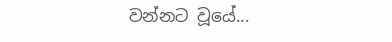වන්නට වූයේ...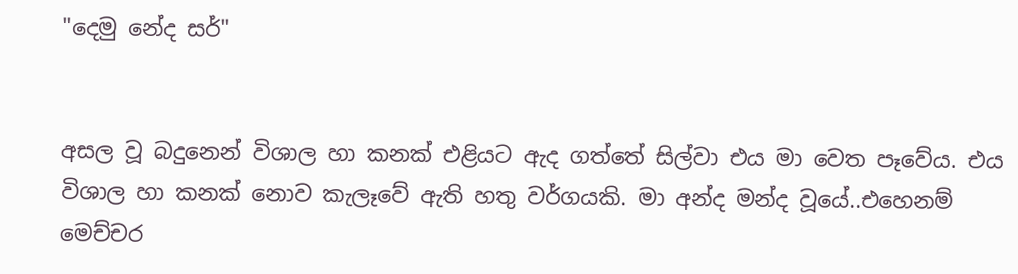"දෙමු නේද සර්"


අසල වූ බදුනෙන් විශාල හා කනක් එළියට ඇද ගත්තේ සිල්වා එය මා වෙත පෑවේය. එය විශාල හා කනක් නොව කැලෑවේ ඇති හතු වර්ගයකි. මා අන්ද මන්ද වූයේ..එහෙනම් මෙච්චර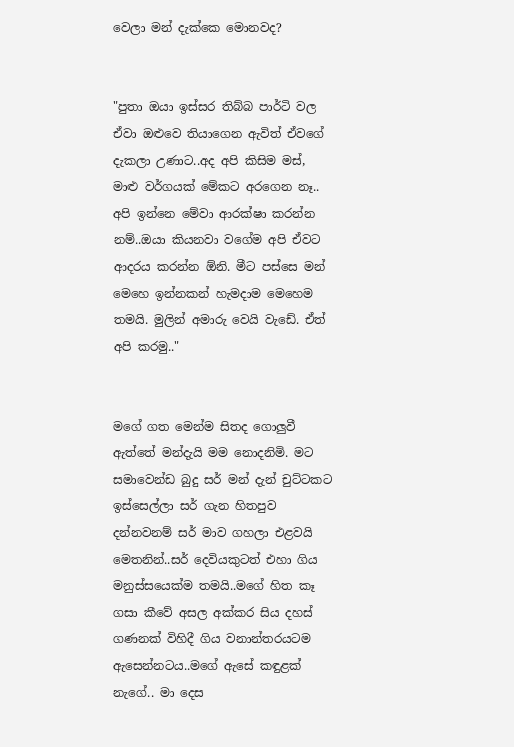වෙලා මන් දැක්කෙ මොනවද?


"පුතා ඔයා ඉස්සර තිබ්බ පාර්ටි වල ඒවා ඔළුවෙ තියාගෙන ඇවිත් ඒවගේ දැකලා උණාට..අද අපි කිසිම මස්, මාළු වර්ගයක් මේකට අරගෙන නෑ.. අපි ඉන්නෙ මේවා ආරක්ෂා කරන්න නම්..ඔයා කියනවා වගේම අපි ඒවට ආදරය කරන්න ඕනි. මීට පස්සෙ මන් මෙහෙ ඉන්නකන් හැමදාම මෙහෙම තමයි. මුලින් අමාරු වෙයි වැඩේ. ඒත් අපි කරමු.."


මගේ ගත මෙන්ම සිතද ගොලුවී ඇත්තේ මන්දැයි මම නොදනිමි. මට සමාවෙන්ඩ බුදු සර් මන් දැන් චුට්ටකට ඉස්සෙල්ලා සර් ගැන හිතපුව දන්නවනම් සර් මාව ගහලා එළවයි මෙතනින්..සර් දෙවියකුටත් එහා ගිය මනුස්සයෙක්ම තමයි..මගේ හිත කෑ ගසා කීවේ අසල අක්කර සිය දහස් ගණනක් විහිදී ගිය වනාන්තරයටම ඇසෙන්නටය..මගේ ඇසේ කඳුළක් නැගේ.. මා දෙස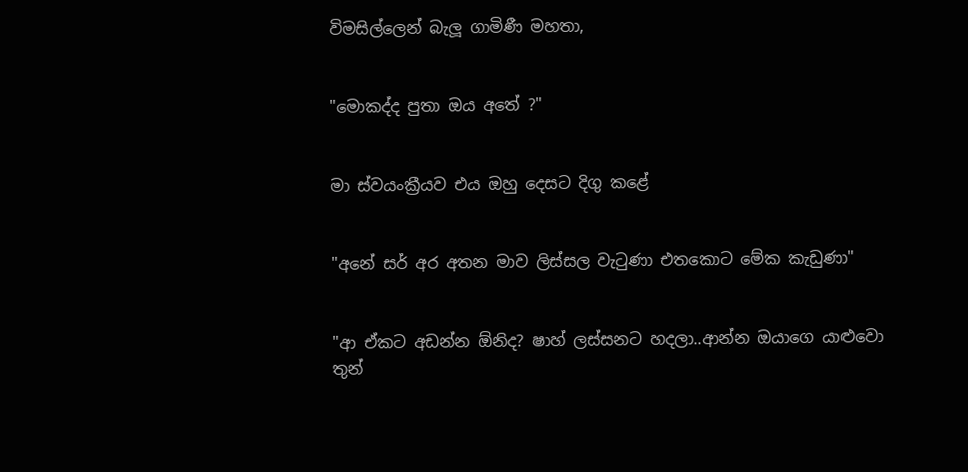විමසිල්ලෙන් බැලූ ගාමිණී මහතා,


"මොකද්ද පුතා ඔය අතේ ?"


මා ස්වයංක්‍රීයව එය ඔහු දෙසට දිගු කළේ


"අනේ සර් අර අතන මාව ලිස්සල වැටුණා එතකොට මේක කැඩුණා"


"ආ ඒකට අඩන්න ඕනිද? ෂාහ් ලස්සනට හදලා..ආන්න ඔයාගෙ යාළුවො තුන්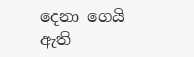දෙනා ගෙයි ඇති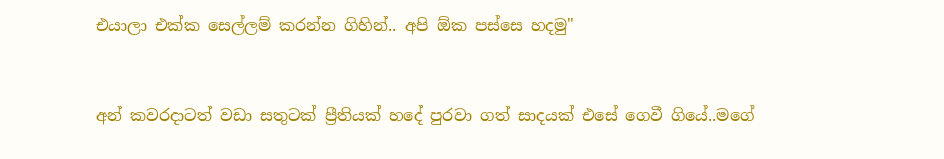එයාලා එක්ක සෙල්ලම් කරන්න ගිහින්.. අපි ඕක පස්සෙ හදමු"


අන් කවරදාටත් වඩා සතුටක් ප්‍රීතියක් හදේ පුරවා ගත් සාදයක් එසේ ගෙවී ගියේ..මගේ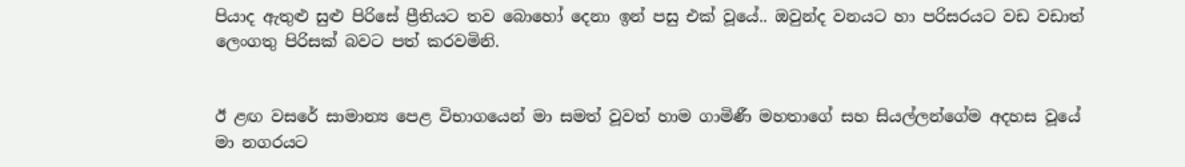පියාද ඇතුළු සුළු පිරිසේ ප්‍රීතියට තව බොහෝ දෙනා ඉන් පසු එක් වූයේ.. ඔවුන්ද වනයට හා පරිසරයට වඩ වඩාත් ලෙංගතු පිරිසක් බවට පත් කරවමිනි.


ඊ ළඟ වසරේ සාමාන්‍ය පෙළ විභාගයෙන් මා සමත් වූවත් හාම ගාමිණී මහතාගේ සහ සියල්ලන්ගේම අදහස වූයේ මා නගරයට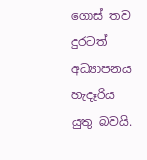ගොස් තව දුරටත් අධ්‍යාපනය හැදෑරිය යුතු බවයි.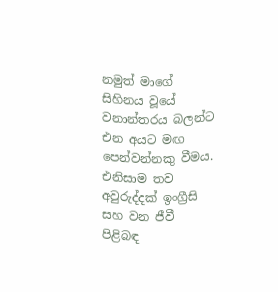නමුත් මාගේ සිහිනය වූයේ වනාන්තරය බලන්ට එන අයට මඟ පෙන්වන්නකු වීමය. එනිසාම තව අවුරුද්දක් ඉංග්‍රීසි සහ වන ජීවී පිළිබඳ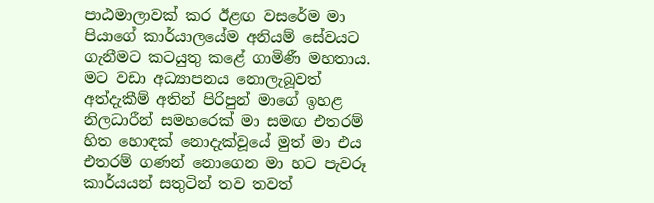පාඨමාලාවක් කර ඊළඟ වසරේම මා පියාගේ කාර්යාලයේම අනියම් සේවයට ගැනීමට කටයුතු කළේ ගාමිණී මහතාය. මට වඩා අධ්‍යාපනය නොලැබූවත් අත්දැකීම් අතින් පිරිපුන් මාගේ ඉහළ නිලධාරීන් සමහරෙක් මා සමඟ එතරම් හිත හොඳක් නොදැක්වූයේ මුත් මා එය එතරම් ගණන් නොගෙන මා හට පැවරූ කාර්යයන් සතුටින් තව තවත්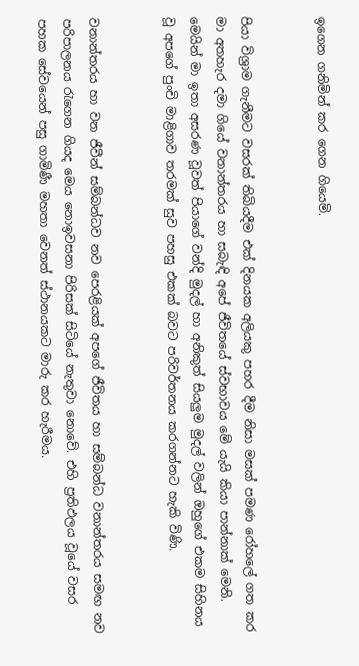ඉගෙන ගනිමින් කර ගෙන ගියෙමි.


පියා විශ්‍රාම ගැනීමට වසරක් තිබියදීම එක් දිනයක අලියකු පහර දීම නිසා මසක් පමණ රෝහලේ ගත කර මා අතහැර දමා ගියේ වනාන්තරය හා සබැඳි අපේ ජීවිතයේ ස්වභාවය මේ යැයි කියා පාන්නාක් මෙනි. මෙයින් මා ඉතා අසරණ වූවත් පියාගේ වන්දි මුදල් හා අනිකුත් සියලුම මුදල් වලින් ඔහුගේ එකම සිහිනය වූ අපගේ පුංචි මාළිගාව තරමක් සුව පහසු එකක් බවට පරිවර්තනය කරගන්නට හැකි විණි.


වනාන්තරය හා වන ජීවීන් සම්බන්ධව නව පෙරළියක් අපගේ ජීවිතය හා සම්බන්ධ වනාන්තරය සමඟ නව පරිපාලනය රැගෙන ගියද මෙය නොඉවසනා පිරිසක් සිටියේ නැතුවා නොවේ. එහි ප්‍රතිඵලය වූයේ වසර පහක සේවයෙන් පසු ගාමිණී මහතා වෙනත් ස්ථානයකට මාරු කර හැරීමය.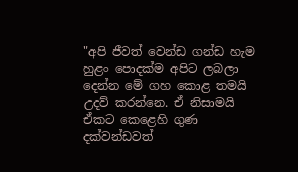"අපි ජීවත් වෙන්ඩ ගන්ඩ හැම හුළං පොදක්ම අපිට ලබලා දෙන්න මේ ගහ කොළ තමයි උදව් කරන්නෙ. ඒ නිසාමයි ඒකට කෙළෙහි ගුණ දක්වන්ඩවත්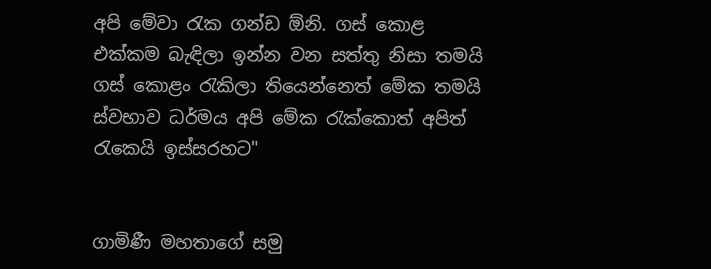අපි මේවා රැක ගන්ඩ ඕනි. ගස් කොළ එක්කම බැඳිලා ඉන්න වන සත්තු නිසා තමයි ගස් කොළං රැකිලා තියෙන්නෙත් මේක තමයි ස්වභාව ධර්මය අපි මේක රැක්කොත් අපිත් රැකෙයි ඉස්සරහට"


ගාමිණී මහතාගේ සමු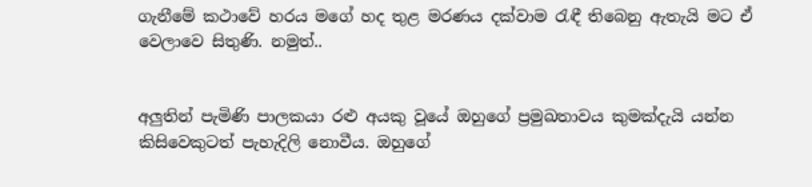ගැනීමේ කථාවේ හරය මගේ හද තුළ මරණය දක්වාම රැඳී තිබෙනු ඇතැයි මට ඒ වෙලාවෙ සිතුණි. නමුත්..


අලුතින් පැමිණි පාලකයා රළු අයකු වූයේ ඔහුගේ ප්‍රමුඛතාවය කුමක්දැයි යන්න කිසිවෙකුටත් පැහැදිලි නොවීය. ඔහුගේ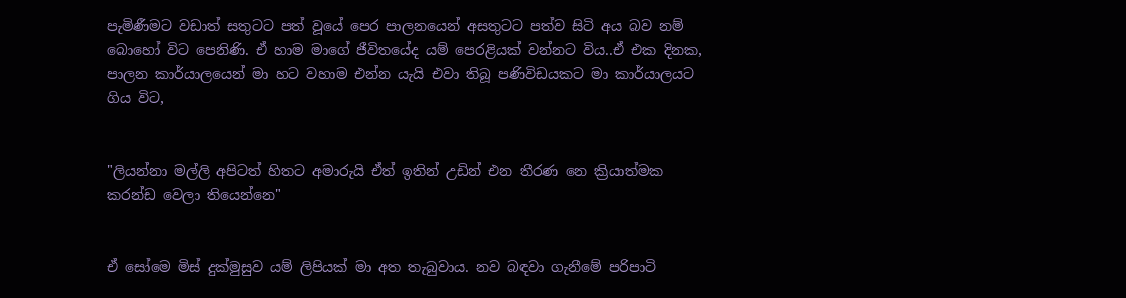පැමිණීමට වඩාත් සතුටට පත් වූයේ පෙර පාලනයෙන් අසතුටට පත්ව සිටි අය බව නම් බොහෝ විට පෙනිණි. ඒ හාම මාගේ ජීවිතයේද යම් පෙරළියක් වන්නට විය..ඒ එක දිනක, පාලන කාර්යාලයෙන් මා හට වහාම එන්න යැයි එවා තිබූ පණිවිඩයකට මා කාර්යාලයට ගිය විට,


"ලියන්නා මල්ලි අපිටත් හිතට අමාරුයි ඒත් ඉතින් උඩින් එන තීරණ නෙ ක්‍රියාත්මක කරන්ඩ වෙලා තියෙන්නෙ"


ඒ සෝමෙ මිස් දුක්මුසුව යම් ලිපියක් මා අත තැබුවාය. නව බඳවා ගැනීමේ පරිපාටි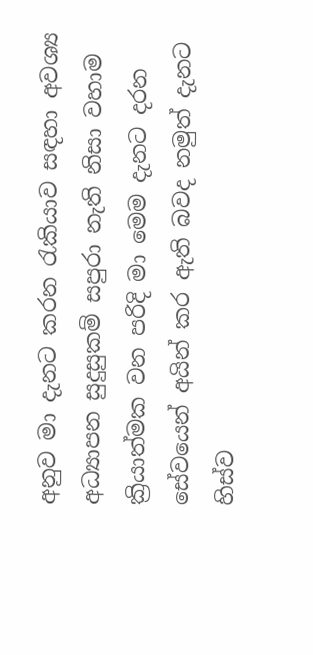අනුව මා දැනට කරන රැකියාව සඳහා අවශ්‍ය අධ්‍යාපන සුදුසුකම් සපුරා නැති නිසා වහාම ක්‍රියාත්මක වන පරිදි මා මෙම දැනට දරන සේවයෙන් අයින් කර ඇති බවද නමුත් දැනට හිස්ව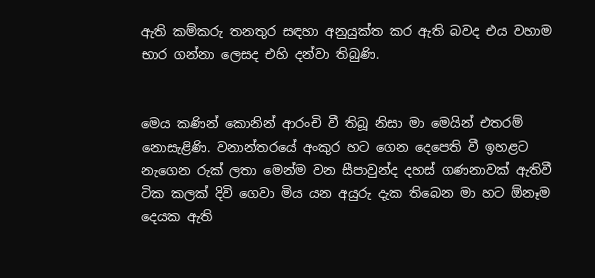ඇති කම්කරු තනතුර සඳහා අනුයුක්ත කර ඇති බවද එය වහාම භාර ගන්නා ලෙසද එහි දන්වා තිබුණි.


මෙය කණින් කොනින් ආරංචි වී තිබූ නිසා මා මෙයින් එතරම් නොසැළිණි. වනාන්තරයේ අංකුර හට ගෙන දෙපෙති වී ඉහළට නැගෙන රුක් ලතා මෙන්ම වන සීපාවුන්ද දහස් ගණනාවක් ඇතිවී ටික කලක් දිවි ගෙවා මිය යන අයුරු දැක තිබෙන මා හට ඕනෑම දෙයක ඇති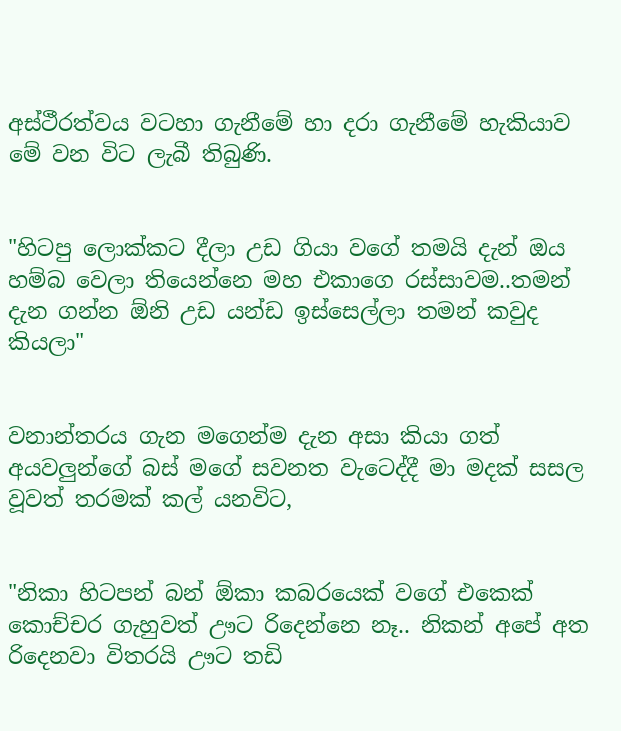අස්ථීරත්වය වටහා ගැනීමේ හා දරා ගැනීමේ හැකියාව මේ වන විට ලැබී තිබුණි.


"හිටපු ලොක්කට දීලා උඩ ගියා වගේ තමයි දැන් ඔය හම්බ වෙලා තියෙන්නෙ මහ එකාගෙ රස්සාවම..තමන් දැන ගන්න ඕනි උඩ යන්ඩ ඉස්සෙල්ලා තමන් කවුද කියලා"


වනාන්තරය ගැන මගෙන්ම දැන අසා කියා ගත් අයවලුන්ගේ බස් මගේ සවනත වැටෙද්දී මා මදක් සසල වූවත් තරමක් කල් යනවිට,


"නිකා හිටපන් බන් ඕකා කබරයෙක් වගේ එකෙක් කොච්චර ගැහුවත් ඌට රිදෙන්නෙ නෑ.. නිකන් අපේ අත රිදෙනවා විතරයි ඌට තඩි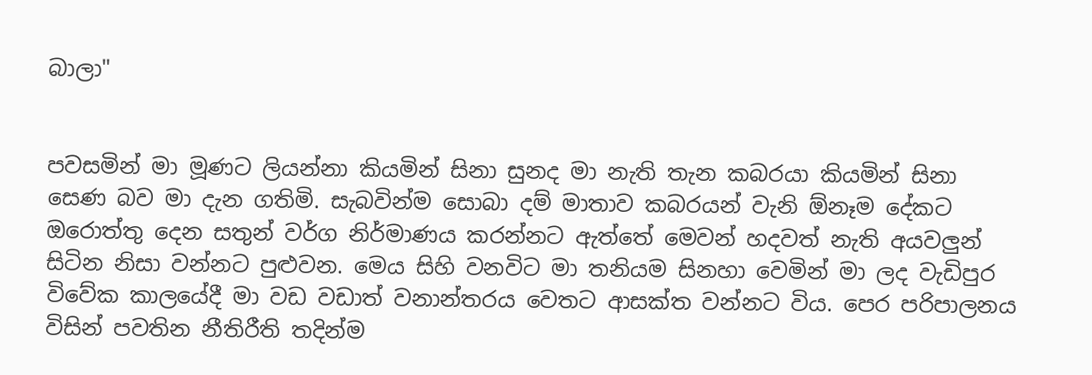බාලා"


පවසමින් මා මූණට ලියන්නා කියමින් සිනා සුනද මා නැති තැන කබරයා කියමින් සිනා සෙණ බව මා දැන ගතිමි. සැබවින්ම සොබා දම් මාතාව කබරයන් වැනි ඕනෑම දේකට ඔරොත්තු දෙන සතුන් වර්ග නිර්මාණය කරන්නට ඇත්තේ මෙවන් හදවත් නැති අයවලුන් සිටින නිසා වන්නට පුළුවන. මෙය සිහි වනවිට මා තනියම සිනහා වෙමින් මා ලද වැඩිපුර විවේක කාලයේදී මා වඩ වඩාත් වනාන්තරය වෙතට ආසක්ත වන්නට විය. පෙර පරිපාලනය විසින් පවතින නීතිරීති තදින්ම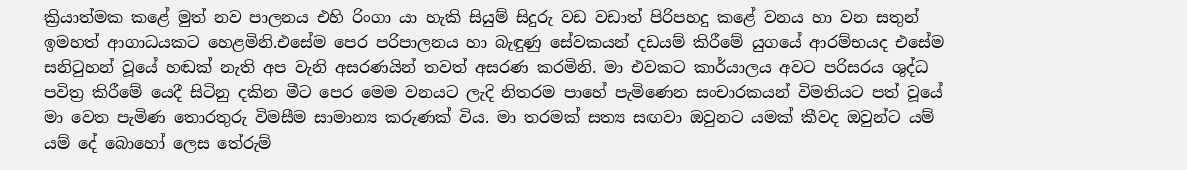ක්‍රියාත්මක කළේ මුත් නව පාලනය එහි රිංගා යා හැකි සියුම් සිදුරු වඩ වඩාත් පිරිපහදු කළේ වනය හා වන සතුන් ඉමහත් ආගාධයකට හෙළමිනි.එසේම පෙර පරිපාලනය හා බැඳුණු සේවකයන් දඩයම් කිරීමේ යුගයේ ආරම්භයද එසේම සනිටුහන් වූයේ හඬක් නැති අප වැනි අසරණයින් තවත් අසරණ කරමිනි. මා එවකට කාර්යාලය අවට පරිසරය ශුද්ධ පවිත්‍ර කිරීමේ යෙදී සිටිනු දකින මීට පෙර මෙම වනයට ලැදි නිතරම පාහේ පැමිණෙන සංචාරකයන් විමතියට පත් වූයේ මා වෙත පැමිණ තොරතුරු විමසීම සාමාන්‍ය කරුණක් විය. මා තරමක් සත්‍ය සඟවා ඔවුනට යමක් කීවද ඔවුන්ට යම් යම් දේ බොහෝ ලෙස තේරුම්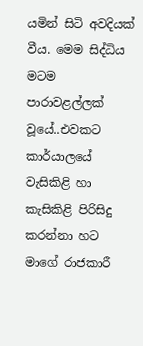යමින් සිටි අවදියක් වීය. මෙම සිද්ධිය මටම පාරාවළල්ලක් වූයේ..එවකට කාර්යාලයේ වැසිකිළි හා කැසිකිළි පිරිසිදු කරන්නා හට මාගේ රාජකාරී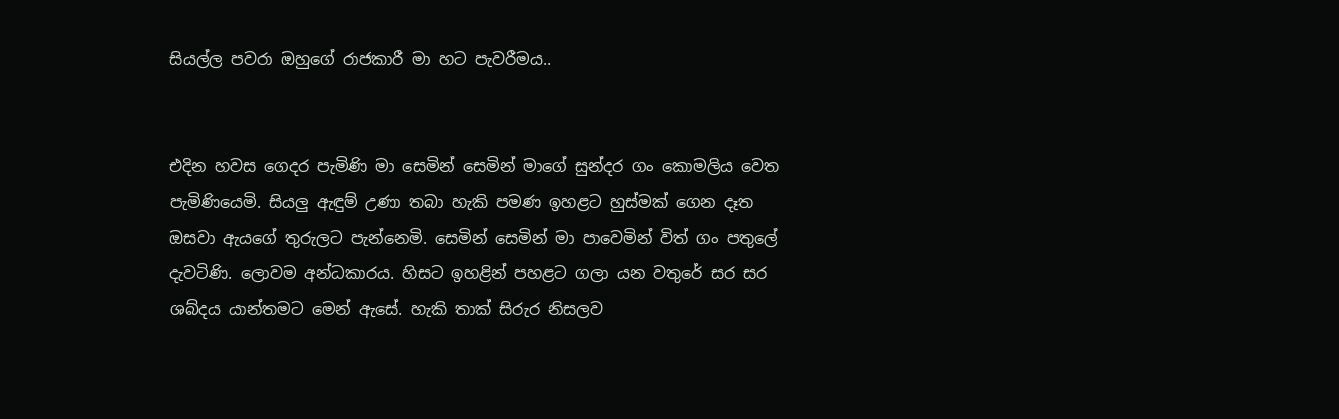සියල්ල පවරා ඔහුගේ රාජකාරී මා හට පැවරීමය..


එදින හවස ගෙදර පැමිණි මා සෙමින් සෙමින් මාගේ සුන්දර ගං කොමලිය වෙත පැමිණියෙමි. සියලු ඇඳුම් උණා තබා හැකි පමණ ඉහළට හුස්මක් ගෙන දෑත ඔසවා ඇයගේ තුරුලට පැන්නෙමි. සෙමින් සෙමින් මා පාවෙමින් විත් ගං පතුලේ දැවටිණි. ලොවම අන්ධකාරය. හිසට ඉහළින් පහළට ගලා යන වතුරේ සර සර ශබ්දය යාන්තමට මෙන් ඇසේ. හැකි තාක් සිරුර නිසලව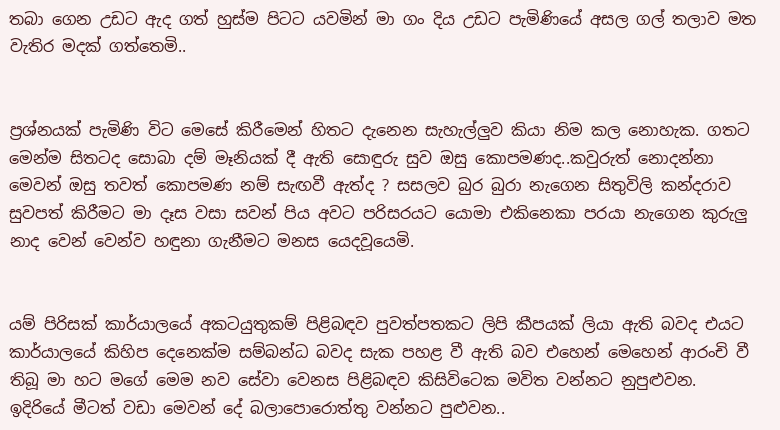තබා ගෙන උඩට ඇද ගත් හුස්ම පිටට යවමින් මා ගං දිය උඩට පැමිණියේ අසල ගල් තලාව මත වැතිර මදක් ගත්තෙමි..


ප්‍රශ්නයක් පැමිණි විට මෙසේ කිරීමෙන් හිතට දැනෙන සැහැල්ලුව කියා නිම කල නොහැක. ගතට මෙන්ම සිතටද සොබා දම් මෑනියක් දී ඇති සොඳුරු සුව ඔසු කොපමණද..කවුරුත් නොදන්නා මෙවන් ඔසු තවත් කොපමණ නම් සැඟවී ඇත්ද ? සසලව බුර බුරා නැගෙන සිතුවිලි කන්දරාව සුවපත් කිරීමට මා දෑස වසා සවන් පිය අවට පරිසරයට යොමා එකිනෙකා පරයා නැගෙන කුරුලු නාද වෙන් වෙන්ව හඳුනා ගැනීමට මනස යෙදවූයෙමි.


යම් පිරිසක් කාර්යාලයේ අකටයුතුකම් පිළිබඳව පුවත්පතකට ලිපි කීපයක් ලියා ඇති බවද එයට කාර්යාලයේ කිහිප දෙනෙක්ම සම්බන්ධ බවද සැක පහළ වී ඇති බව එහෙන් මෙහෙන් ආරංචි වී තිබූ මා හට මගේ මෙම නව සේවා වෙනස පිළිබඳව කිසිවිටෙක මවිත වන්නට නුපුළුවන. ඉදිරියේ මීටත් වඩා මෙවන් දේ බලාපොරොත්තු වන්නට පුළුවන..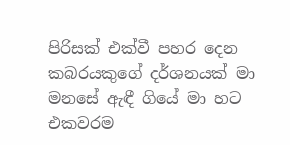පිරිසක් එක්වී පහර දෙන කබරයකුගේ දර්ශනයක් මා මනසේ ඇඳී ගියේ මා හට එකවරම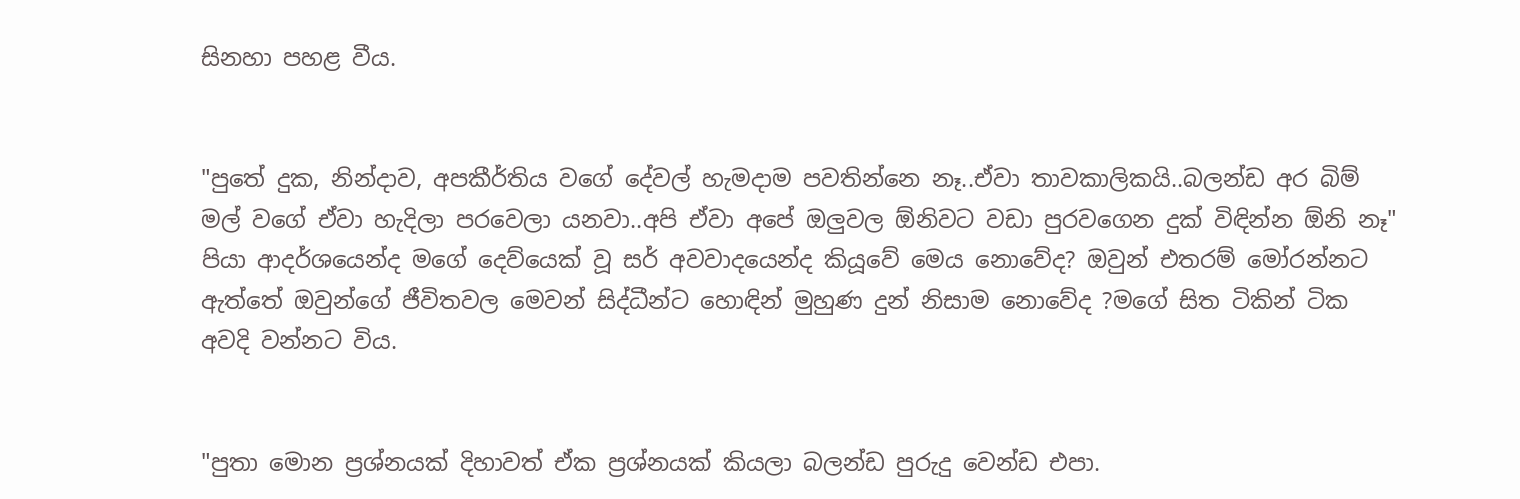සිනහා පහළ වීය.


"පුතේ දුක, නින්දාව, අපකීර්තිය වගේ දේවල් හැමදාම පවතින්නෙ නෑ..ඒවා තාවකාලිකයි..බලන්ඩ අර බිම් මල් වගේ ඒවා හැදිලා පරවෙලා යනවා..අපි ඒවා අපේ ඔලුවල ඕනිවට වඩා පුරවගෙන දුක් විඳින්න ඕනි නෑ"
පියා ආදර්ශයෙන්ද මගේ දෙව්යෙක් වූ සර් අවවාදයෙන්ද කියූවේ මෙය නොවේද? ඔවුන් එතරම් මෝරන්නට ඇත්තේ ඔවුන්ගේ ජීවිතවල මෙවන් සිද්ධීන්ට හොඳින් මුහුණ දුන් නිසාම නොවේද ?මගේ සිත ටිකින් ටික අවදි වන්නට විය.


"පුතා මොන ප්‍රශ්නයක් දිහාවත් ඒක ප්‍රශ්නයක් කියලා බලන්ඩ පුරුදු වෙන්ඩ එපා.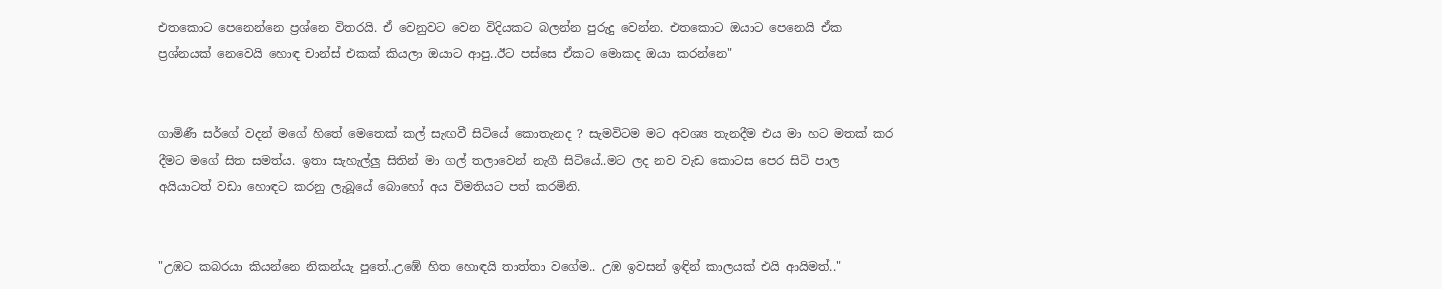එතකොට පෙනෙන්නෙ ප්‍රශ්නෙ විතරයි. ඒ වෙනුවට වෙන විදියකට බලන්න පුරුදු වෙන්න. එතකොට ඔයාට පෙනෙයි ඒක ප්‍රශ්නයක් නෙවෙයි හොඳ චාන්ස් එකක් කියලා ඔයාට ආපු..ඊට පස්සෙ ඒකට මොකද ඔයා කරන්නෙ"


ගාමිණී සර්ගේ වදන් මගේ හිතේ මෙතෙක් කල් සැඟවී සිටියේ කොතැනද ? සැමවිටම මට අවශ්‍ය තැනදීම එය මා හට මතක් කර දීමට මගේ සිත සමත්ය. ඉතා සැහැල්ලු සිතින් මා ගල් තලාවෙන් නැගී සිටියේ..මට ලද නව වැඩ කොටස පෙර සිටි පාල අයියාටත් වඩා හොඳට කරනු ලැබූයේ බොහෝ අය විමතියට පත් කරමිනි.


"උඹට කබරයා කියන්නෙ නිකන්යැ පුතේ..උඹේ හිත හොඳයි තාත්තා වගේම.. උඹ ඉවසන් ඉඳින් කාලයක් එයි ආයිමත්.."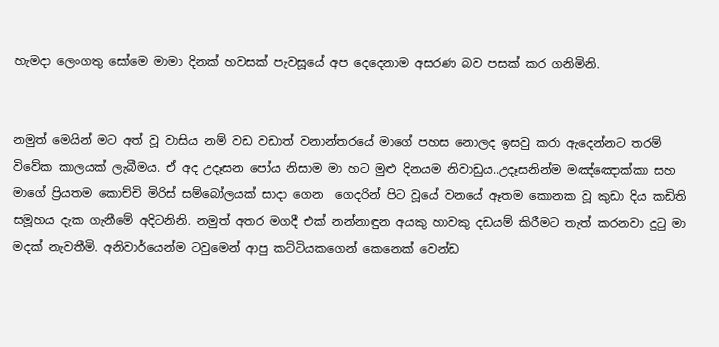හැමදා ලෙංගතු සෝමෙ මාමා දිනක් හවසක් පැවසූයේ අප දෙදෙනාම අසරණ බව පසක් කර ගනිමිනි.


නමුත් මෙයින් මට අත් වූ වාසිය නම් වඩ වඩාත් වනාන්තරයේ මාගේ පහස නොලද ඉසවු කරා ඇදෙන්නට තරම් විවේක කාලයක් ලැබීමය. ඒ අද උදෑසන පෝය නිසාම මා හට මුළු දිනයම නිවාඩුය..උදෑසනින්ම මඤ්ඤොක්කා සහ මාගේ ප්‍රියතම කොච්චි මිරිස් සම්බෝලයක් සාදා ගෙන  ගෙදරින් පිට වූයේ වනයේ ඈතම කොනක වූ කුඩා දිය කඩිති සමූහය දැක ගැනීමේ අදිටනිනි. නමුත් අතර මගදී එක් නන්නාඳුන අයකු හාවකු දඩයම් කිරීමට තැත් කරනවා දුටු මා මදක් නැවතීමි. අනිවාර්යෙන්ම ටවුමෙන් ආපු කට්ටියකගෙන් කෙනෙක් වෙන්ඩ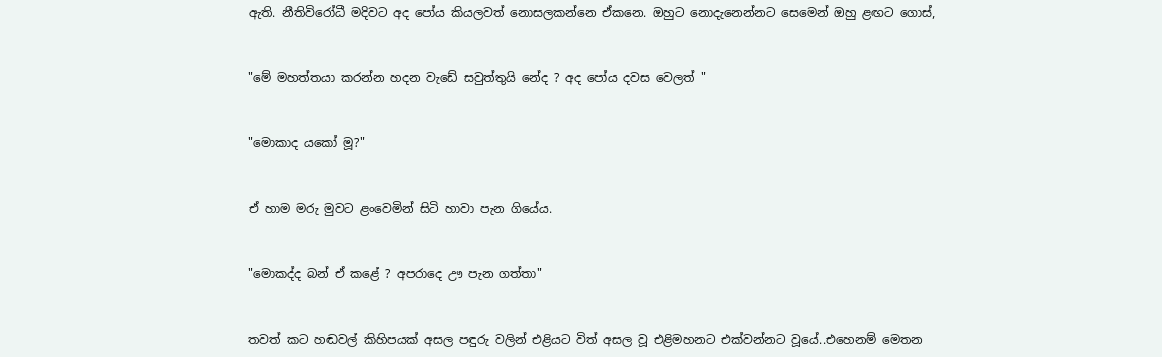ඇති. නීතිවිරෝධී මදිවට අද පෝය කියලවත් නොසලකන්නෙ ඒකනෙ. ඔහුට නොදැනෙන්නට සෙමෙන් ඔහු ළඟට ගොස්,


"මේ මහත්තයා කරන්න හදන වැඩේ සවුත්තුයි නේද ? අද පෝය දවස වෙලත් "


"මොකාද යකෝ මූ?"


ඒ හාම මරු මුවට ළංවෙමින් සිටි හාවා පැන ගියේය.


"මොකද්ද බන් ඒ කළේ ? අපරාදෙ ඌ පැන ගත්තා"


තවත් කට හඬවල් කිහිපයක් අසල පඳුරු වලින් එළියට විත් අසල වූ එළිමහනට එක්වන්නට වූයේ..එහෙනම් මෙතන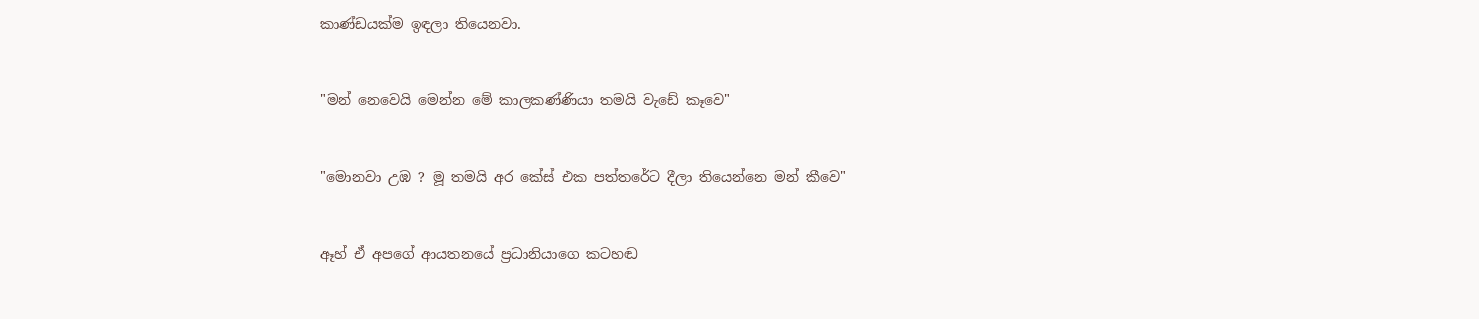කාණ්ඩයක්ම ඉඳලා තියෙනවා.


"මන් නෙවෙයි මෙන්න මේ කාලකණ්ණියා තමයි වැඩේ කෑවෙ"


"මොනවා උඹ ? මූ තමයි අර කේස් එක පත්තරේට දීලා තියෙන්නෙ මන් කීවෙ"


ඈහ් ඒ අපගේ ආයතනයේ ප්‍රධානියාගෙ කටහඬ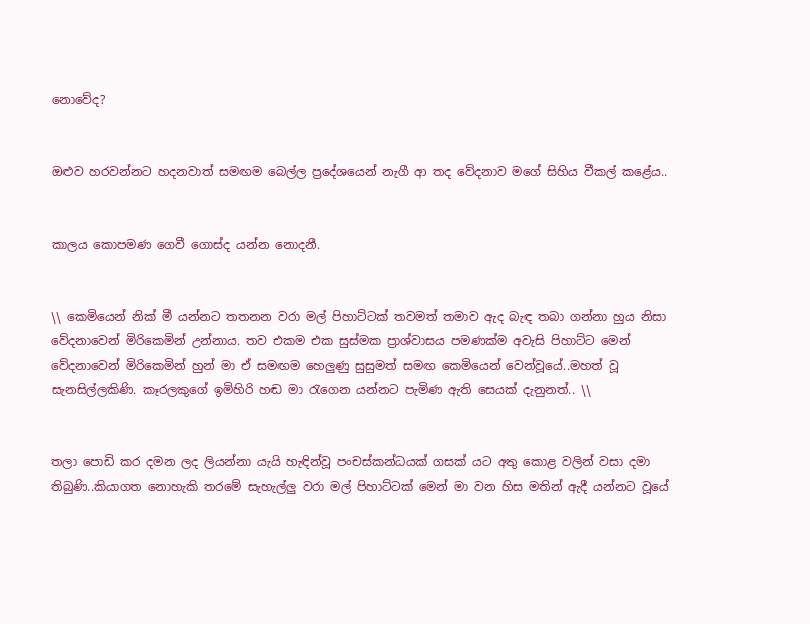නොවේද?


ඔළුව හරවන්නට හදනවාත් සමඟම බෙල්ල ප්‍රදේශයෙන් නැගී ආ තද වේදනාව මගේ සිහිය වීකල් කළේය..


කාලය කොපමණ ගෙවී ගොස්ද යන්න නොදනී.


\\ කෙමියෙන් නික් මී යන්නට තතනන වරා මල් පිහාට්ටක් තවමත් තමාව ඇද බැඳ තබා ගන්නා හුය නිසා වේදනාවෙන් මිරිකෙමින් උන්නාය. තව එකම එක සුස්මක ප්‍රාශ්වාසය පමණක්ම අවැසි පිහාට්ට මෙන් වේදනාවෙන් මිරිකෙමින් හුන් මා ඒ සමඟම හෙලුණු සුසුමත් සමඟ කෙමියෙන් වෙන්වූයේ..මහත් වූ සැනසිල්ලකිණි. කෑරලකුගේ ඉමිහිරි හඬ මා රැගෙන යන්නට පැමිණ ඇති සෙයක් දැනුනත්.. \\


තලා පොඩි කර දමන ලද ලියන්නා යැයි හැඳින්වූ පංචස්කන්ධයක් ගසක් යට අතු කොළ වලින් වසා දමා තිබුණි..කියාගත නොහැකි තරමේ සැහැල්ලු වරා මල් පිහාට්ටක් මෙන් මා වන හිස මතින් ඇදී යන්නට වූයේ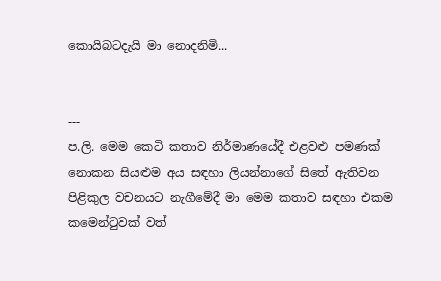කොයිබටදැයි මා නොදනිමි...


---
ප.ලි. මෙම කෙටි කතාව නිර්මාණයේදී එළවළු පමණක් නොකන සියළුම අය සඳහා ලියන්නාගේ සිතේ ඇතිවන පිළිකුල වචනයට නැගීමේදී මා මෙම කතාව සඳහා එකම කමෙන්ටුවක් වත්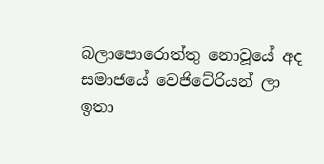බලාපොරොත්තු නොවූයේ අද සමාජයේ වෙජිටේරියන් ලා ඉතා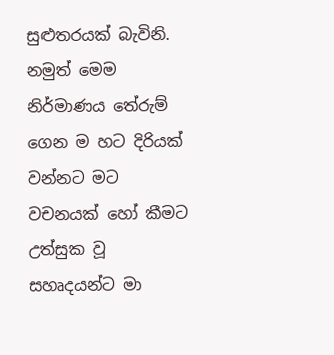සුළුතරයක් බැවිනි. නමුත් මෙම  නිර්මාණය තේරුම් ගෙන ම හට දිරියක් වන්නට මට වචනයක් හෝ කීමට  උත්සුක වූ සහෘදයන්ට මා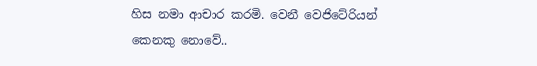හිස නමා ආචාර කරමි. වෙනී වෙජිටේරියන් කෙනකු නොවේ..